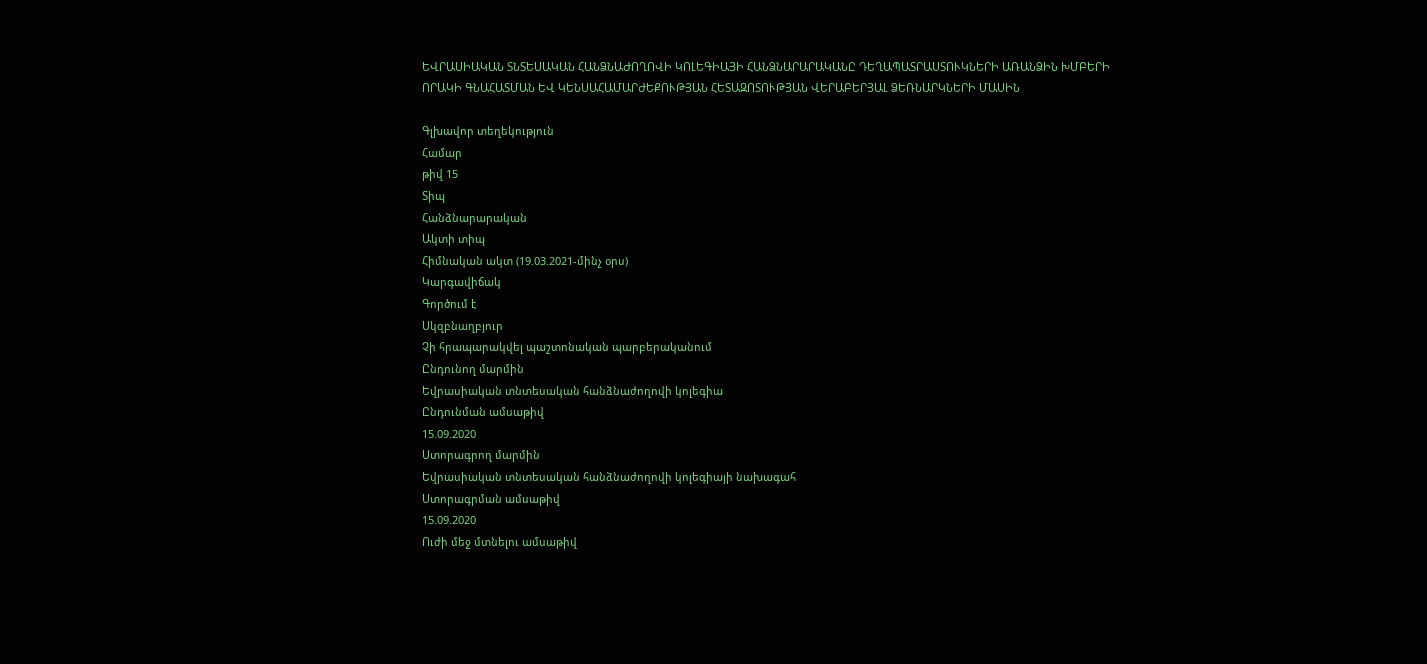ԵՎՐԱՍԻԱԿԱՆ ՏՆՏԵՍԱԿԱՆ ՀԱՆՁՆԱԺՈՂՈՎԻ ԿՈԼԵԳԻԱՅԻ ՀԱՆՁՆԱՐԱՐԱԿԱՆԸ ԴԵՂԱՊԱՏՐԱՍՏՈՒԿՆԵՐԻ ԱՌԱՆՁԻՆ ԽՄԲԵՐԻ ՈՐԱԿԻ ԳՆԱՀԱՏՄԱՆ ԵՎ ԿԵՆՍԱՀԱՄԱՐԺԵՔՈՒԹՅԱՆ ՀԵՏԱԶՈՏՈՒԹՅԱՆ ՎԵՐԱԲԵՐՅԱԼ ՁԵՌՆԱՐԿՆԵՐԻ ՄԱՍԻՆ

Գլխավոր տեղեկություն
Համար
թիվ 15
Տիպ
Հանձնարարական
Ակտի տիպ
Հիմնական ակտ (19.03.2021-մինչ օրս)
Կարգավիճակ
Գործում է
Սկզբնաղբյուր
Չի հրապարակվել պաշտոնական պարբերականում
Ընդունող մարմին
Եվրասիական տնտեսական հանձնաժողովի կոլեգիա
Ընդունման ամսաթիվ
15.09.2020
Ստորագրող մարմին
Եվրասիական տնտեսական հանձնաժողովի կոլեգիայի նախագահ
Ստորագրման ամսաթիվ
15.09.2020
Ուժի մեջ մտնելու ամսաթիվ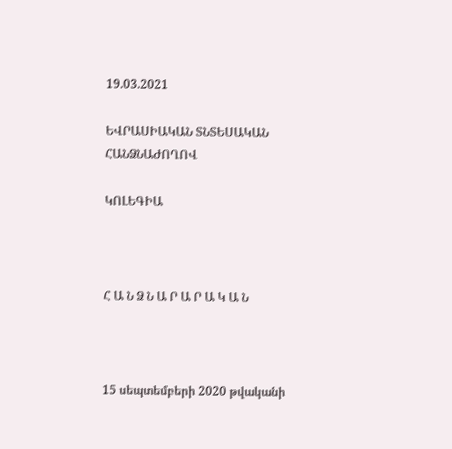19.03.2021

ԵՎՐԱՍԻԱԿԱՆ ՏՆՏԵՍԱԿԱՆ ՀԱՆՁՆԱԺՈՂՈՎ

ԿՈԼԵԳԻԱ



Հ Ա Ն Ձ Ն Ա Ր Ա Ր Ա Կ Ա Ն



15 սեպտեմբերի 2020 թվականի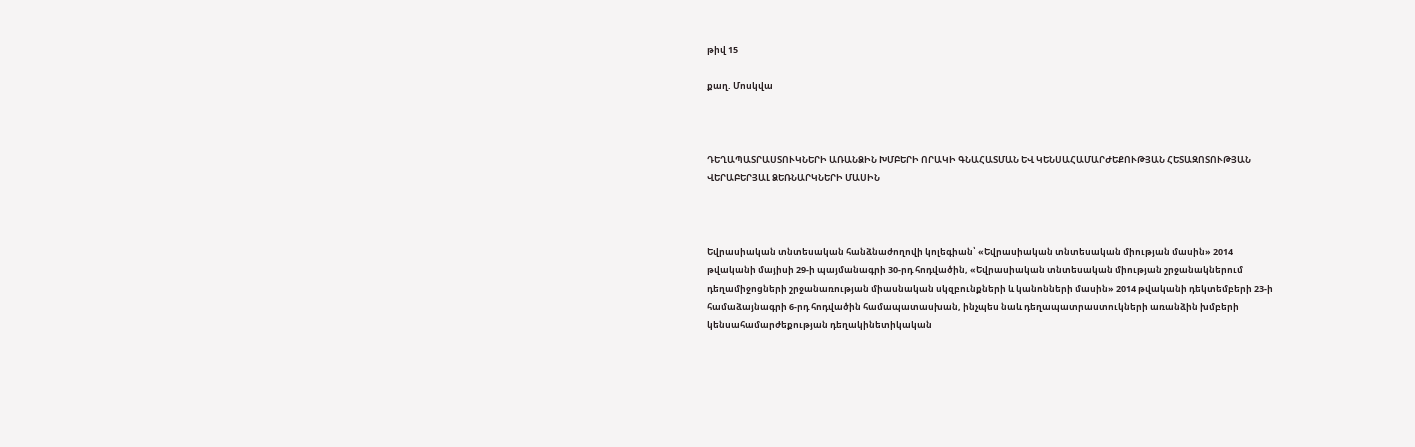թիվ 15

քաղ. Մոսկվա



ԴԵՂԱՊԱՏՐԱՍՏՈՒԿՆԵՐԻ ԱՌԱՆՁԻՆ ԽՄԲԵՐԻ ՈՐԱԿԻ ԳՆԱՀԱՏՄԱՆ ԵՎ ԿԵՆՍԱՀԱՄԱՐԺԵՔՈՒԹՅԱՆ ՀԵՏԱԶՈՏՈՒԹՅԱՆ ՎԵՐԱԲԵՐՅԱԼ ՁԵՌՆԱՐԿՆԵՐԻ ՄԱՍԻՆ



Եվրասիական տնտեսական հանձնաժողովի կոլեգիան՝ «Եվրասիական տնտեսական միության մասին» 2014 թվականի մայիսի 29-ի պայմանագրի 30-րդ հոդվածին, «Եվրասիական տնտեսական միության շրջանակներում դեղամիջոցների շրջանառության միասնական սկզբունքների և կանոնների մասին» 2014 թվականի դեկտեմբերի 23-ի համաձայնագրի 6-րդ հոդվածին համապատասխան, ինչպես նաև դեղապատրաստուկների առանձին խմբերի կենսահամարժեքության դեղակինետիկական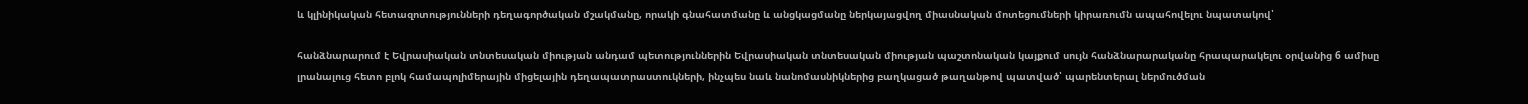և կլինիկական հետազոտությունների դեղագործական մշակմանը, որակի գնահատմանը և անցկացմանը ներկայացվող միասնական մոտեցումների կիրառումն ապահովելու նպատակով՝

հանձնարարում է Եվրասիական տնտեսական միության անդամ պետություններին Եվրասիական տնտեսական միության պաշտոնական կայքում սույն հանձնարարականը հրապարակելու օրվանից 6 ամիսը լրանալուց հետո բլոկ համապոլիմերային միցելային դեղապատրաստուկների, ինչպես նաև նանոմասնիկներից բաղկացած թաղանթով պատված՝ պարենտերալ ներմուծման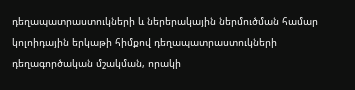դեղապատրաստուկների և ներերակային ներմուծման համար կոլոիդային երկաթի հիմքով դեղապատրաստուկների դեղագործական մշակման, որակի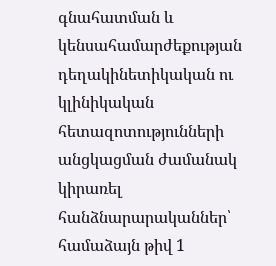գնահատման և կենսահամարժեքության դեղակինետիկական ու կլինիկական հետազոտությունների անցկացման ժամանակ կիրառել հանձնարարականներ՝ համաձայն թիվ 1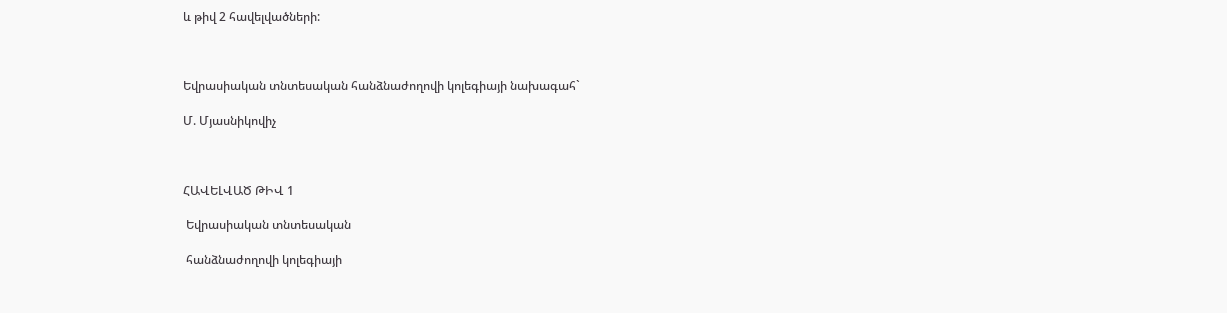և թիվ 2 հավելվածների:



Եվրասիական տնտեսական հանձնաժողովի կոլեգիայի նախագահ`

Մ. Մյասնիկովիչ



ՀԱՎԵԼՎԱԾ ԹԻՎ 1

 Եվրասիական տնտեսական

 հանձնաժողովի կոլեգիայի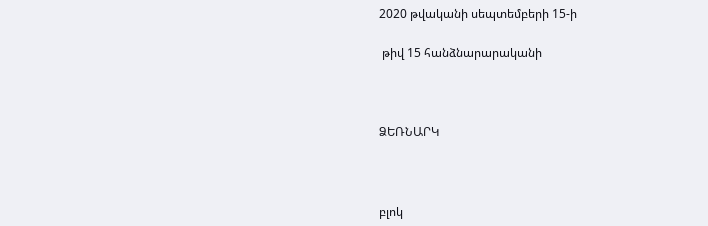2020 թվականի սեպտեմբերի 15-ի

 թիվ 15 հանձնարարականի



ՁԵՌՆԱՐԿ



բլոկ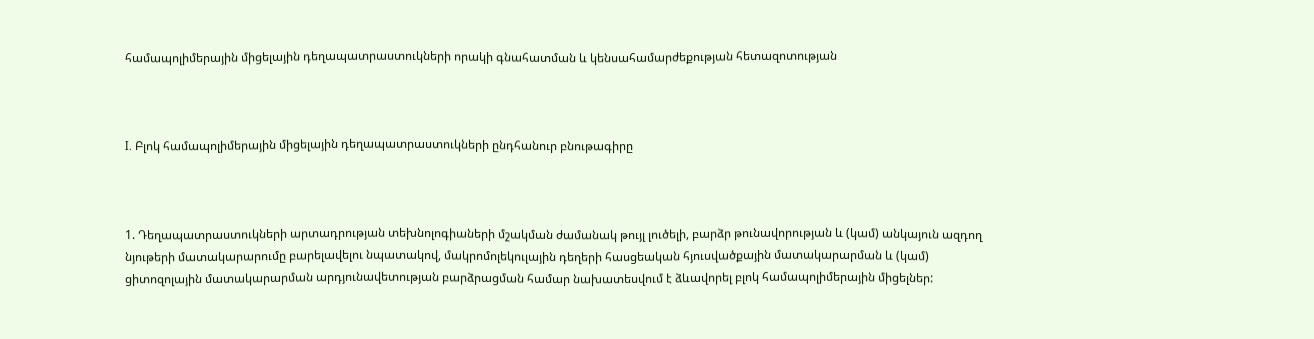համապոլիմերային միցելային դեղապատրաստուկների որակի գնահատման և կենսահամարժեքության հետազոտության



I. Բլոկ համապոլիմերային միցելային դեղապատրաստուկների ընդհանուր բնութագիրը



1. Դեղապատրաստուկների արտադրության տեխնոլոգիաների մշակման ժամանակ թույլ լուծելի, բարձր թունավորության և (կամ) անկայուն ազդող նյութերի մատակարարումը բարելավելու նպատակով, մակրոմոլեկուլային դեղերի հասցեական հյուսվածքային մատակարարման և (կամ) ցիտոզոլային մատակարարման արդյունավետության բարձրացման համար նախատեսվում է ձևավորել բլոկ համապոլիմերային միցելներ: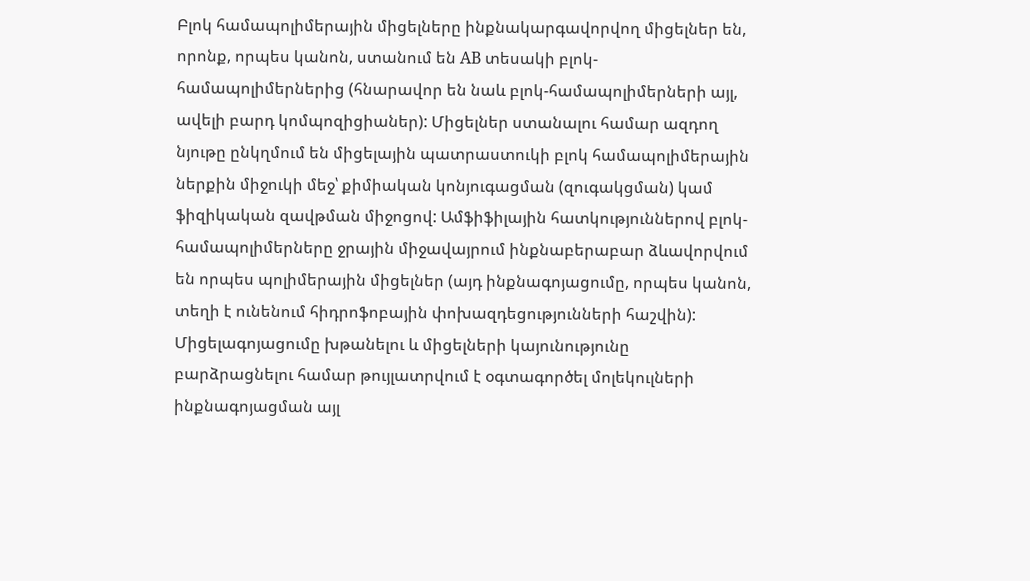Բլոկ համապոլիմերային միցելները ինքնակարգավորվող միցելներ են, որոնք, որպես կանոն, ստանում են АВ տեսակի բլոկ-համապոլիմերներից (հնարավոր են նաև բլոկ-համապոլիմերների այլ, ավելի բարդ կոմպոզիցիաներ): Միցելներ ստանալու համար ազդող նյութը ընկղմում են միցելային պատրաստուկի բլոկ համապոլիմերային ներքին միջուկի մեջ՝ քիմիական կոնյուգացման (զուգակցման) կամ ֆիզիկական զավթման միջոցով: Ամֆիֆիլային հատկություններով բլոկ-համապոլիմերները ջրային միջավայրում ինքնաբերաբար ձևավորվում են որպես պոլիմերային միցելներ (այդ ինքնագոյացումը, որպես կանոն, տեղի է ունենում հիդրոֆոբային փոխազդեցությունների հաշվին): Միցելագոյացումը խթանելու և միցելների կայունությունը բարձրացնելու համար թույլատրվում է օգտագործել մոլեկուլների ինքնագոյացման այլ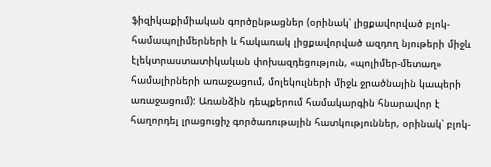ֆիզիկաքիմիական գործընթացներ (օրինակ՝ լիցքավորված բլոկ-համապոլիմերների և հակառակ լիցքավորված ազդող նյութերի միջև էլեկտրաստատիկական փոխազդեցություն, «պոլիմեր-մետաղ» համալիրների առաջացում, մոլեկուլների միջև ջրածնային կապերի առաջացում): Առանձին դեպքերում համակարգին հնարավոր է հաղորդել լրացուցիչ գործառութային հատկություններ, օրինակ՝ բլոկ-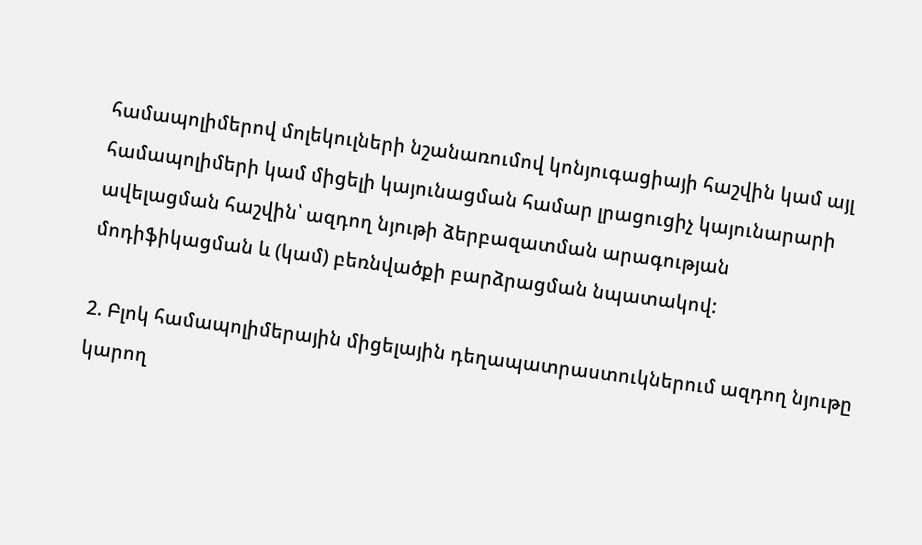համապոլիմերով մոլեկուլների նշանառումով կոնյուգացիայի հաշվին կամ այլ համապոլիմերի կամ միցելի կայունացման համար լրացուցիչ կայունարարի ավելացման հաշվին՝ ազդող նյութի ձերբազատման արագության մոդիֆիկացման և (կամ) բեռնվածքի բարձրացման նպատակով:

2. Բլոկ համապոլիմերային միցելային դեղապատրաստուկներում ազդող նյութը կարող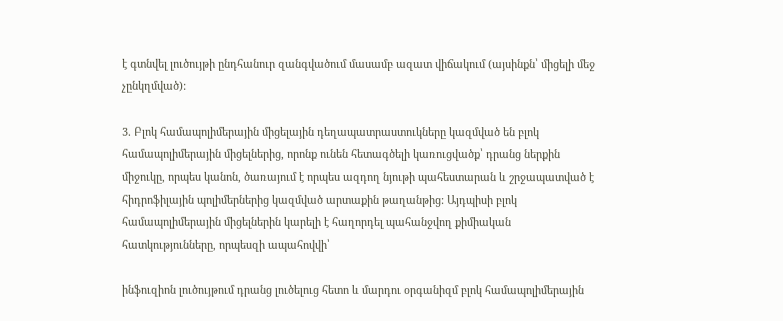է գտնվել լուծույթի ընդհանուր զանգվածում մասամբ ազատ վիճակում (այսինքն՝ միցելի մեջ չընկղմված):

3. Բլոկ համապոլիմերային միցելային դեղապատրաստուկները կազմված են բլոկ համապոլիմերային միցելներից, որոնք ունեն հետագծելի կառուցվածք՝ դրանց ներքին միջուկը, որպես կանոն, ծառայում է որպես ազդող նյութի պահեստարան և շրջապատված է հիդրոֆիլային պոլիմերներից կազմված արտաքին թաղանթից: Այդպիսի բլոկ համապոլիմերային միցելներին կարելի է հաղորդել պահանջվող քիմիական հատկությունները, որպեսզի ապահովվի՝

ինֆուզիոն լուծույթում դրանց լուծելուց հետո և մարդու օրգանիզմ բլոկ համապոլիմերային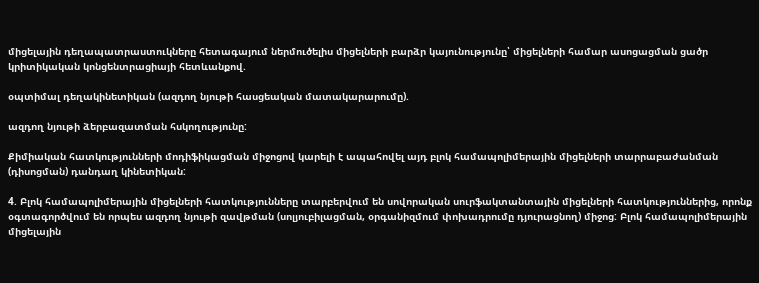միցելային դեղապատրաստուկները հետագայում ներմուծելիս միցելների բարձր կայունությունը՝ միցելների համար ասոցացման ցածր կրիտիկական կոնցենտրացիայի հետևանքով.

օպտիմալ դեղակինետիկան (ազդող նյութի հասցեական մատակարարումը).

ազդող նյութի ձերբազատման հսկողությունը:

Քիմիական հատկությունների մոդիֆիկացման միջոցով կարելի է ապահովել այդ բլոկ համապոլիմերային միցելների տարրաբաժանման (դիսոցման) դանդաղ կինետիկան:

4. Բլոկ համապոլիմերային միցելների հատկությունները տարբերվում են սովորական սուրֆակտանտային միցելների հատկություններից, որոնք օգտագործվում են որպես ազդող նյութի զավթման (սոլյուբիլացման, օրգանիզմում փոխադրումը դյուրացնող) միջոց: Բլոկ համապոլիմերային միցելային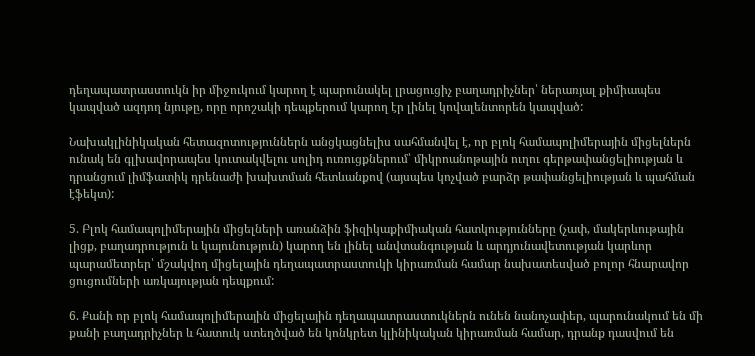դեղապատրաստուկն իր միջուկում կարող է պարունակել լրացուցիչ բաղադրիչներ՝ ներառյալ քիմիապես կապված ազդող նյութը, որը որոշակի դեպքերում կարող էր լինել կովալենտորեն կապված:

Նախակլինիկական հետազոտություններն անցկացնելիս սահմանվել է, որ բլոկ համապոլիմերային միցելներն ունակ են գլխավորապես կուտակվելու սոլիդ ուռուցքներում՝ միկրոանոթային ուղու գերթափանցելիության և դրանցում լիմֆատիկ դրենաժի խախտման հետևանքով (այսպես կոչված բարձր թափանցելիության և պահման էֆեկտ):

5. Բլոկ համապոլիմերային միցելների առանձին ֆիզիկաքիմիական հատկությունները (չափ, մակերևութային լիցք, բաղադրություն և կայունություն) կարող են լինել անվտանգության և արդյունավետության կարևոր պարամետրեր՝ մշակվող միցելային դեղապատրաստուկի կիրառման համար նախատեսված բոլոր հնարավոր ցուցումների առկայության դեպքում:

6. Քանի որ բլոկ համապոլիմերային միցելային դեղապատրաստուկներն ունեն նանոչափեր, պարունակում են մի քանի բաղադրիչներ և հատուկ ստեղծված են կոնկրետ կլինիկական կիրառման համար, դրանք դասվում են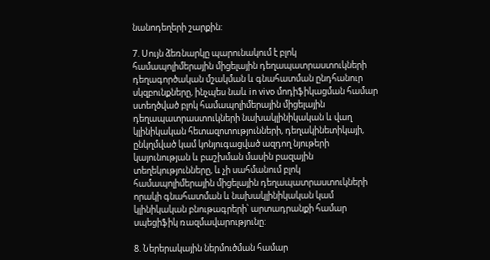նանոդեղերի շարքին:

7. Սույն ձեռնարկը պարունակում է բլոկ համապոլիմերային միցելային դեղապատրաստուկների դեղագործական մշակման և գնահատման ընդհանուր սկզբունքները, ինչպես նաև in vivo մոդիֆիկացման համար ստեղծված բլոկ համապոլիմերային միցելային դեղապատրաստուկների նախակլինիկական և վաղ կլինիկական հետազոտությունների, դեղակինետիկայի, ընկղմված կամ կոնյուգացված ազդող նյութերի կայունության և բաշխման մասին բազային տեղեկությունները, և չի սահմանում բլոկ համապոլիմերային միցելային դեղապատրաստուկների որակի գնահատման և նախակլինիկական կամ կլինիկական բնութագրերի՝ արտադրանքի համար սպեցիֆիկ ռազմավարությունը:

8. Ներերակային ներմուծման համար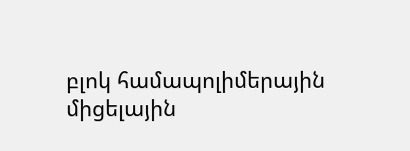բլոկ համապոլիմերային միցելային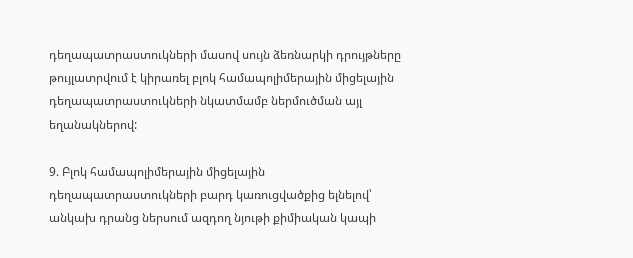դեղապատրաստուկների մասով սույն ձեռնարկի դրույթները թույլատրվում է կիրառել բլոկ համապոլիմերային միցելային դեղապատրաստուկների նկատմամբ ներմուծման այլ եղանակներով:

9. Բլոկ համապոլիմերային միցելային դեղապատրաստուկների բարդ կառուցվածքից ելնելով՝ անկախ դրանց ներսում ազդող նյութի քիմիական կապի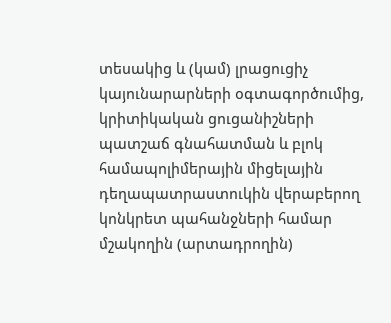տեսակից և (կամ) լրացուցիչ կայունարարների օգտագործումից, կրիտիկական ցուցանիշների պատշաճ գնահատման և բլոկ համապոլիմերային միցելային դեղապատրաստուկին վերաբերող կոնկրետ պահանջների համար մշակողին (արտադրողին)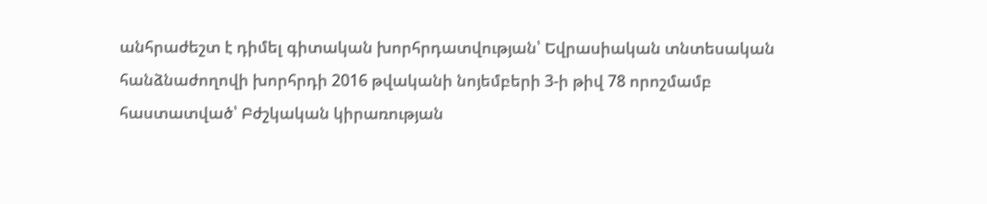անհրաժեշտ է դիմել գիտական խորհրդատվության՝ Եվրասիական տնտեսական հանձնաժողովի խորհրդի 2016 թվականի նոյեմբերի 3-ի թիվ 78 որոշմամբ հաստատված՝ Բժշկական կիրառության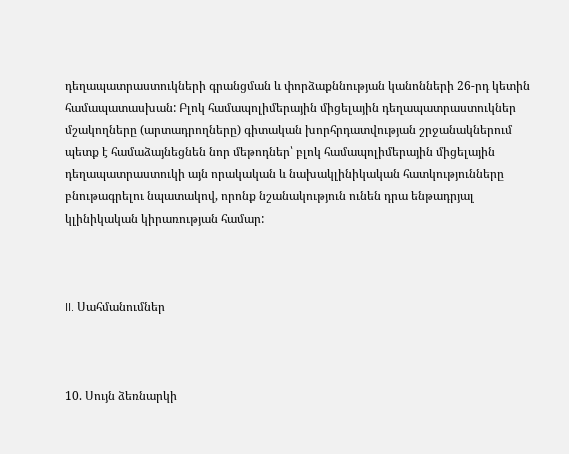դեղապատրաստուկների գրանցման և փորձաքննության կանոնների 26-րդ կետին համապատասխան: Բլոկ համապոլիմերային միցելային դեղապատրաստուկներ մշակողները (արտադրողները) գիտական խորհրդատվության շրջանակներում պետք է համաձայնեցնեն նոր մեթոդներ՝ բլոկ համապոլիմերային միցելային դեղապատրաստուկի այն որակական և նախակլինիկական հատկությունները բնութագրելու նպատակով, որոնք նշանակություն ունեն դրա ենթադրյալ կլինիկական կիրառության համար:



II. Սահմանումներ



10. Սույն ձեռնարկի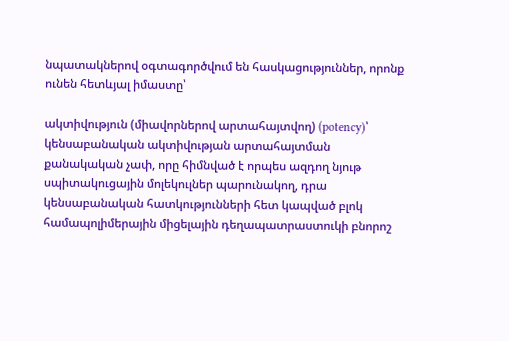նպատակներով օգտագործվում են հասկացություններ, որոնք ունեն հետևյալ իմաստը՝

ակտիվություն (միավորներով արտահայտվող) (potency)՝ կենսաբանական ակտիվության արտահայտման քանակական չափ, որը հիմնված է որպես ազդող նյութ սպիտակուցային մոլեկուլներ պարունակող, դրա կենսաբանական հատկությունների հետ կապված բլոկ համապոլիմերային միցելային դեղապատրաստուկի բնորոշ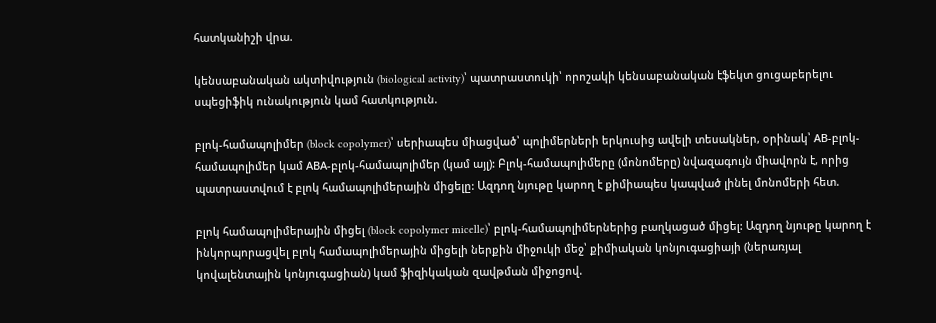հատկանիշի վրա.

կենսաբանական ակտիվություն (biological activity)՝ պատրաստուկի՝ որոշակի կենսաբանական էֆեկտ ցուցաբերելու սպեցիֆիկ ունակություն կամ հատկություն.

բլոկ-համապոլիմեր (block copolymer)՝ սերիապես միացված՝ պոլիմերների երկուսից ավելի տեսակներ, օրինակ՝ АВ-բլոկ-համապոլիմեր կամ АВА-բլոկ-համապոլիմեր (կամ այլ): Բլոկ-համապոլիմերը (մոնոմերը) նվազագույն միավորն է, որից պատրաստվում է բլոկ համապոլիմերային միցելը: Ազդող նյութը կարող է քիմիապես կապված լինել մոնոմերի հետ.

բլոկ համապոլիմերային միցել (block copolymer micelle)՝ բլոկ-համապոլիմերներից բաղկացած միցել: Ազդող նյութը կարող է ինկորպորացվել բլոկ համապոլիմերային միցելի ներքին միջուկի մեջ՝ քիմիական կոնյուգացիայի (ներառյալ կովալենտային կոնյուգացիան) կամ ֆիզիկական զավթման միջոցով.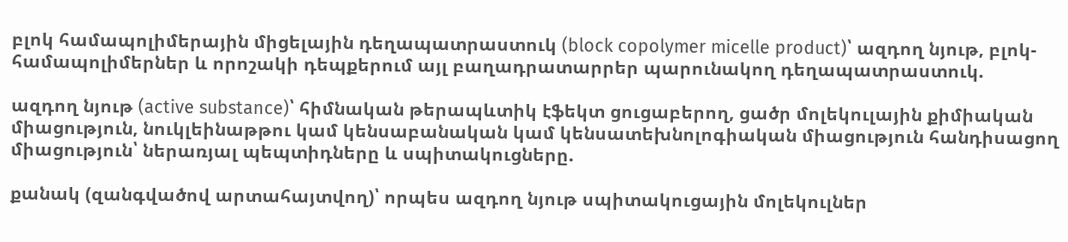բլոկ համապոլիմերային միցելային դեղապատրաստուկ (block copolymer micelle product)՝ ազդող նյութ, բլոկ-համապոլիմերներ և որոշակի դեպքերում այլ բաղադրատարրեր պարունակող դեղապատրաստուկ.

ազդող նյութ (active substance)՝ հիմնական թերապևտիկ էֆեկտ ցուցաբերող, ցածր մոլեկուլային քիմիական միացություն, նուկլեինաթթու կամ կենսաբանական կամ կենսատեխնոլոգիական միացություն հանդիսացող միացություն՝ ներառյալ պեպտիդները և սպիտակուցները.

քանակ (զանգվածով արտահայտվող)՝ որպես ազդող նյութ սպիտակուցային մոլեկուլներ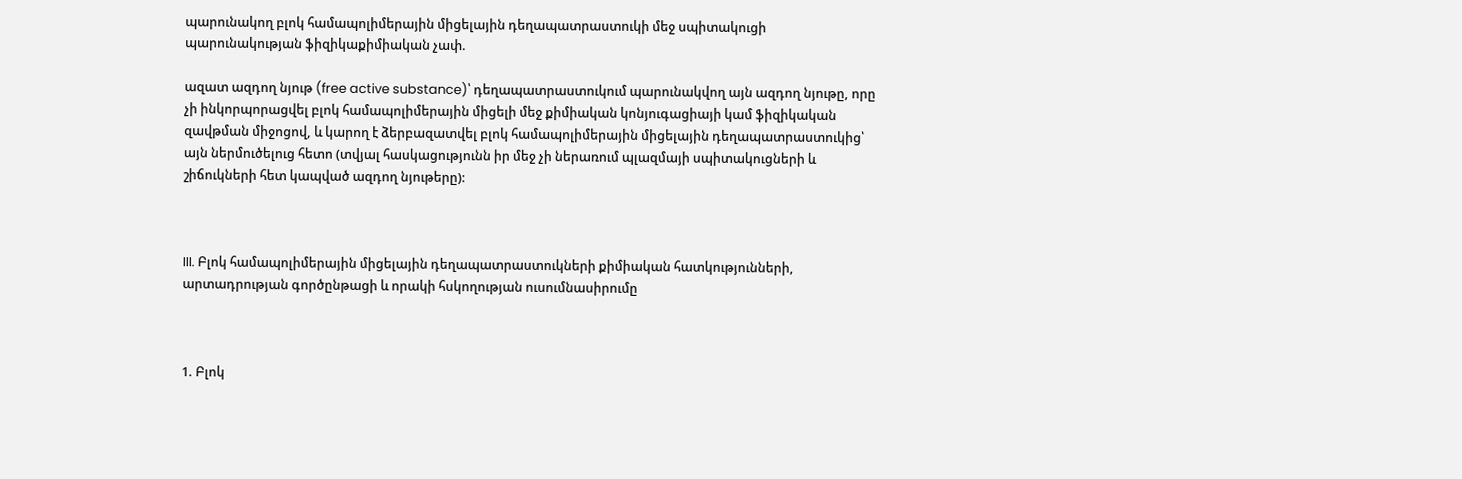պարունակող բլոկ համապոլիմերային միցելային դեղապատրաստուկի մեջ սպիտակուցի պարունակության ֆիզիկաքիմիական չափ.

ազատ ազդող նյութ (free active substance)՝ դեղապատրաստուկում պարունակվող այն ազդող նյութը, որը չի ինկորպորացվել բլոկ համապոլիմերային միցելի մեջ քիմիական կոնյուգացիայի կամ ֆիզիկական զավթման միջոցով, և կարող է ձերբազատվել բլոկ համապոլիմերային միցելային դեղապատրաստուկից՝ այն ներմուծելուց հետո (տվյալ հասկացությունն իր մեջ չի ներառում պլազմայի սպիտակուցների և շիճուկների հետ կապված ազդող նյութերը):



III. Բլոկ համապոլիմերային միցելային դեղապատրաստուկների քիմիական հատկությունների, արտադրության գործընթացի և որակի հսկողության ուսումնասիրումը



1. Բլոկ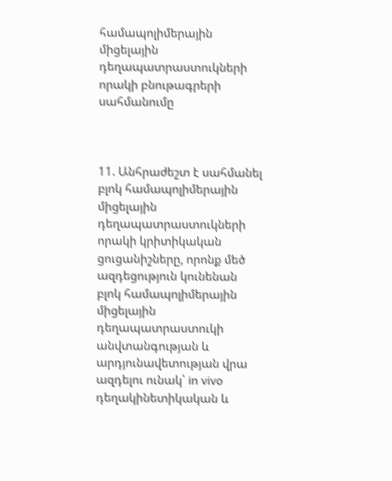համապոլիմերային միցելային դեղապատրաստուկների որակի բնութագրերի սահմանումը



11. Անհրաժեշտ է սահմանել բլոկ համապոլիմերային միցելային դեղապատրաստուկների որակի կրիտիկական ցուցանիշները, որոնք մեծ ազդեցություն կունենան բլոկ համապոլիմերային միցելային դեղապատրաստուկի անվտանգության և արդյունավետության վրա ազդելու ունակ՝ in vivo դեղակինետիկական և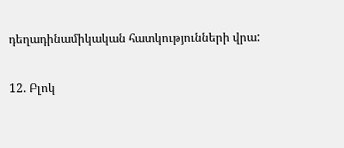դեղադինամիկական հատկությունների վրա:

12. Բլոկ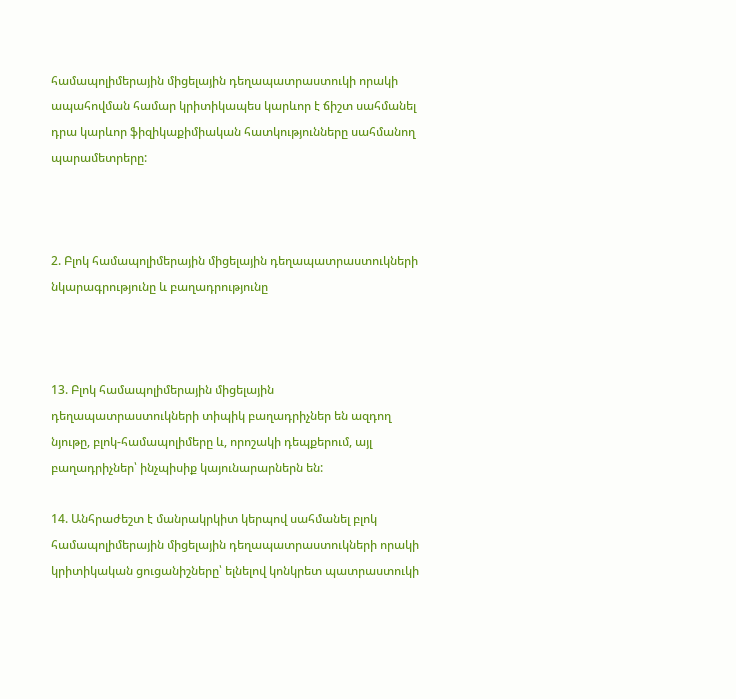համապոլիմերային միցելային դեղապատրաստուկի որակի ապահովման համար կրիտիկապես կարևոր է ճիշտ սահմանել դրա կարևոր ֆիզիկաքիմիական հատկությունները սահմանող պարամետրերը:



2. Բլոկ համապոլիմերային միցելային դեղապատրաստուկների նկարագրությունը և բաղադրությունը



13. Բլոկ համապոլիմերային միցելային դեղապատրաստուկների տիպիկ բաղադրիչներ են ազդող նյութը, բլոկ-համապոլիմերը և, որոշակի դեպքերում, այլ բաղադրիչներ՝ ինչպիսիք կայունարարներն են:

14. Անհրաժեշտ է մանրակրկիտ կերպով սահմանել բլոկ համապոլիմերային միցելային դեղապատրաստուկների որակի կրիտիկական ցուցանիշները՝ ելնելով կոնկրետ պատրաստուկի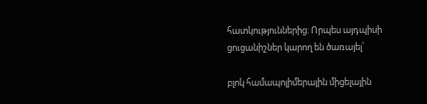հատկություններից: Որպես այդպիսի ցուցանիշներ կարող են ծառայել՝

բլոկ համապոլիմերային միցելային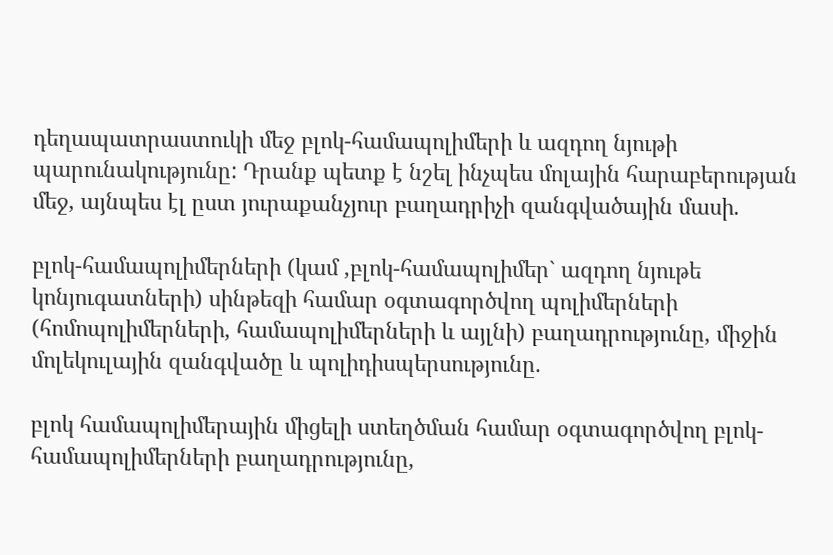դեղապատրաստուկի մեջ բլոկ-համապոլիմերի և ազդող նյութի պարունակությունը: Դրանք պետք է նշել ինչպես մոլային հարաբերության մեջ, այնպես էլ ըստ յուրաքանչյուր բաղադրիչի զանգվածային մասի.

բլոկ-համապոլիմերների (կամ ,բլոկ-համապոլիմեր` ազդող նյութե կոնյուգատների) սինթեզի համար օգտագործվող պոլիմերների (հոմոպոլիմերների, համապոլիմերների և այլնի) բաղադրությունը, միջին մոլեկուլային զանգվածը և պոլիդիսպերսությունը.

բլոկ համապոլիմերային միցելի ստեղծման համար օգտագործվող բլոկ-համապոլիմերների բաղադրությունը,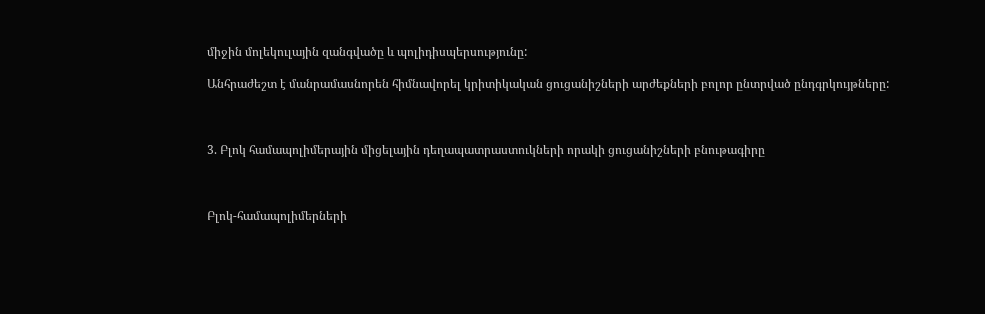միջին մոլեկուլային զանգվածը և պոլիդիսպերսությունը:

Անհրաժեշտ է մանրամասնորեն հիմնավորել կրիտիկական ցուցանիշների արժեքների բոլոր ընտրված ընդգրկույթները:



3. Բլոկ համապոլիմերային միցելային դեղապատրաստուկների որակի ցուցանիշների բնութագիրը



Բլոկ-համապոլիմերների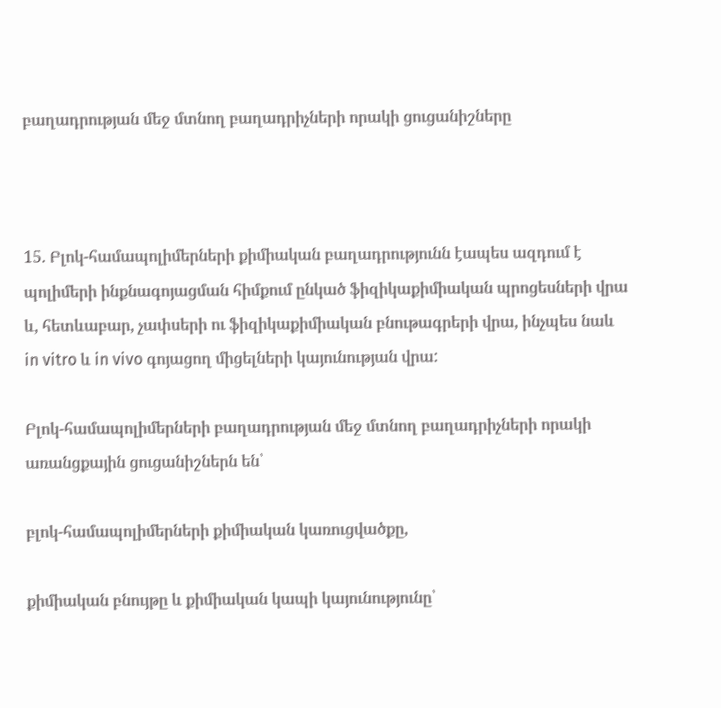բաղադրության մեջ մտնող բաղադրիչների որակի ցուցանիշները



15. Բլոկ-համապոլիմերների քիմիական բաղադրությունն էապես ազդում է պոլիմերի ինքնագոյացման հիմքում ընկած ֆիզիկաքիմիական պրոցեսների վրա և, հետևաբար, չափսերի ու ֆիզիկաքիմիական բնութագրերի վրա, ինչպես նաև in vitro և in vivo գոյացող միցելների կայունության վրա:

Բլոկ-համապոլիմերների բաղադրության մեջ մտնող բաղադրիչների որակի առանցքային ցուցանիշներն են՝

բլոկ-համապոլիմերների քիմիական կառուցվածքը,

քիմիական բնույթը և քիմիական կապի կայունությունը՝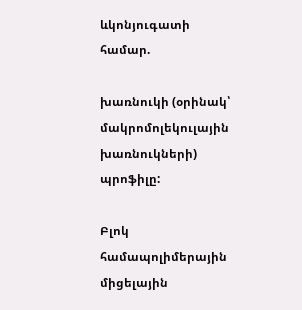ևկոնյուգատի համար.

խառնուկի (օրինակ՝ մակրոմոլեկուլային խառնուկների) պրոֆիլը:

Բլոկ համապոլիմերային միցելային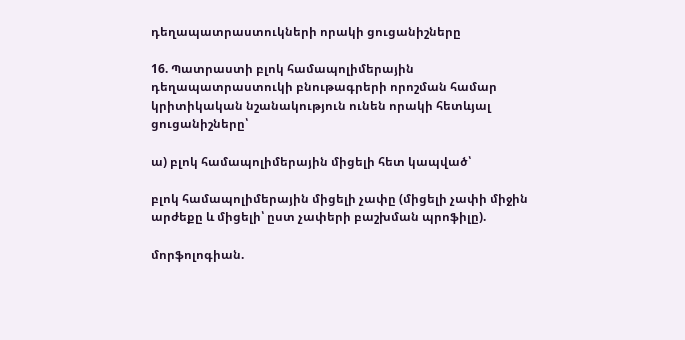դեղապատրաստուկների որակի ցուցանիշները

16. Պատրաստի բլոկ համապոլիմերային դեղապատրաստուկի բնութագրերի որոշման համար կրիտիկական նշանակություն ունեն որակի հետևյալ ցուցանիշները՝

ա) բլոկ համապոլիմերային միցելի հետ կապված՝

բլոկ համապոլիմերային միցելի չափը (միցելի չափի միջին արժեքը և միցելի՝ ըստ չափերի բաշխման պրոֆիլը).

մորֆոլոգիան.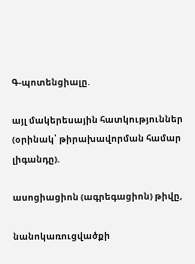Գ-պոտենցիալը.

այլ մակերեսային հատկություններ (օրինակ՝ թիրախավորման համար լիգանդը).

ասոցիացիոն (ագրեգացիոն) թիվը,

նանոկառուցվածքի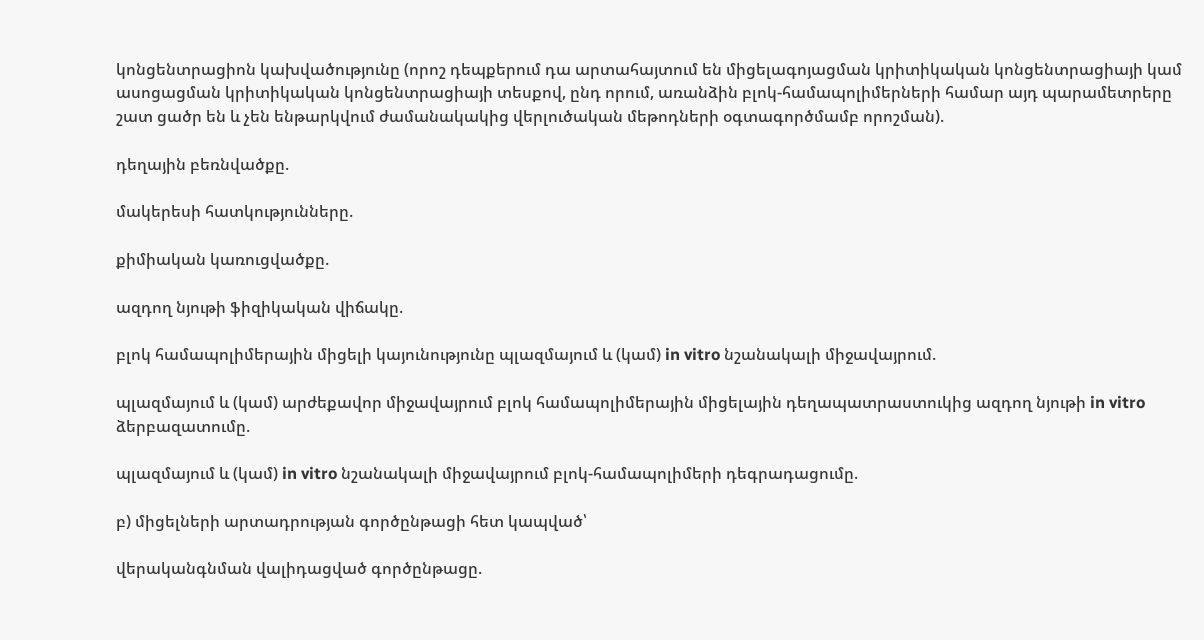կոնցենտրացիոն կախվածությունը (որոշ դեպքերում դա արտահայտում են միցելագոյացման կրիտիկական կոնցենտրացիայի կամ ասոցացման կրիտիկական կոնցենտրացիայի տեսքով, ընդ որում, առանձին բլոկ-համապոլիմերների համար այդ պարամետրերը շատ ցածր են և չեն ենթարկվում ժամանակակից վերլուծական մեթոդների օգտագործմամբ որոշման).

դեղային բեռնվածքը.

մակերեսի հատկությունները.

քիմիական կառուցվածքը.

ազդող նյութի ֆիզիկական վիճակը.

բլոկ համապոլիմերային միցելի կայունությունը պլազմայում և (կամ) in vitro նշանակալի միջավայրում.

պլազմայում և (կամ) արժեքավոր միջավայրում բլոկ համապոլիմերային միցելային դեղապատրաստուկից ազդող նյութի in vitro ձերբազատումը.

պլազմայում և (կամ) in vitro նշանակալի միջավայրում բլոկ-համապոլիմերի դեգրադացումը.

բ) միցելների արտադրության գործընթացի հետ կապված՝

վերականգնման վալիդացված գործընթացը.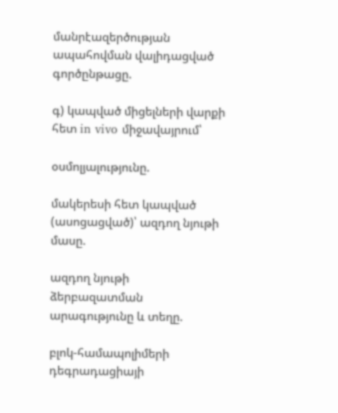մանրէազերծության ապահովման վալիդացված գործընթացը.

գ) կապված միցելների վարքի հետ in vivo միջավայրում՝

օսմոլյալությունը.

մակերեսի հետ կապված (ասոցացված)՝ ազդող նյութի մասը.

ազդող նյութի ձերբազատման արագությունը և տեղը.

բլոկ-համապոլիմերի դեգրադացիայի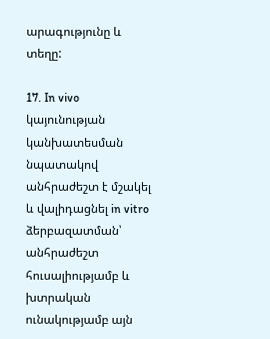արագությունը և տեղը:

17. In vivo կայունության կանխատեսման նպատակով անհրաժեշտ է մշակել և վալիդացնել in vitro ձերբազատման՝ անհրաժեշտ հուսալիությամբ և խտրական ունակությամբ այն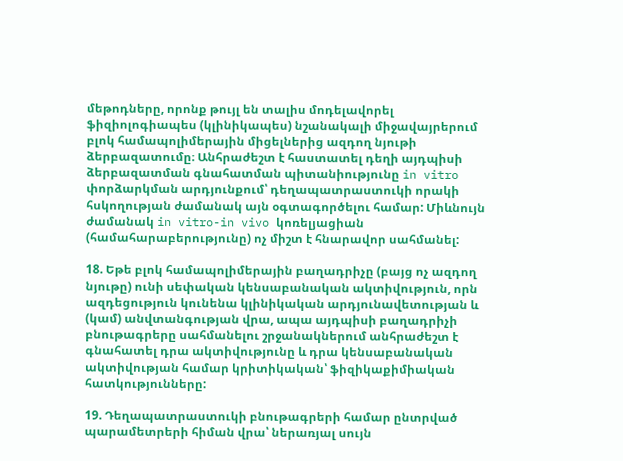մեթոդները, որոնք թույլ են տալիս մոդելավորել ֆիզիոլոգիապես (կլինիկապես) նշանակալի միջավայրերում բլոկ համապոլիմերային միցելներից ազդող նյութի ձերբազատումը։ Անհրաժեշտ է հաստատել դեղի այդպիսի ձերբազատման գնահատման պիտանիությունը in vitro փորձարկման արդյունքում՝ դեղապատրաստուկի որակի հսկողության ժամանակ այն օգտագործելու համար: Միևնույն ժամանակ in vitro-in vivo կոռելյացիան (համահարաբերությունը) ոչ միշտ է հնարավոր սահմանել:

18. Եթե բլոկ համապոլիմերային բաղադրիչը (բայց ոչ ազդող նյութը) ունի սեփական կենսաբանական ակտիվություն, որն ազդեցություն կունենա կլինիկական արդյունավետության և (կամ) անվտանգության վրա, ապա այդպիսի բաղադրիչի բնութագրերը սահմանելու շրջանակներում անհրաժեշտ է գնահատել դրա ակտիվությունը և դրա կենսաբանական ակտիվության համար կրիտիկական՝ ֆիզիկաքիմիական հատկությունները:

19. Դեղապատրաստուկի բնութագրերի համար ընտրված պարամետրերի հիման վրա՝ ներառյալ սույն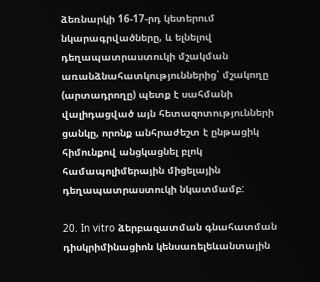ձեռնարկի 16-17-րդ կետերում նկարագրվածները, և ելնելով դեղապատրաստուկի մշակման առանձնահատկություններից՝ մշակողը (արտադրողը) պետք է սահմանի վալիդացված այն հետազոտությունների ցանկը, որոնք անհրաժեշտ է ընթացիկ հիմունքով անցկացնել բլոկ համապոլիմերային միցելային դեղապատրաստուկի նկատմամբ:

20. In vitro ձերբազատման գնահատման դիսկրիմինացիոն կենսառելեևանտային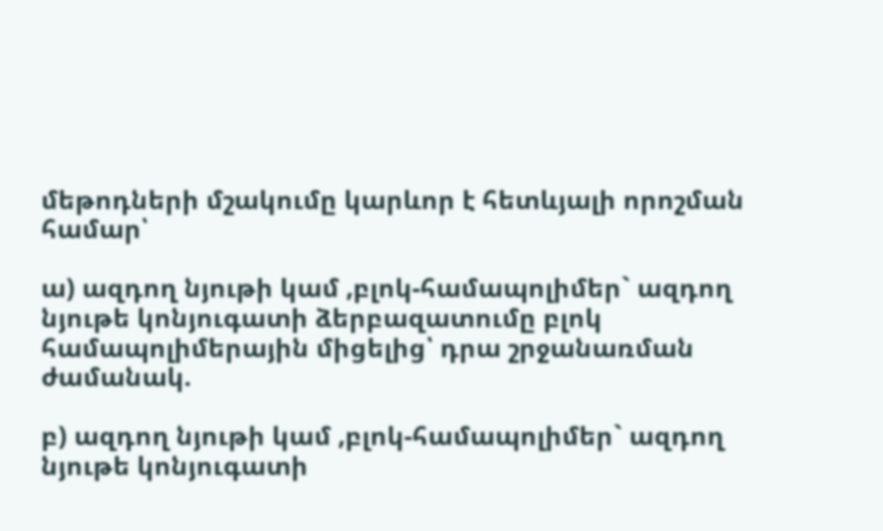մեթոդների մշակումը կարևոր է հետևյալի որոշման համար՝

ա) ազդող նյութի կամ ,բլոկ-համապոլիմեր` ազդող նյութե կոնյուգատի ձերբազատումը բլոկ համապոլիմերային միցելից՝ դրա շրջանառման ժամանակ.

բ) ազդող նյութի կամ ,բլոկ-համապոլիմեր` ազդող նյութե կոնյուգատի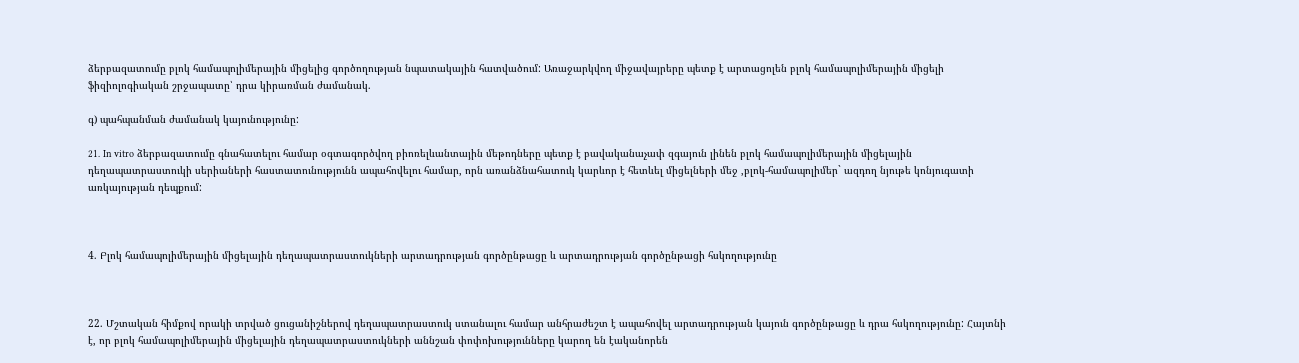ձերբազատումը բլոկ համապոլիմերային միցելից գործողության նպատակային հատվածում: Առաջարկվող միջավայրերը պետք է արտացոլեն բլոկ համապոլիմերային միցելի ֆիզիոլոգիական շրջապատը՝ դրա կիրառման ժամանակ.

գ) պահպանման ժամանակ կայունությունը:

21. In vitro ձերբազատումը գնահատելու համար օգտագործվող բիոռելևանտային մեթոդները պետք է բավականաչափ զգայուն լինեն բլոկ համապոլիմերային միցելային դեղապատրաստուկի սերիաների հաստատունությունն ապահովելու համար, որն առանձնահատուկ կարևոր է հետևել միցելների մեջ ,բլոկ-համապոլիմեր` ազդող նյութե կոնյուգատի առկայության դեպքում:



4. Բլոկ համապոլիմերային միցելային դեղապատրաստուկների արտադրության գործընթացը և արտադրության գործընթացի հսկողությունը



22. Մշտական հիմքով որակի տրված ցուցանիշներով դեղապատրաստուկ ստանալու համար անհրաժեշտ է ապահովել արտադրության կայուն գործընթացը և դրա հսկողությունը: Հայտնի է, որ բլոկ համապոլիմերային միցելային դեղապատրաստուկների աննշան փոփոխությունները կարող են էականորեն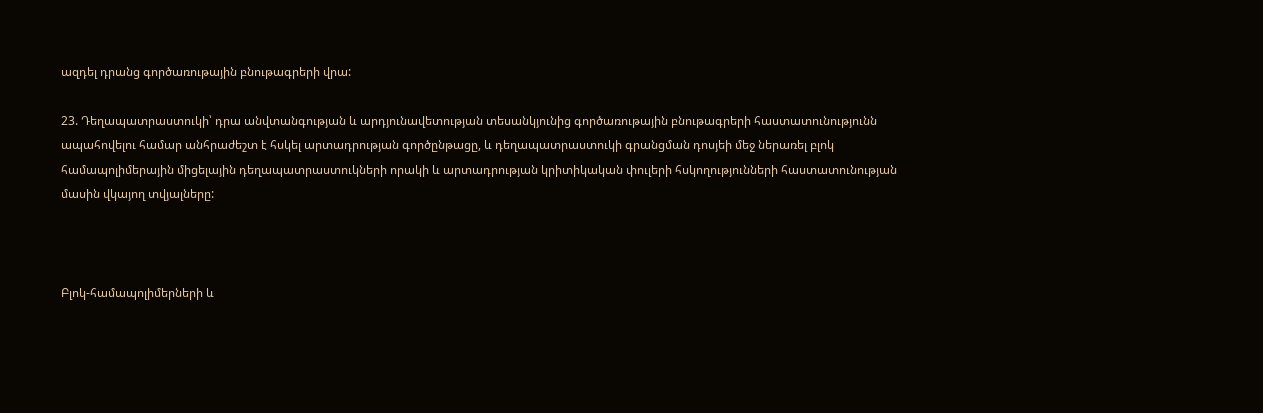ազդել դրանց գործառութային բնութագրերի վրա:

23. Դեղապատրաստուկի՝ դրա անվտանգության և արդյունավետության տեսանկյունից գործառութային բնութագրերի հաստատունությունն ապահովելու համար անհրաժեշտ է հսկել արտադրության գործընթացը, և դեղապատրաստուկի գրանցման դոսյեի մեջ ներառել բլոկ համապոլիմերային միցելային դեղապատրաստուկների որակի և արտադրության կրիտիկական փուլերի հսկողությունների հաստատունության մասին վկայող տվյալները:



Բլոկ-համապոլիմերների և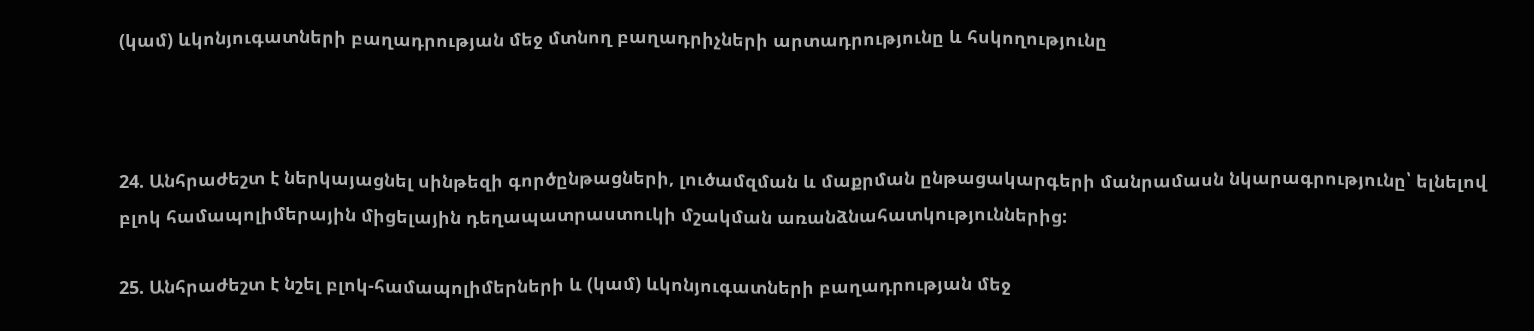(կամ) ևկոնյուգատների բաղադրության մեջ մտնող բաղադրիչների արտադրությունը և հսկողությունը



24. Անհրաժեշտ է ներկայացնել սինթեզի գործընթացների, լուծամզման և մաքրման ընթացակարգերի մանրամասն նկարագրությունը՝ ելնելով բլոկ համապոլիմերային միցելային դեղապատրաստուկի մշակման առանձնահատկություններից:

25. Անհրաժեշտ է նշել բլոկ-համապոլիմերների և (կամ) ևկոնյուգատների բաղադրության մեջ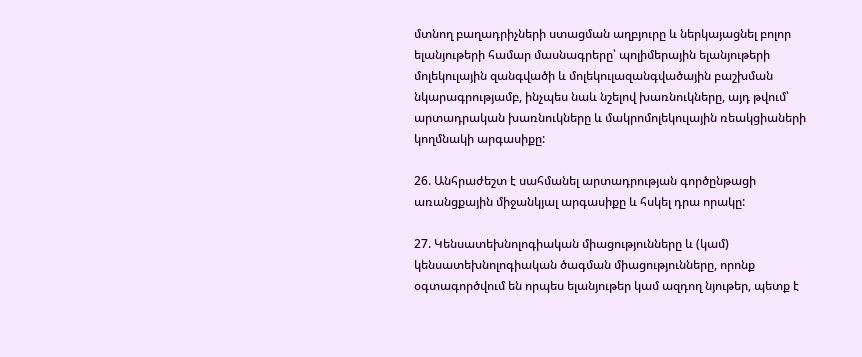մտնող բաղադրիչների ստացման աղբյուրը և ներկայացնել բոլոր ելանյութերի համար մասնագրերը՝ պոլիմերային ելանյութերի մոլեկուլային զանգվածի և մոլեկուլազանգվածային բաշխման նկարագրությամբ, ինչպես նաև նշելով խառնուկները, այդ թվում՝ արտադրական խառնուկները և մակրոմոլեկուլային ռեակցիաների կողմնակի արգասիքը:

26. Անհրաժեշտ է սահմանել արտադրության գործընթացի առանցքային միջանկյալ արգասիքը և հսկել դրա որակը:

27. Կենսատեխնոլոգիական միացությունները և (կամ) կենսատեխնոլոգիական ծագման միացությունները, որոնք օգտագործվում են որպես ելանյութեր կամ ազդող նյութեր, պետք է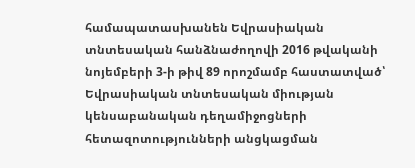համապատասխանեն Եվրասիական տնտեսական հանձնաժողովի 2016 թվականի նոյեմբերի 3-ի թիվ 89 որոշմամբ հաստատված՝ Եվրասիական տնտեսական միության կենսաբանական դեղամիջոցների հետազոտությունների անցկացման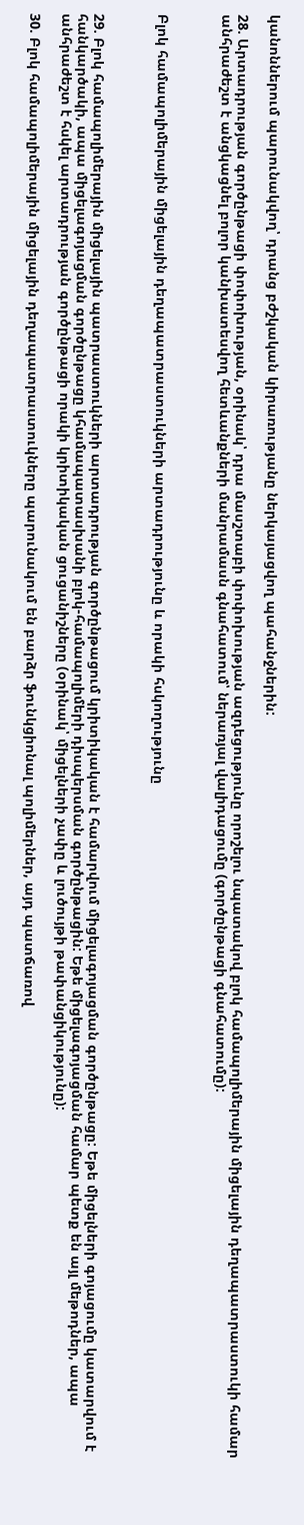կանոններում պարունակվող՝ դրանց բժշկական կիրառությանը ներկայացվող պահանջներին:

28. Արտադրության գործընթացի փոփոխության, օրինակ՝ դրա մասշտաբի փոփոխության ազդեցությունը որոշելու նպատակով բլոկ համապոլիմերային միցելային դեղապատրաստուկի համար անհրաժեշտ է անցկացնել բոլոր կանխատեսվող հետևանքների մանրամասն գնահատում՝ ներառյալ վալիդացումը (գործընթացի գնահատումը):



Բլոկ համապոլիմերային միցելային դեղապատրաստուկների արտադրությունը և որակի հսկողությունը



29. Բլոկ համապոլիմերային միցելային պատրաստուկների արտադրության գործընթացում կրիտիկական է համարվում միցելագոյացման գործընթացը: Եթե միցելների գոյացումը կատարվում է հանկարծակի, ապա միցելագոյացման գործընթացը կհամապատասխանի բլոկ-համապոլիմերի դիսպերսման գործընթացին: Եթե միցելագոյացման համար պետք են այլ մեթոդներ, ապա անհրաժեշտ է հսկել արտադրության գործընթացի որակի կրիտիկական ցուցանիշները (օրինակ՝ միցելների չափը և լուծույթի թափանցիկությունը):

30. Բլոկ համապոլիմերային միցելային դեղապատրաստուկները պարունակում են բարձր ֆունկցիոնալ պոլիմերներ, այդ պատճառով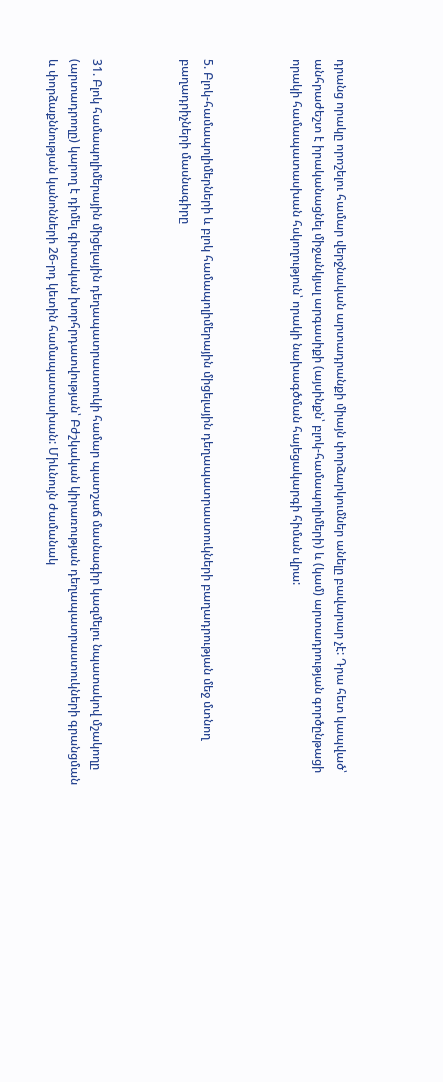դրանց որակը որոշելու համար վերջնական արտադրանքի միայն փորձարկումներ անելը բավարար չէ: Դրա հետ կապված՝ անհրաժեշտ է իրականացնել միջանկյալ արգասիքի (այսինքն՝ բլոկ-համապոլիմերի) և (կամ) արտադրության գործընթացի որակի համապատասխան հսկողություն՝ որակի նախագծման հայեցակարգի հիման վրա:



5. Բլոկ-համապոլիմերների և բլոկ համապոլիմերային միցելային դեղապատրաստուկների բաղադրության մեջ մտնող բաղադրիչների մասնագիրը



31. Բլոկ համապոլիմերային միցելային դեղապատրաստուկի համար պատշաճ մասնագիր կազմելու նպատակով մշակողը (արտադրողը) կարող է դիմել գիտական խորհրդատվության՝ Բժշկական կիրառության դեղապատրաստուկների գրանցման և փորձաքննության կանոնների 26-րդ կետին համապատասխան: Միևնույն ժամանակ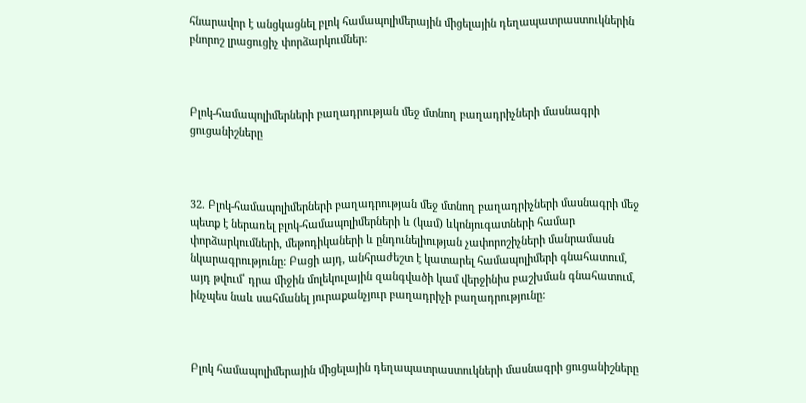հնարավոր է անցկացնել բլոկ համապոլիմերային միցելային դեղապատրաստուկներին բնորոշ լրացուցիչ փորձարկումներ:



Բլոկ-համապոլիմերների բաղադրության մեջ մտնող բաղադրիչների մասնագրի ցուցանիշները



32. Բլոկ-համապոլիմերների բաղադրության մեջ մտնող բաղադրիչների մասնագրի մեջ պետք է ներառել բլոկ-համապոլիմերների և (կամ) ևկոնյուգատների համար փորձարկումների, մեթոդիկաների և ընդունելիության չափորոշիչների մանրամասն նկարագրությունը: Բացի այդ, անհրաժեշտ է կատարել համապոլիմերի գնահատում, այդ թվում՝ դրա միջին մոլեկուլային զանգվածի կամ վերջինիս բաշխման գնահատում, ինչպես նաև սահմանել յուրաքանչյուր բաղադրիչի բաղադրությունը:



Բլոկ համապոլիմերային միցելային դեղապատրաստուկների մասնագրի ցուցանիշները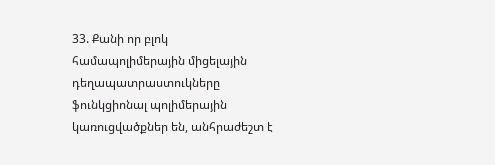33. Քանի որ բլոկ համապոլիմերային միցելային դեղապատրաստուկները ֆունկցիոնալ պոլիմերային կառուցվածքներ են, անհրաժեշտ է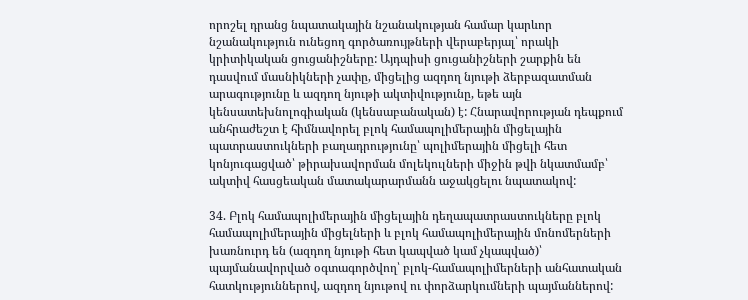որոշել դրանց նպատակային նշանակության համար կարևոր նշանակություն ունեցող գործառույթների վերաբերյալ՝ որակի կրիտիկական ցուցանիշները: Այդպիսի ցուցանիշների շարքին են դասվում մասնիկների չափը, միցելից ազդող նյութի ձերբազատման արագությունը և ազդող նյութի ակտիվությունը, եթե այն կենսատեխնոլոգիական (կենսաբանական) է: Հնարավորության դեպքում անհրաժեշտ է հիմնավորել բլոկ համապոլիմերային միցելային պատրաստուկների բաղադրությունը՝ պոլիմերային միցելի հետ կոնյուգացված՝ թիրախավորման մոլեկուլների միջին թվի նկատմամբ՝ ակտիվ հասցեական մատակարարմանն աջակցելու նպատակով:

34. Բլոկ համապոլիմերային միցելային դեղապատրաստուկները բլոկ համապոլիմերային միցելների և բլոկ համապոլիմերային մոնոմերների խառնուրդ են (ազդող նյութի հետ կապված կամ չկապված)՝ պայմանավորված օգտագործվող՝ բլոկ-համապոլիմերների անհատական հատկություններով, ազդող նյութով ու փորձարկումների պայմաններով: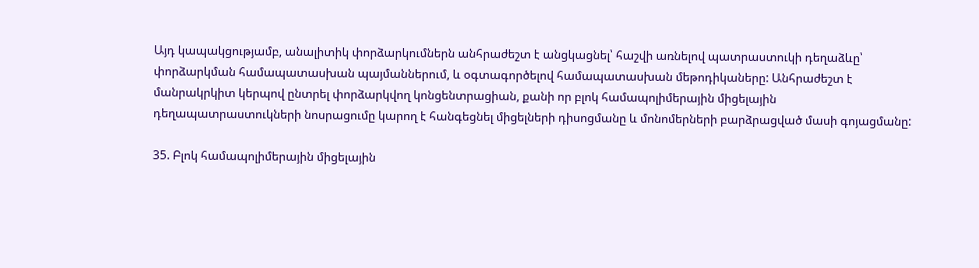Այդ կապակցությամբ, անալիտիկ փորձարկումներն անհրաժեշտ է անցկացնել՝ հաշվի առնելով պատրաստուկի դեղաձևը՝ փորձարկման համապատասխան պայմաններում, և օգտագործելով համապատասխան մեթոդիկաները: Անհրաժեշտ է մանրակրկիտ կերպով ընտրել փորձարկվող կոնցենտրացիան, քանի որ բլոկ համապոլիմերային միցելային դեղապատրաստուկների նոսրացումը կարող է հանգեցնել միցելների դիսոցմանը և մոնոմերների բարձրացված մասի գոյացմանը:

35. Բլոկ համապոլիմերային միցելային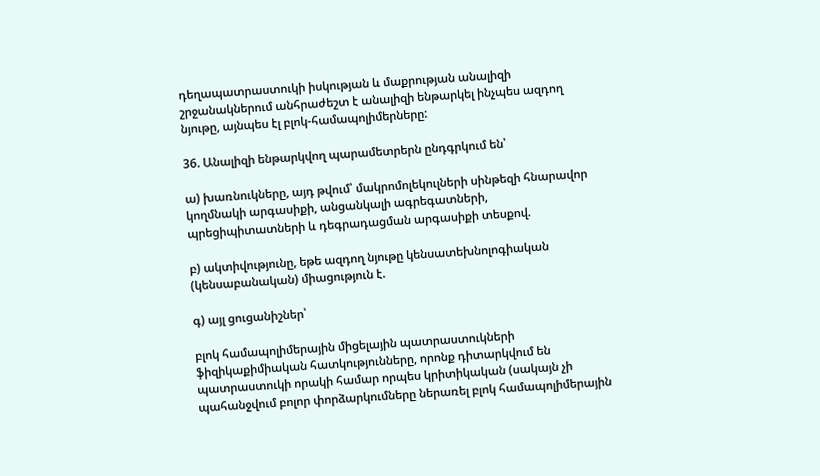դեղապատրաստուկի իսկության և մաքրության անալիզի շրջանակներում անհրաժեշտ է անալիզի ենթարկել ինչպես ազդող նյութը, այնպես էլ բլոկ-համապոլիմերները:

36. Անալիզի ենթարկվող պարամետրերն ընդգրկում են՝

ա) խառնուկները, այդ թվում՝ մակրոմոլեկուլների սինթեզի հնարավոր կողմնակի արգասիքի, անցանկալի ագրեգատների, պրեցիպիտատների և դեգրադացման արգասիքի տեսքով.

բ) ակտիվությունը, եթե ազդող նյութը կենսատեխնոլոգիական (կենսաբանական) միացություն է.

գ) այլ ցուցանիշներ՝

բլոկ համապոլիմերային միցելային պատրաստուկների ֆիզիկաքիմիական հատկությունները, որոնք դիտարկվում են պատրաստուկի որակի համար որպես կրիտիկական (սակայն չի պահանջվում բոլոր փորձարկումները ներառել բլոկ համապոլիմերային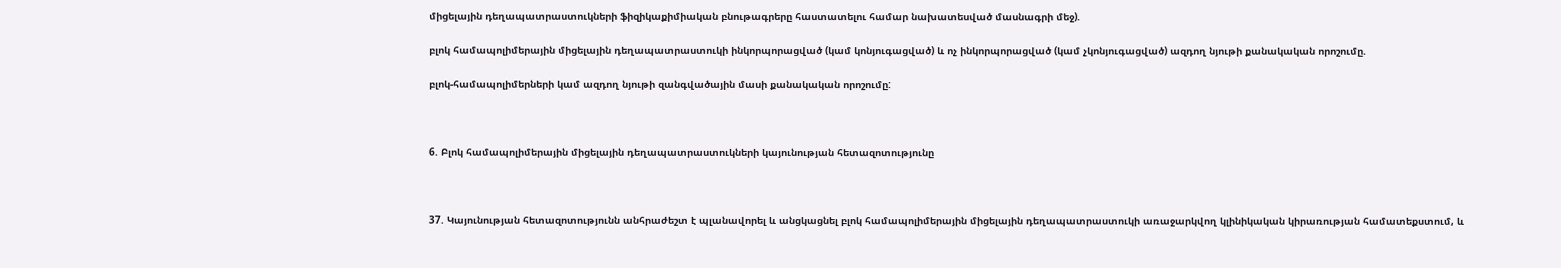միցելային դեղապատրաստուկների ֆիզիկաքիմիական բնութագրերը հաստատելու համար նախատեսված մասնագրի մեջ).

բլոկ համապոլիմերային միցելային դեղապատրաստուկի ինկորպորացված (կամ կոնյուգացված) և ոչ ինկորպորացված (կամ չկոնյուգացված) ազդող նյութի քանակական որոշումը.

բլոկ-համապոլիմերների կամ ազդող նյութի զանգվածային մասի քանակական որոշումը:



6. Բլոկ համապոլիմերային միցելային դեղապատրաստուկների կայունության հետազոտությունը



37. Կայունության հետազոտությունն անհրաժեշտ է պլանավորել և անցկացնել բլոկ համապոլիմերային միցելային դեղապատրաստուկի առաջարկվող կլինիկական կիրառության համատեքստում, և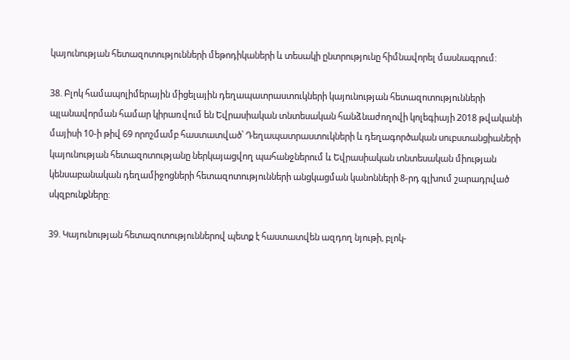կայունության հետազոտությունների մեթոդիկաների և տեսակի ընտրությունը հիմնավորել մասնագրում:

38. Բլոկ համապոլիմերային միցելային դեղապատրաստուկների կայունության հետազոտությունների պլանավորման համար կիրառվում են Եվրասիական տնտեսական հանձնաժողովի կոլեգիայի 2018 թվականի մայիսի 10-ի թիվ 69 որոշմամբ հաստատված՝ Դեղապատրաստուկների և դեղագործական սուբստանցիաների կայունության հետազոտությանը ներկայացվող պահանջներում և Եվրասիական տնտեսական միության կենսաբանական դեղամիջոցների հետազոտությունների անցկացման կանոնների 8-րդ գլխում շարադրված սկզբունքները:

39. Կայունության հետազոտություններով պետք է հաստատվեն ազդող նյութի, բլոկ-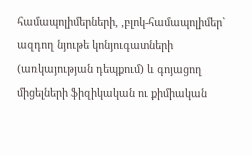համապոլիմերների, ,բլոկ-համապոլիմեր` ազդող նյութե կոնյուգատների (առկայության դեպքում) և գոյացող միցելների ֆիզիկական ու քիմիական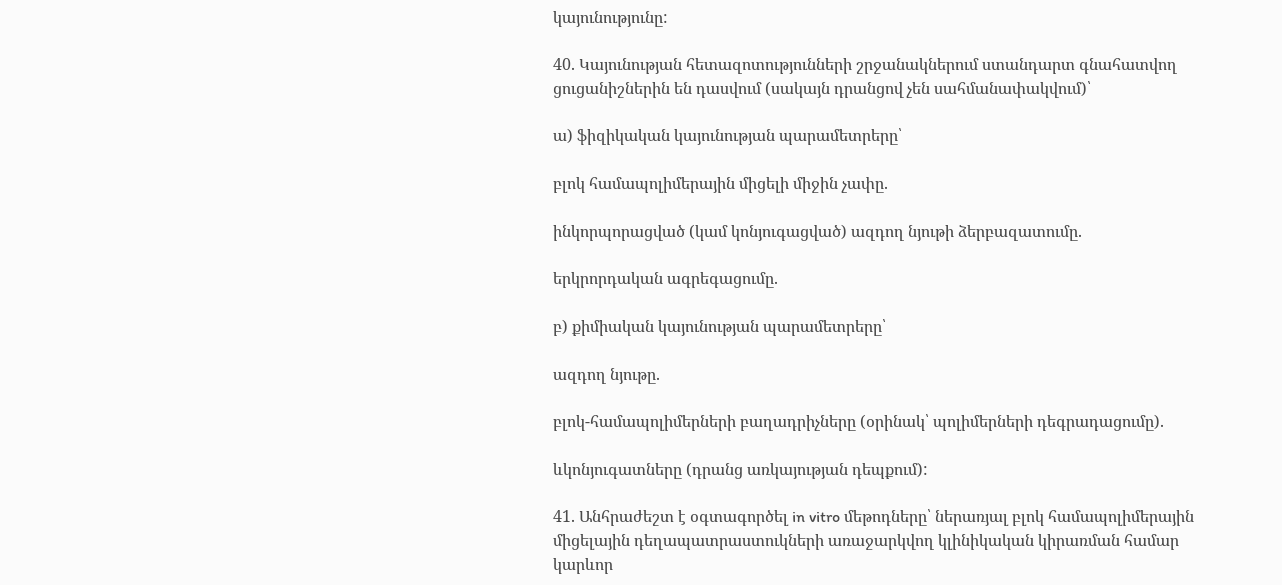կայունությունը:

40. Կայունության հետազոտությունների շրջանակներում ստանդարտ գնահատվող ցուցանիշներին են դասվում (սակայն դրանցով չեն սահմանափակվում)՝

ա) ֆիզիկական կայունության պարամետրերը՝

բլոկ համապոլիմերային միցելի միջին չափը.

ինկորպորացված (կամ կոնյուգացված) ազդող նյութի ձերբազատումը.

երկրորդական ագրեգացումը.

բ) քիմիական կայունության պարամետրերը՝

ազդող նյութը.

բլոկ-համապոլիմերների բաղադրիչները (օրինակ՝ պոլիմերների դեգրադացումը).

ևկոնյուգատները (դրանց առկայության դեպքում):

41. Անհրաժեշտ է օգտագործել in vitro մեթոդները՝ ներառյալ բլոկ համապոլիմերային միցելային դեղապատրաստուկների առաջարկվող կլինիկական կիրառման համար կարևոր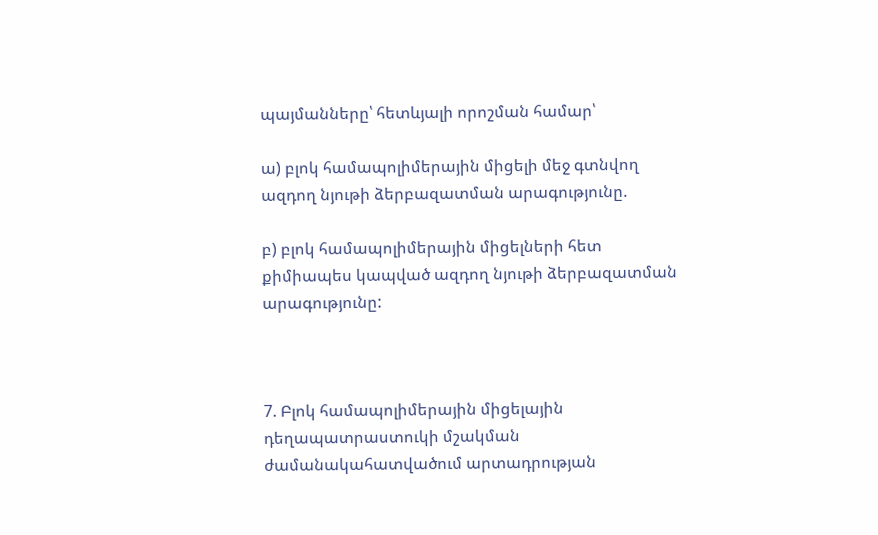պայմանները՝ հետևյալի որոշման համար՝

ա) բլոկ համապոլիմերային միցելի մեջ գտնվող ազդող նյութի ձերբազատման արագությունը.

բ) բլոկ համապոլիմերային միցելների հետ քիմիապես կապված ազդող նյութի ձերբազատման արագությունը:



7. Բլոկ համապոլիմերային միցելային դեղապատրաստուկի մշակման ժամանակահատվածում արտադրության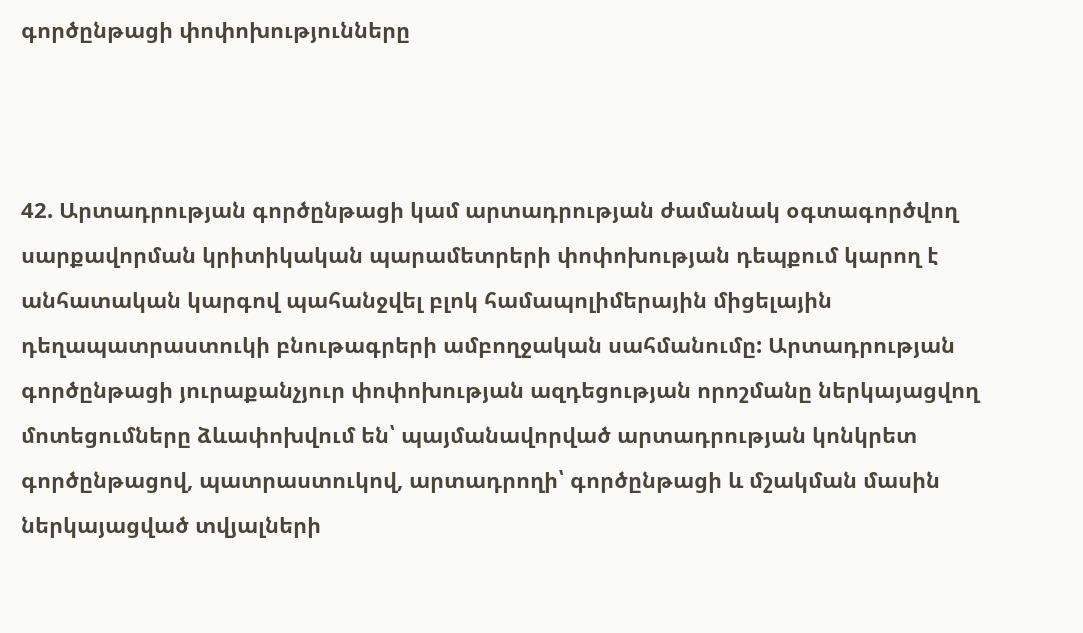գործընթացի փոփոխությունները



42. Արտադրության գործընթացի կամ արտադրության ժամանակ օգտագործվող սարքավորման կրիտիկական պարամետրերի փոփոխության դեպքում կարող է անհատական կարգով պահանջվել բլոկ համապոլիմերային միցելային դեղապատրաստուկի բնութագրերի ամբողջական սահմանումը: Արտադրության գործընթացի յուրաքանչյուր փոփոխության ազդեցության որոշմանը ներկայացվող մոտեցումները ձևափոխվում են՝ պայմանավորված արտադրության կոնկրետ գործընթացով, պատրաստուկով, արտադրողի՝ գործընթացի և մշակման մասին ներկայացված տվյալների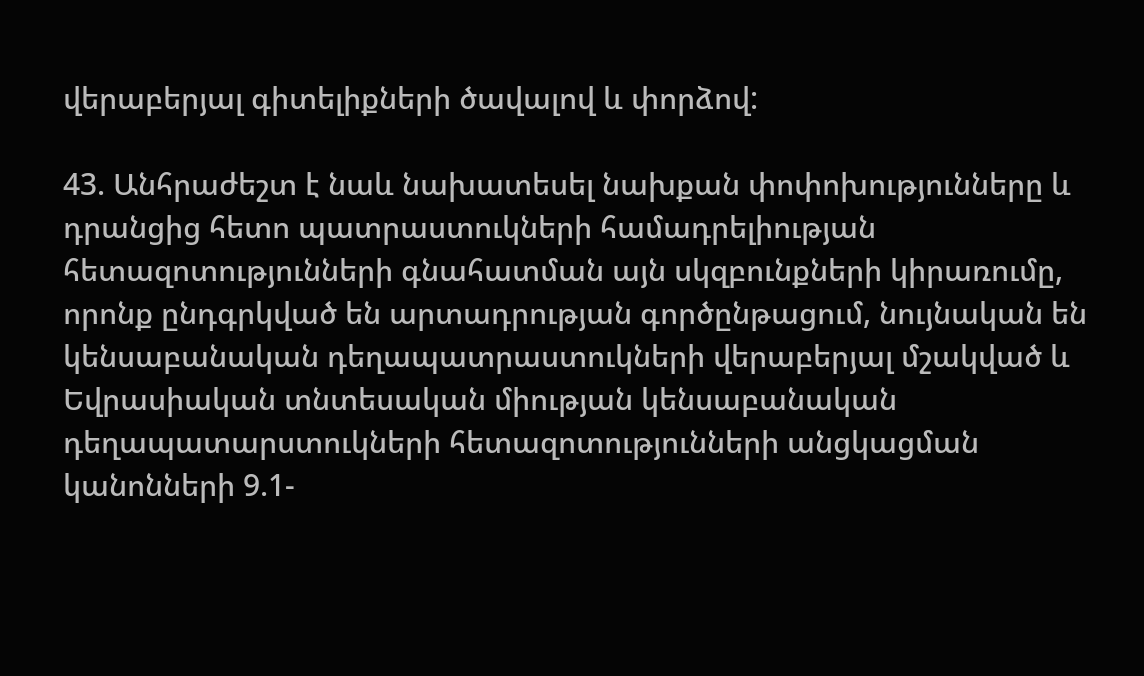վերաբերյալ գիտելիքների ծավալով և փորձով:

43. Անհրաժեշտ է նաև նախատեսել նախքան փոփոխությունները և դրանցից հետո պատրաստուկների համադրելիության հետազոտությունների գնահատման այն սկզբունքների կիրառումը, որոնք ընդգրկված են արտադրության գործընթացում, նույնական են կենսաբանական դեղապատրաստուկների վերաբերյալ մշակված և Եվրասիական տնտեսական միության կենսաբանական դեղապատարստուկների հետազոտությունների անցկացման կանոնների 9.1-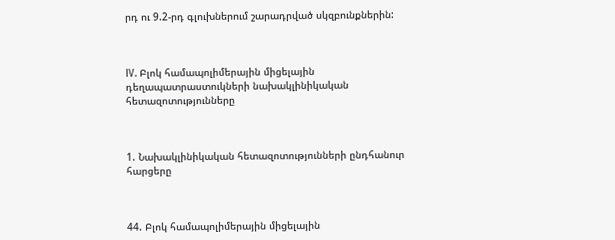րդ ու 9.2-րդ գլուխներում շարադրված սկզբունքներին:



IV. Բլոկ համապոլիմերային միցելային դեղապատրաստուկների նախակլինիկական հետազոտությունները



1. Նախակլինիկական հետազոտությունների ընդհանուր հարցերը



44. Բլոկ համապոլիմերային միցելային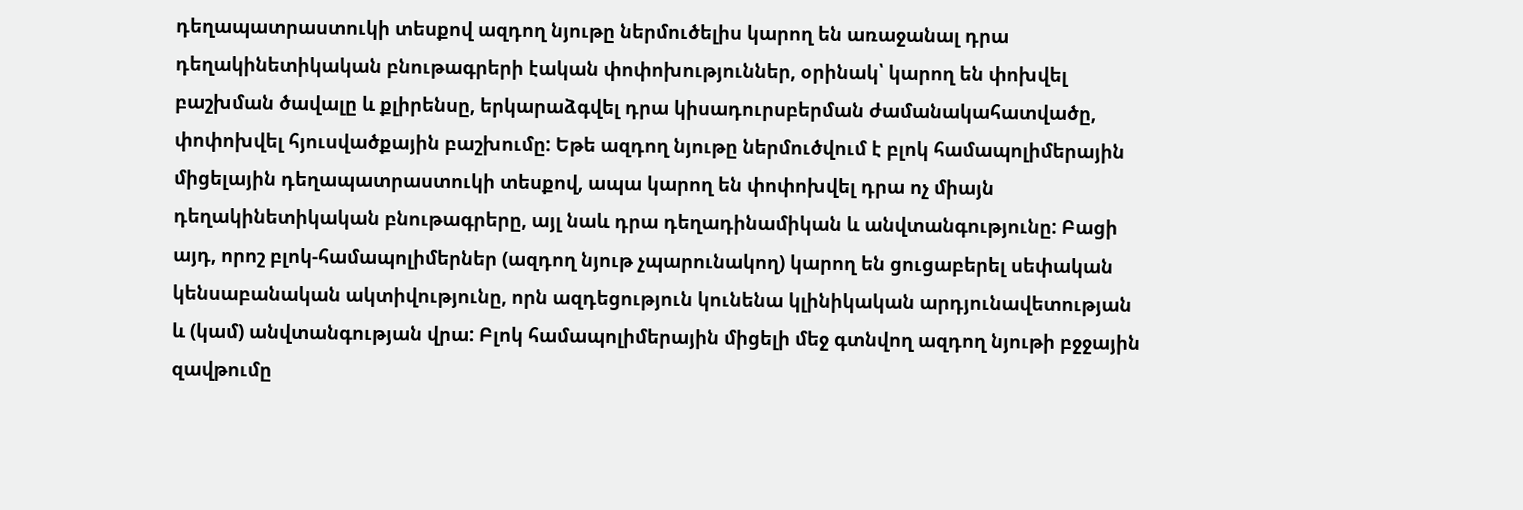դեղապատրաստուկի տեսքով ազդող նյութը ներմուծելիս կարող են առաջանալ դրա դեղակինետիկական բնութագրերի էական փոփոխություններ, օրինակ՝ կարող են փոխվել բաշխման ծավալը և քլիրենսը, երկարաձգվել դրա կիսադուրսբերման ժամանակահատվածը, փոփոխվել հյուսվածքային բաշխումը: Եթե ազդող նյութը ներմուծվում է բլոկ համապոլիմերային միցելային դեղապատրաստուկի տեսքով, ապա կարող են փոփոխվել դրա ոչ միայն դեղակինետիկական բնութագրերը, այլ նաև դրա դեղադինամիկան և անվտանգությունը: Բացի այդ, որոշ բլոկ-համապոլիմերներ (ազդող նյութ չպարունակող) կարող են ցուցաբերել սեփական կենսաբանական ակտիվությունը, որն ազդեցություն կունենա կլինիկական արդյունավետության և (կամ) անվտանգության վրա: Բլոկ համապոլիմերային միցելի մեջ գտնվող ազդող նյութի բջջային զավթումը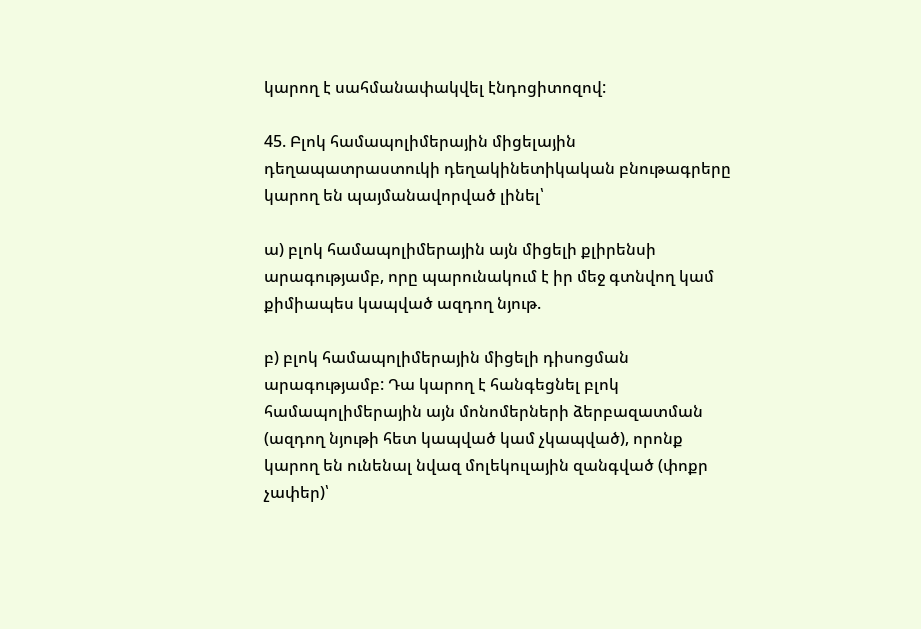կարող է սահմանափակվել էնդոցիտոզով:

45. Բլոկ համապոլիմերային միցելային դեղապատրաստուկի դեղակինետիկական բնութագրերը կարող են պայմանավորված լինել՝

ա) բլոկ համապոլիմերային այն միցելի քլիրենսի արագությամբ, որը պարունակում է իր մեջ գտնվող կամ քիմիապես կապված ազդող նյութ.

բ) բլոկ համապոլիմերային միցելի դիսոցման արագությամբ: Դա կարող է հանգեցնել բլոկ համապոլիմերային այն մոնոմերների ձերբազատման (ազդող նյութի հետ կապված կամ չկապված), որոնք կարող են ունենալ նվազ մոլեկուլային զանգված (փոքր չափեր)՝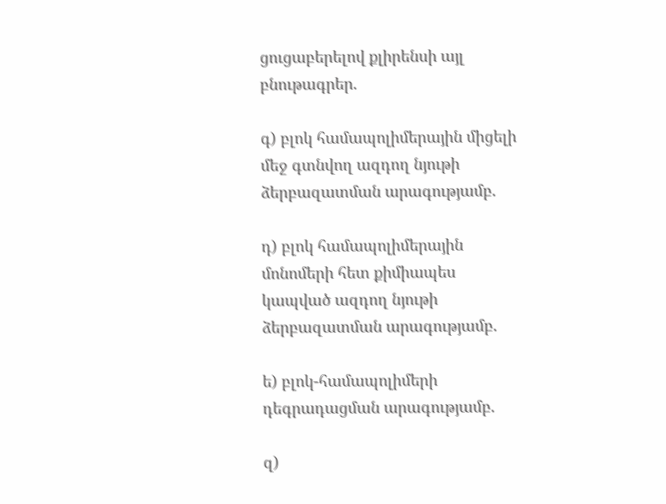ցուցաբերելով քլիրենսի այլ բնութագրեր.

գ) բլոկ համապոլիմերային միցելի մեջ գտնվող ազդող նյութի ձերբազատման արագությամբ.

դ) բլոկ համապոլիմերային մոնոմերի հետ քիմիապես կապված ազդող նյութի ձերբազատման արագությամբ.

ե) բլոկ-համապոլիմերի դեգրադացման արագությամբ.

զ)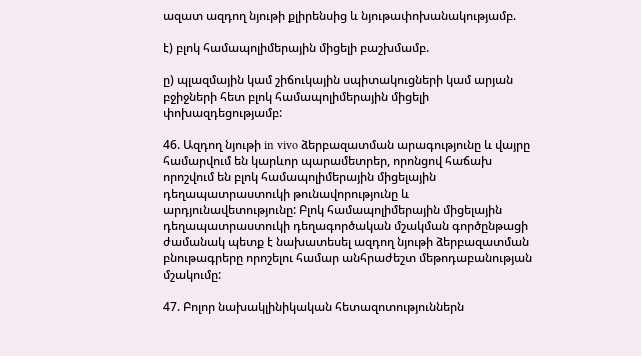ազատ ազդող նյութի քլիրենսից և նյութափոխանակությամբ.

է) բլոկ համապոլիմերային միցելի բաշխմամբ.

ը) պլազմային կամ շիճուկային սպիտակուցների կամ արյան բջիջների հետ բլոկ համապոլիմերային միցելի փոխազդեցությամբ:

46. Ազդող նյութի in vivo ձերբազատման արագությունը և վայրը համարվում են կարևոր պարամետրեր, որոնցով հաճախ որոշվում են բլոկ համապոլիմերային միցելային դեղապատրաստուկի թունավորությունը և արդյունավետությունը: Բլոկ համապոլիմերային միցելային դեղապատրաստուկի դեղագործական մշակման գործընթացի ժամանակ պետք է նախատեսել ազդող նյութի ձերբազատման բնութագրերը որոշելու համար անհրաժեշտ մեթոդաբանության մշակումը:

47. Բոլոր նախակլինիկական հետազոտություններն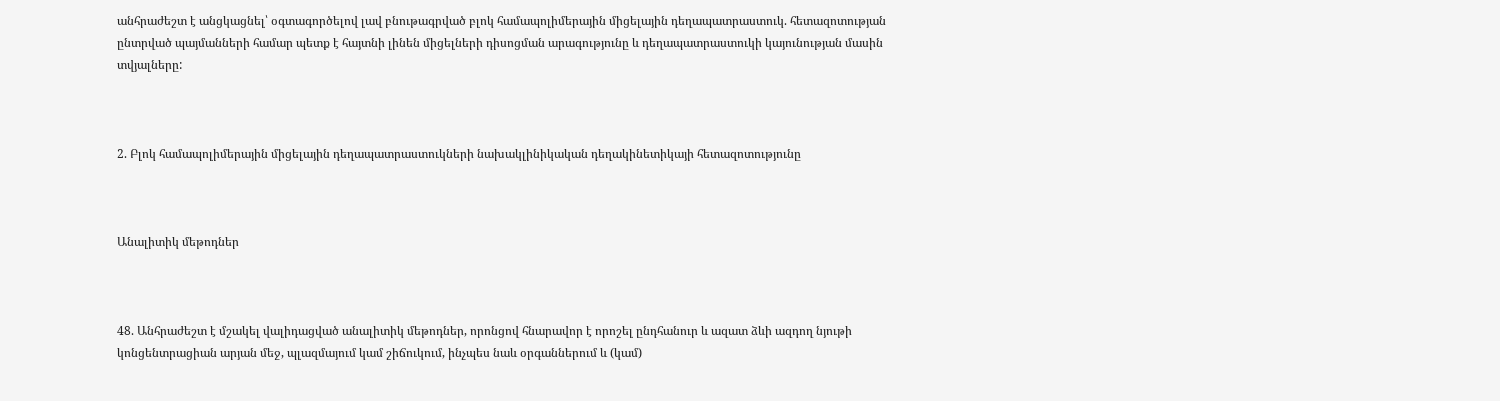անհրաժեշտ է անցկացնել՝ օգտագործելով լավ բնութագրված բլոկ համապոլիմերային միցելային դեղապատրաստուկ. հետազոտության ընտրված պայմանների համար պետք է հայտնի լինեն միցելների դիսոցման արագությունը և դեղապատրաստուկի կայունության մասին տվյալները:



2. Բլոկ համապոլիմերային միցելային դեղապատրաստուկների նախակլինիկական դեղակինետիկայի հետազոտությունը



Անալիտիկ մեթոդներ



48. Անհրաժեշտ է մշակել վալիդացված անալիտիկ մեթոդներ, որոնցով հնարավոր է որոշել ընդհանուր և ազատ ձևի ազդող նյութի կոնցենտրացիան արյան մեջ, պլազմայում կամ շիճուկում, ինչպես նաև օրգաններում և (կամ)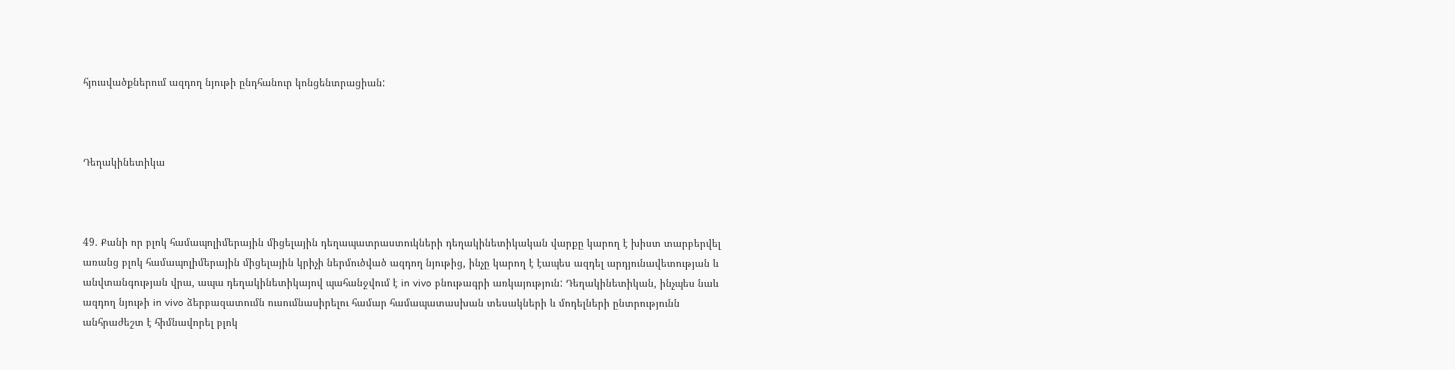հյուսվածքներում ազդող նյութի ընդհանուր կոնցենտրացիան:



Դեղակինետիկա



49. Քանի որ բլոկ համապոլիմերային միցելային դեղապատրաստուկների դեղակինետիկական վարքը կարող է խիստ տարբերվել առանց բլոկ համապոլիմերային միցելային կրիչի ներմուծված ազդող նյութից, ինչը կարող է էապես ազդել արդյունավետության և անվտանգության վրա, ապա դեղակինետիկայով պահանջվում է in vivo բնութագրի առկայություն: Դեղակինետիկան, ինչպես նաև ազդող նյութի in vivo ձերբազատումն ուսումնասիրելու համար համապատասխան տեսակների և մոդելների ընտրությունն անհրաժեշտ է հիմնավորել բլոկ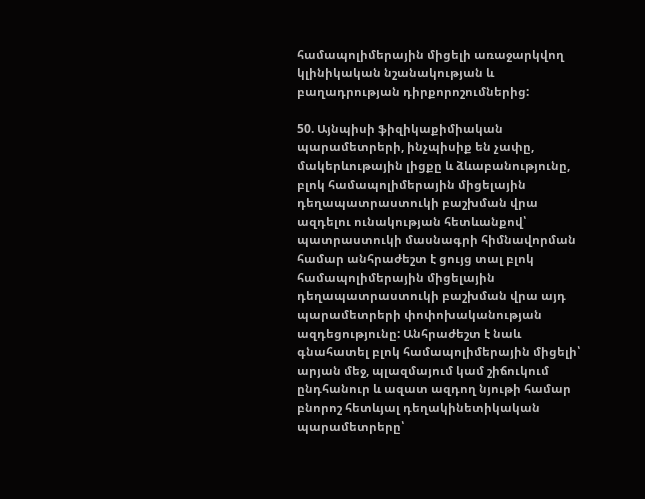համապոլիմերային միցելի առաջարկվող կլինիկական նշանակության և բաղադրության դիրքորոշումներից:

50. Այնպիսի ֆիզիկաքիմիական պարամետրերի, ինչպիսիք են չափը, մակերևութային լիցքը և ձևաբանությունը, բլոկ համապոլիմերային միցելային դեղապատրաստուկի բաշխման վրա ազդելու ունակության հետևանքով՝ պատրաստուկի մասնագրի հիմնավորման համար անհրաժեշտ է ցույց տալ բլոկ համապոլիմերային միցելային դեղապատրաստուկի բաշխման վրա այդ պարամետրերի փոփոխականության ազդեցությունը: Անհրաժեշտ է նաև գնահատել բլոկ համապոլիմերային միցելի՝ արյան մեջ, պլազմայում կամ շիճուկում ընդհանուր և ազատ ազդող նյութի համար բնորոշ հետևյալ դեղակինետիկական պարամետրերը՝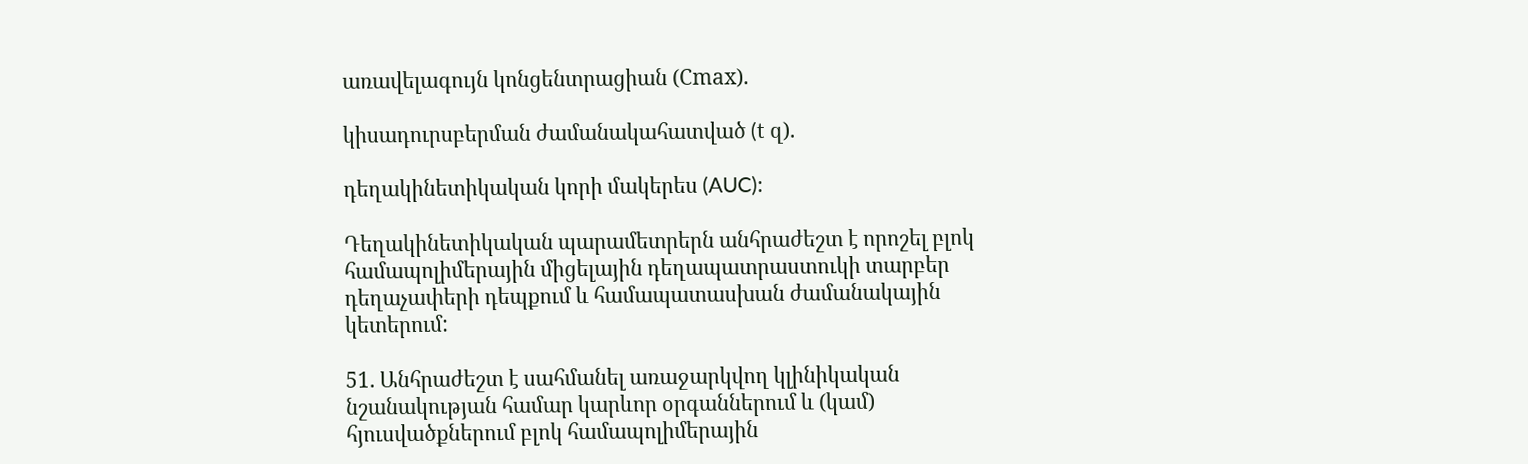առավելագույն կոնցենտրացիան (Сmах).

կիսադուրսբերման ժամանակահատված (t զ).

դեղակինետիկական կորի մակերես (AUC):

Դեղակինետիկական պարամետրերն անհրաժեշտ է որոշել բլոկ համապոլիմերային միցելային դեղապատրաստուկի տարբեր դեղաչափերի դեպքում և համապատասխան ժամանակային կետերում:

51. Անհրաժեշտ է սահմանել առաջարկվող կլինիկական նշանակության համար կարևոր օրգաններում և (կամ) հյուսվածքներում բլոկ համապոլիմերային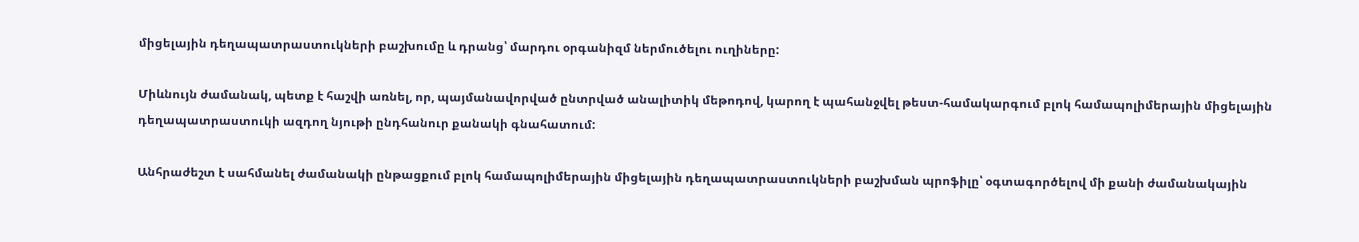միցելային դեղապատրաստուկների բաշխումը և դրանց՝ մարդու օրգանիզմ ներմուծելու ուղիները:

Միևնույն ժամանակ, պետք է հաշվի առնել, որ, պայմանավորված ընտրված անալիտիկ մեթոդով, կարող է պահանջվել թեստ-համակարգում բլոկ համապոլիմերային միցելային դեղապատրաստուկի ազդող նյութի ընդհանուր քանակի գնահատում:

Անհրաժեշտ է սահմանել ժամանակի ընթացքում բլոկ համապոլիմերային միցելային դեղապատրաստուկների բաշխման պրոֆիլը՝ օգտագործելով մի քանի ժամանակային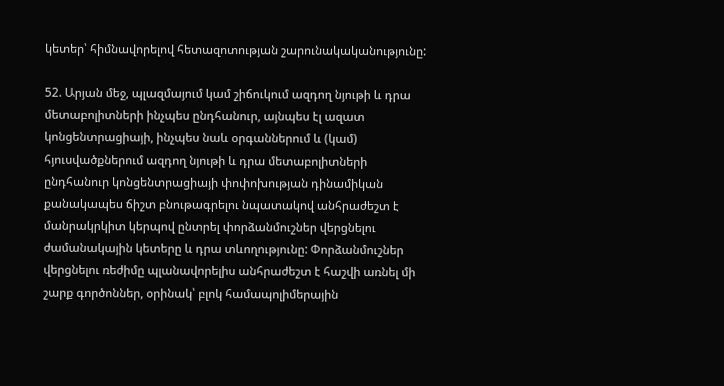կետեր՝ հիմնավորելով հետազոտության շարունակականությունը:

52. Արյան մեջ, պլազմայում կամ շիճուկում ազդող նյութի և դրա մետաբոլիտների ինչպես ընդհանուր, այնպես էլ ազատ կոնցենտրացիայի, ինչպես նաև օրգաններում և (կամ) հյուսվածքներում ազդող նյութի և դրա մետաբոլիտների ընդհանուր կոնցենտրացիայի փոփոխության դինամիկան քանակապես ճիշտ բնութագրելու նպատակով անհրաժեշտ է մանրակրկիտ կերպով ընտրել փորձանմուշներ վերցնելու ժամանակային կետերը և դրա տևողությունը: Փորձանմուշներ վերցնելու ռեժիմը պլանավորելիս անհրաժեշտ է հաշվի առնել մի շարք գործոններ, օրինակ՝ բլոկ համապոլիմերային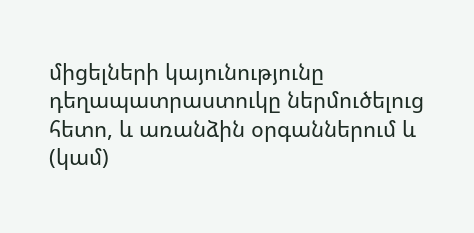միցելների կայունությունը դեղապատրաստուկը ներմուծելուց հետո, և առանձին օրգաններում և (կամ)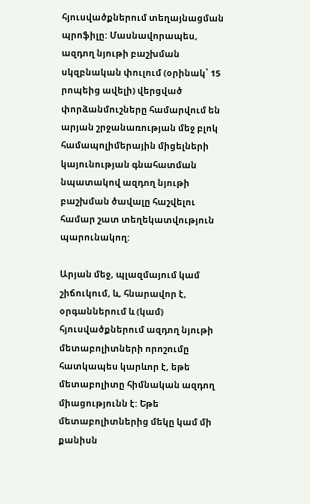հյուսվածքներում տեղայնացման պրոֆիլը: Մասնավորապես, ազդող նյութի բաշխման սկզբնական փուլում (օրինակ՝ 15 րոպեից ավելի) վերցված փորձանմուշները համարվում են արյան շրջանառության մեջ բլոկ համապոլիմերային միցելների կայունության գնահատման նպատակով ազդող նյութի բաշխման ծավալը հաշվելու համար շատ տեղեկատվություն պարունակող:

Արյան մեջ, պլազմայում կամ շիճուկում, և, հնարավոր է, օրգաններում և (կամ) հյուսվածքներում ազդող նյութի մետաբոլիտների որոշումը հատկապես կարևոր է, եթե մետաբոլիտը հիմնական ազդող միացությունն է: Եթե մետաբոլիտներից մեկը կամ մի քանիսն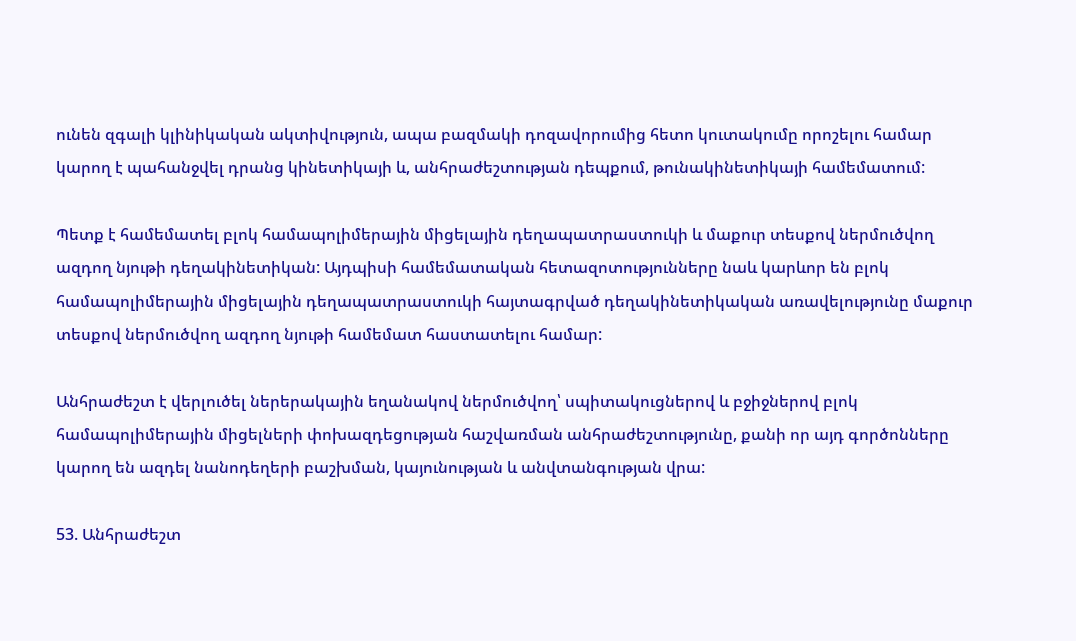ունեն զգալի կլինիկական ակտիվություն, ապա բազմակի դոզավորումից հետո կուտակումը որոշելու համար կարող է պահանջվել դրանց կինետիկայի և, անհրաժեշտության դեպքում, թունակինետիկայի համեմատում:

Պետք է համեմատել բլոկ համապոլիմերային միցելային դեղապատրաստուկի և մաքուր տեսքով ներմուծվող ազդող նյութի դեղակինետիկան: Այդպիսի համեմատական հետազոտությունները նաև կարևոր են բլոկ համապոլիմերային միցելային դեղապատրաստուկի հայտագրված դեղակինետիկական առավելությունը մաքուր տեսքով ներմուծվող ազդող նյութի համեմատ հաստատելու համար:

Անհրաժեշտ է վերլուծել ներերակային եղանակով ներմուծվող՝ սպիտակուցներով և բջիջներով բլոկ համապոլիմերային միցելների փոխազդեցության հաշվառման անհրաժեշտությունը, քանի որ այդ գործոնները կարող են ազդել նանոդեղերի բաշխման, կայունության և անվտանգության վրա:

53. Անհրաժեշտ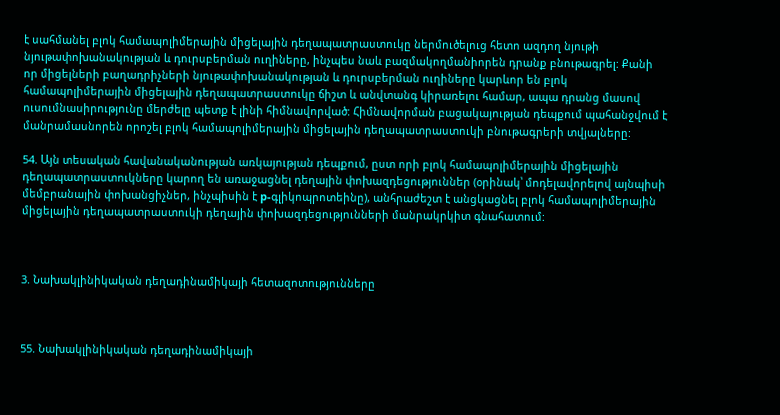է սահմանել բլոկ համապոլիմերային միցելային դեղապատրաստուկը ներմուծելուց հետո ազդող նյութի նյութափոխանակության և դուրսբերման ուղիները, ինչպես նաև բազմակողմանիորեն դրանք բնութագրել: Քանի որ միցելների բաղադրիչների նյութափոխանակության և դուրսբերման ուղիները կարևոր են բլոկ համապոլիմերային միցելային դեղապատրաստուկը ճիշտ և անվտանգ կիրառելու համար, ապա դրանց մասով ուսումնասիրությունը մերժելը պետք է լինի հիմնավորված: Հիմնավորման բացակայության դեպքում պահանջվում է մանրամասնորեն որոշել բլոկ համապոլիմերային միցելային դեղապատրաստուկի բնութագրերի տվյալները:

54. Այն տեսական հավանականության առկայության դեպքում, ըստ որի բլոկ համապոլիմերային միցելային դեղապատրաստուկները կարող են առաջացնել դեղային փոխազդեցություններ (օրինակ՝ մոդելավորելով այնպիսի մեմբրանային փոխանցիչներ, ինչպիսին է p-գլիկոպրոտեինը), անհրաժեշտ է անցկացնել բլոկ համապոլիմերային միցելային դեղապատրաստուկի դեղային փոխազդեցությունների մանրակրկիտ գնահատում:



3. Նախակլինիկական դեղադինամիկայի հետազոտությունները



55. Նախակլինիկական դեղադինամիկայի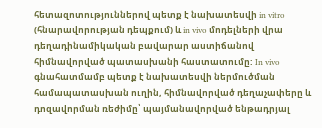հետազոտություններով պետք է նախատեսվի in vitro (հնարավորության դեպքում) և in vivo մոդելների վրա դեղադինամիկական բավարար աստիճանով հիմնավորված պատասխանի հաստատումը: In vivo գնահատմամբ պետք է նախատեսվի ներմուծման համապատասխան ուղին, հիմնավորված դեղաչափերը և դոզավորման ռեժիմը՝ պայմանավորված ենթադրյալ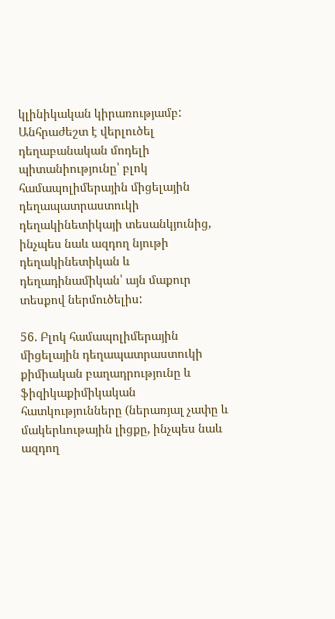կլինիկական կիրառությամբ: Անհրաժեշտ է վերլուծել դեղաբանական մոդելի պիտանիությունը՝ բլոկ համապոլիմերային միցելային դեղապատրաստուկի դեղակինետիկայի տեսանկյունից, ինչպես նաև ազդող նյութի դեղակինետիկան և դեղադինամիկան՝ այն մաքուր տեսքով ներմուծելիս:

56. Բլոկ համապոլիմերային միցելային դեղապատրաստուկի քիմիական բաղադրությունը և ֆիզիկաքիմիկական հատկությունները (ներառյալ չափը և մակերևութային լիցքը, ինչպես նաև ազդող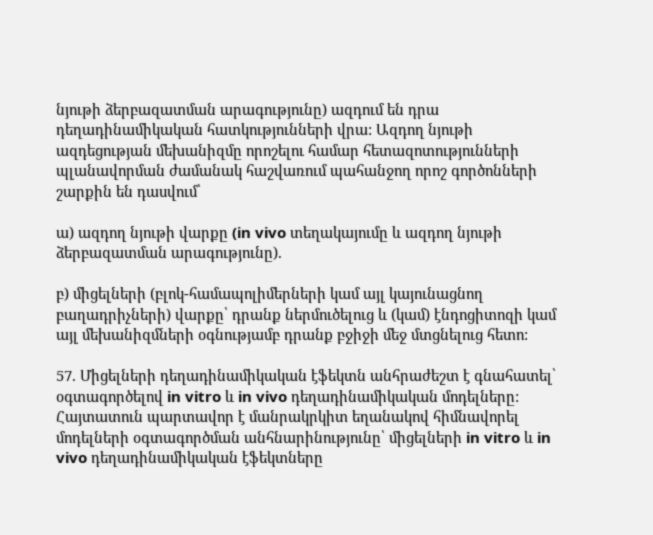նյութի ձերբազատման արագությունը) ազդում են դրա դեղադինամիկական հատկությունների վրա: Ազդող նյութի ազդեցության մեխանիզմը որոշելու համար հետազոտությունների պլանավորման ժամանակ հաշվառում պահանջող որոշ գործոնների շարքին են դասվում՝

ա) ազդող նյութի վարքը (in vivo տեղակայումը և ազդող նյութի ձերբազատման արագությունը).

բ) միցելների (բլոկ-համապոլիմերների կամ այլ կայունացնող բաղադրիչների) վարքը՝ դրանք ներմուծելուց և (կամ) էնդոցիտոզի կամ այլ մեխանիզմների օգնությամբ դրանք բջիջի մեջ մտցնելուց հետո:

57. Միցելների դեղադինամիկական էֆեկտն անհրաժեշտ է գնահատել՝ օգտագործելով in vitro և in vivo դեղադինամիկական մոդելները: Հայտատուն պարտավոր է մանրակրկիտ եղանակով հիմնավորել մոդելների օգտագործման անհնարինությունը՝ միցելների in vitro և in vivo դեղադինամիկական էֆեկտները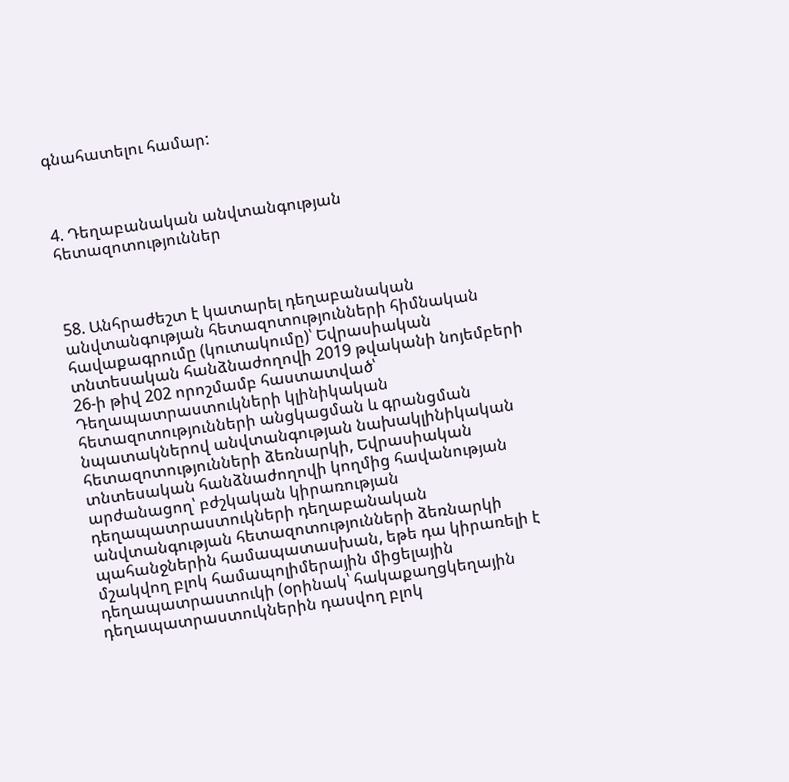գնահատելու համար:



4. Դեղաբանական անվտանգության հետազոտություններ



58. Անհրաժեշտ է կատարել դեղաբանական անվտանգության հետազոտությունների հիմնական հավաքագրումը (կուտակումը)՝ Եվրասիական տնտեսական հանձնաժողովի 2019 թվականի նոյեմբերի 26-ի թիվ 202 որոշմամբ հաստատված՝ Դեղապատրաստուկների կլինիկական հետազոտությունների անցկացման և գրանցման նպատակներով անվտանգության նախակլինիկական հետազոտությունների ձեռնարկի, Եվրասիական տնտեսական հանձնաժողովի կողմից հավանության արժանացող՝ բժշկական կիրառության դեղապատրաստուկների դեղաբանական անվտանգության հետազոտությունների ձեռնարկի պահանջներին համապատասխան, եթե դա կիրառելի է մշակվող բլոկ համապոլիմերային միցելային դեղապատրաստուկի (օրինակ՝ հակաքաղցկեղային դեղապատրաստուկներին դասվող բլոկ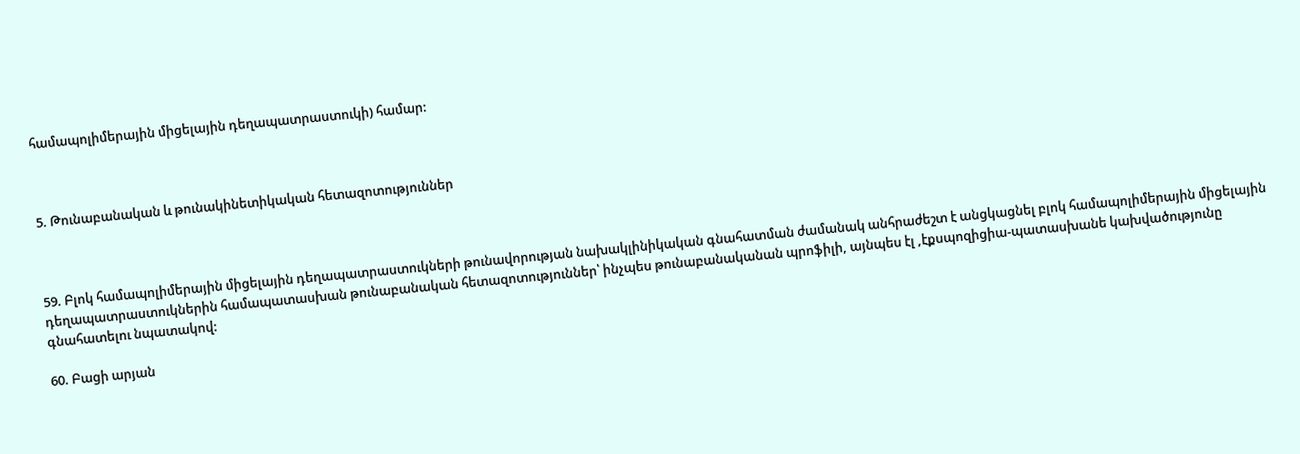համապոլիմերային միցելային դեղապատրաստուկի) համար:



5. Թունաբանական և թունակինետիկական հետազոտություններ



59. Բլոկ համապոլիմերային միցելային դեղապատրաստուկների թունավորության նախակլինիկական գնահատման ժամանակ անհրաժեշտ է անցկացնել բլոկ համապոլիմերային միցելային դեղապատրաստուկներին համապատասխան թունաբանական հետազոտություններ՝ ինչպես թունաբանականան պրոֆիլի, այնպես էլ ,էքսպոզիցիա-պատասխանե կախվածությունը գնահատելու նպատակով:

60. Բացի արյան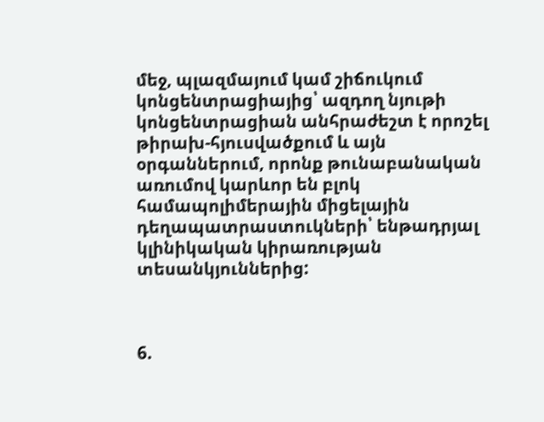մեջ, պլազմայում կամ շիճուկում կոնցենտրացիայից՝ ազդող նյութի կոնցենտրացիան անհրաժեշտ է որոշել թիրախ-հյուսվածքում և այն օրգաններում, որոնք թունաբանական առումով կարևոր են բլոկ համապոլիմերային միցելային դեղապատրաստուկների՝ ենթադրյալ կլինիկական կիրառության տեսանկյուններից:



6.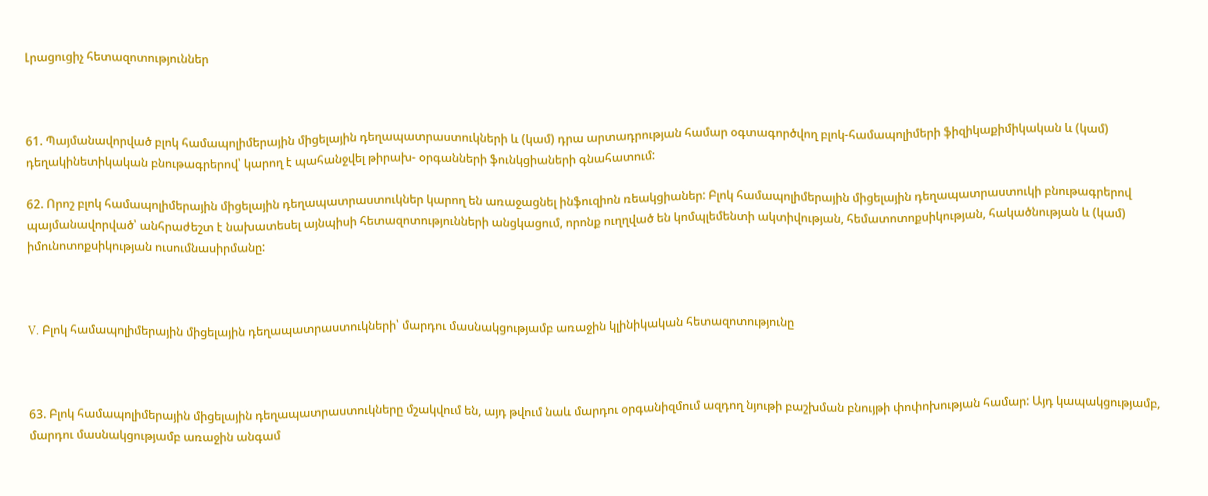Լրացուցիչ հետազոտություններ



61. Պայմանավորված բլոկ համապոլիմերային միցելային դեղապատրաստուկների և (կամ) դրա արտադրության համար օգտագործվող բլոկ-համապոլիմերի ֆիզիկաքիմիկական և (կամ) դեղակինետիկական բնութագրերով՝ կարող է պահանջվել թիրախ- օրգանների ֆունկցիաների գնահատում:

62. Որոշ բլոկ համապոլիմերային միցելային դեղապատրաստուկներ կարող են առաջացնել ինֆուզիոն ռեակցիաներ: Բլոկ համապոլիմերային միցելային դեղապատրաստուկի բնութագրերով պայմանավորված՝ անհրաժեշտ է նախատեսել այնպիսի հետազոտությունների անցկացում, որոնք ուղղված են կոմպլեմենտի ակտիվության, հեմատոտոքսիկության, հակածնության և (կամ) իմունոտոքսիկության ուսումնասիրմանը:



V. Բլոկ համապոլիմերային միցելային դեղապատրաստուկների՝ մարդու մասնակցությամբ առաջին կլինիկական հետազոտությունը



63. Բլոկ համապոլիմերային միցելային դեղապատրաստուկները մշակվում են, այդ թվում նաև մարդու օրգանիզմում ազդող նյութի բաշխման բնույթի փոփոխության համար: Այդ կապակցությամբ, մարդու մասնակցությամբ առաջին անգամ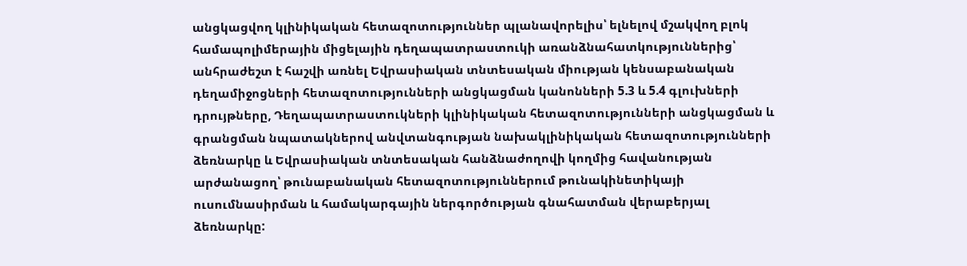անցկացվող կլինիկական հետազոտություններ պլանավորելիս՝ ելնելով մշակվող բլոկ համապոլիմերային միցելային դեղապատրաստուկի առանձնահատկություններից՝ անհրաժեշտ է հաշվի առնել Եվրասիական տնտեսական միության կենսաբանական դեղամիջոցների հետազոտությունների անցկացման կանոնների 5.3 և 5.4 գլուխների դրույթները, Դեղապատրաստուկների կլինիկական հետազոտությունների անցկացման և գրանցման նպատակներով անվտանգության նախակլինիկական հետազոտությունների ձեռնարկը և Եվրասիական տնտեսական հանձնաժողովի կողմից հավանության արժանացող՝ թունաբանական հետազոտություններում թունակինետիկայի ուսումնասիրման և համակարգային ներգործության գնահատման վերաբերյալ ձեռնարկը: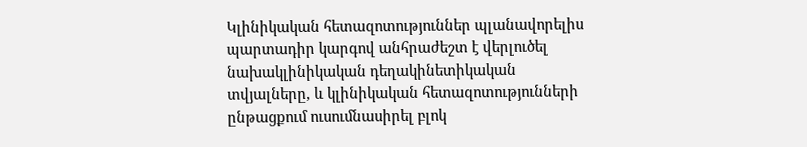Կլինիկական հետազոտություններ պլանավորելիս պարտադիր կարգով անհրաժեշտ է վերլուծել նախակլինիկական դեղակինետիկական տվյալները, և կլինիկական հետազոտությունների ընթացքում ուսումնասիրել բլոկ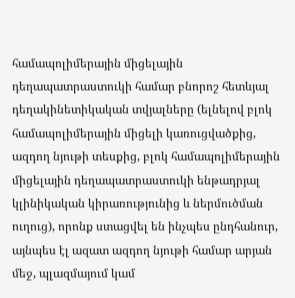համապոլիմերային միցելային դեղապատրաստուկի համար բնորոշ հետևյալ դեղակինետիկական տվյալները (ելնելով բլոկ համապոլիմերային միցելի կառուցվածքից, ազդող նյութի տեսքից, բլոկ համապոլիմերային միցելային դեղապատրաստուկի ենթադրյալ կլինիկական կիրառությունից և ներմուծման ուղուց), որոնք ստացվել են ինչպես ընդհանուր, այնպես էլ ազատ ազդող նյութի համար արյան մեջ, պլազմայում կամ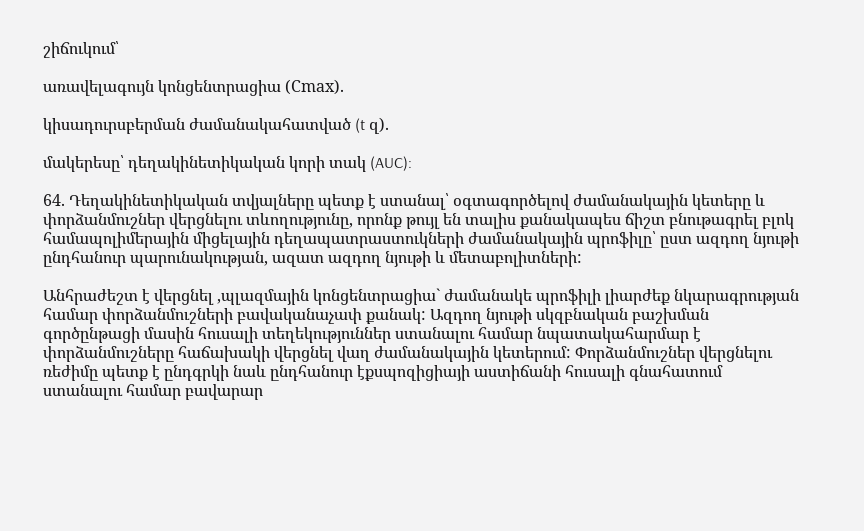շիճուկում՝

առավելագույն կոնցենտրացիա (Сmах).

կիսադուրսբերման ժամանակահատված (t զ).

մակերեսը՝ դեղակինետիկական կորի տակ (AUC):

64. Դեղակինետիկական տվյալները պետք է ստանալ՝ օգտագործելով ժամանակային կետերը և փորձանմուշներ վերցնելու տևողությունը, որոնք թույլ են տալիս քանակապես ճիշտ բնութագրել բլոկ համապոլիմերային միցելային դեղապատրաստուկների ժամանակային պրոֆիլը՝ ըստ ազդող նյութի ընդհանուր պարունակության, ազատ ազդող նյութի և մետաբոլիտների:

Անհրաժեշտ է վերցնել ,պլազմային կոնցենտրացիա` ժամանակե պրոֆիլի լիարժեք նկարագրության համար փորձանմուշների բավականաչափ քանակ: Ազդող նյութի սկզբնական բաշխման գործընթացի մասին հուսալի տեղեկություններ ստանալու համար նպատակահարմար է փորձանմուշները հաճախակի վերցնել վաղ ժամանակային կետերում: Փորձանմուշներ վերցնելու ռեժիմը պետք է ընդգրկի նաև ընդհանուր էքսպոզիցիայի աստիճանի հուսալի գնահատում ստանալու համար բավարար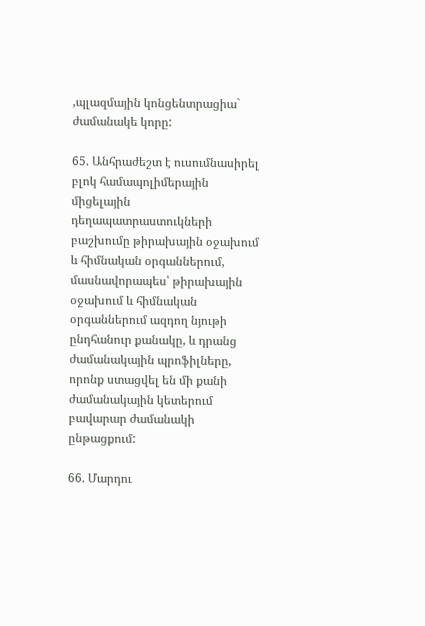,պլազմային կոնցենտրացիա` ժամանակե կորը:

65. Անհրաժեշտ է ուսումնասիրել բլոկ համապոլիմերային միցելային դեղապատրաստուկների բաշխումը թիրախային օջախում և հիմնական օրգաններում, մասնավորապես՝ թիրախային օջախում և հիմնական օրգաններում ազդող նյութի ընդհանուր քանակը, և դրանց ժամանակային պրոֆիլները, որոնք ստացվել են մի քանի ժամանակային կետերում բավարար ժամանակի ընթացքում:

66. Մարդու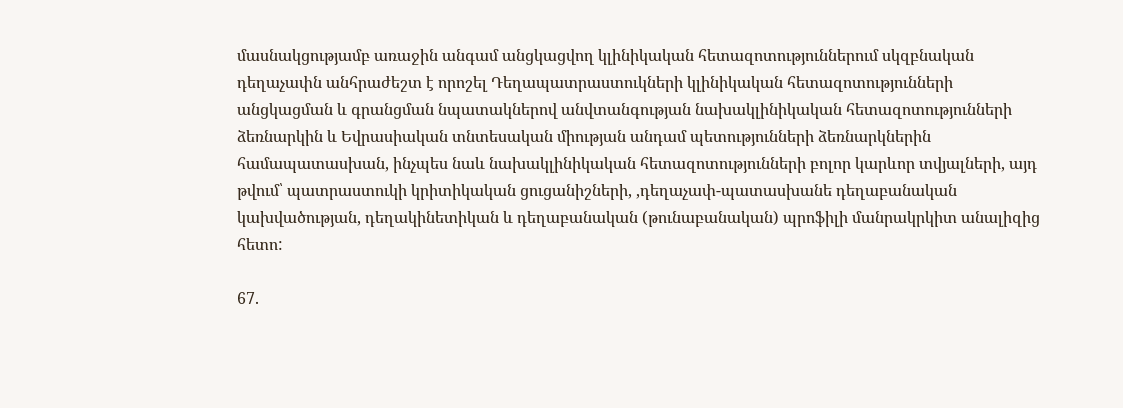մասնակցությամբ առաջին անգամ անցկացվող կլինիկական հետազոտություններում սկզբնական դեղաչափն անհրաժեշտ է որոշել Դեղապատրաստուկների կլինիկական հետազոտությունների անցկացման և գրանցման նպատակներով անվտանգության նախակլինիկական հետազոտությունների ձեռնարկին և Եվրասիական տնտեսական միության անդամ պետությունների ձեռնարկներին համապատասխան, ինչպես նաև նախակլինիկական հետազոտությունների բոլոր կարևոր տվյալների, այդ թվում՝ պատրաստուկի կրիտիկական ցուցանիշների, ,դեղաչափ-պատասխանե դեղաբանական կախվածության, դեղակինետիկան և դեղաբանական (թունաբանական) պրոֆիլի մանրակրկիտ անալիզից հետո:

67.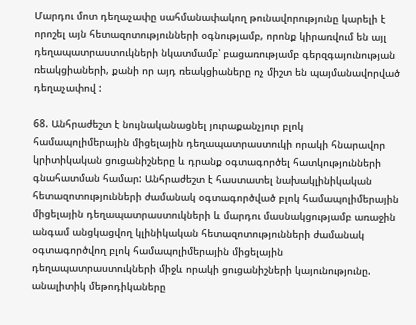Մարդու մոտ դեղաչափը սահմանափակող թունավորությունը կարելի է որոշել այն հետազոտությունների օգնությամբ, որոնք կիրառվում են այլ դեղապատրաստուկների նկատմամբ՝ բացառությամբ գերզգայունության ռեակցիաների, քանի որ այդ ռեակցիաները ոչ միշտ են պայմանավորված դեղաչափով :

68. Անհրաժեշտ է նույնականացնել յուրաքանչյուր բլոկ համապոլիմերային միցելային դեղապատրաստուկի որակի հնարավոր կրիտիկական ցուցանիշները և դրանք օգտագործել հատկությունների գնահատման համար: Անհրաժեշտ է հաստատել նախակլինիկական հետազոտությունների ժամանակ օգտագործված բլոկ համապոլիմերային միցելային դեղապատրաստուկների և մարդու մասնակցությամբ առաջին անգամ անցկացվող կլինիկական հետազոտությունների ժամանակ օգտագործվող բլոկ համապոլիմերային միցելային դեղապատրաստուկների միջև որակի ցուցանիշների կայունությունը. անալիտիկ մեթոդիկաները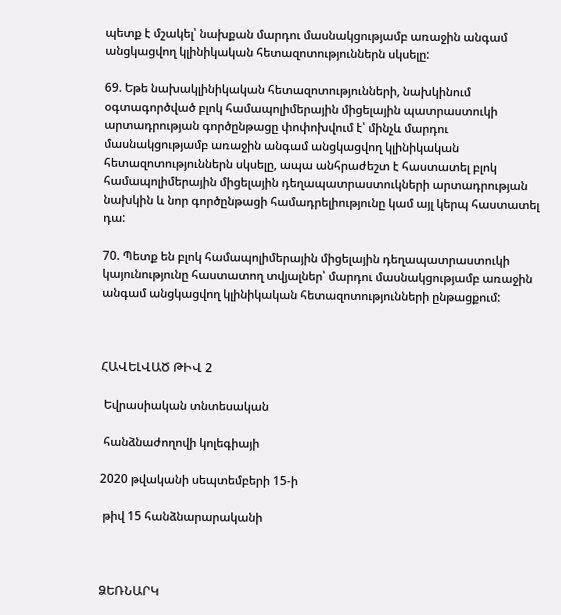պետք է մշակել՝ նախքան մարդու մասնակցությամբ առաջին անգամ անցկացվող կլինիկական հետազոտություններն սկսելը:

69. Եթե նախակլինիկական հետազոտությունների, նախկինում օգտագործված բլոկ համապոլիմերային միցելային պատրաստուկի արտադրության գործընթացը փոփոխվում է՝ մինչև մարդու մասնակցությամբ առաջին անգամ անցկացվող կլինիկական հետազոտություններն սկսելը, ապա անհրաժեշտ է հաստատել բլոկ համապոլիմերային միցելային դեղապատրաստուկների արտադրության նախկին և նոր գործընթացի համադրելիությունը կամ այլ կերպ հաստատել դա:

70. Պետք են բլոկ համապոլիմերային միցելային դեղապատրաստուկի կայունությունը հաստատող տվյալներ՝ մարդու մասնակցությամբ առաջին անգամ անցկացվող կլինիկական հետազոտությունների ընթացքում:



ՀԱՎԵԼՎԱԾ ԹԻՎ 2

 Եվրասիական տնտեսական

 հանձնաժողովի կոլեգիայի

2020 թվականի սեպտեմբերի 15-ի

 թիվ 15 հանձնարարականի



ՁԵՌՆԱՐԿ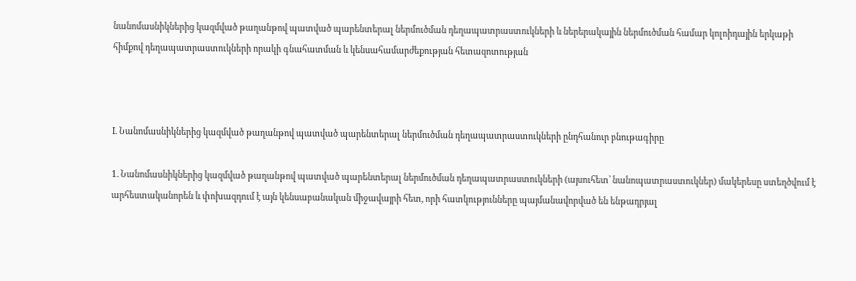նանոմասնիկներից կազմված թաղանթով պատված պարենտերալ ներմուծման դեղապատրաստուկների և ներերակային ներմուծման համար կոլոիդային երկաթի հիմքով դեղապատրաստուկների որակի գնահատման և կենսահամարժեքության հետազոտության



I. Նանոմասնիկներից կազմված թաղանթով պատված պարենտերալ ներմուծման դեղապատրաստուկների ընդհանուր բնութագիրը

1. Նանոմասնիկներից կազմված թաղանթով պատված պարենտերալ ներմուծման դեղապատրաստուկների (այսուհետ՝ նանոպատրաստուկներ) մակերեսը ստեղծվում է արհեստականորեն և փոխազդում է այն կենսաբանական միջավայրի հետ, որի հատկությունները պայմանավորված են ենթադրյալ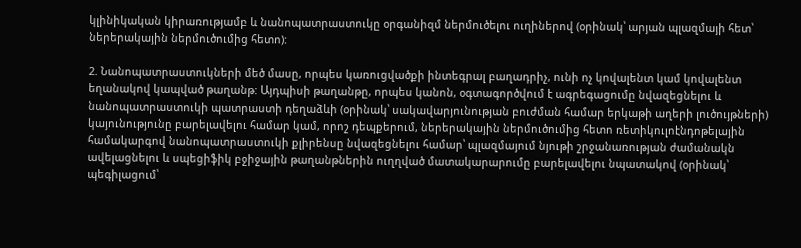կլինիկական կիրառությամբ և նանոպատրաստուկը օրգանիզմ ներմուծելու ուղիներով (օրինակ՝ արյան պլազմայի հետ՝ ներերակային ներմուծումից հետո):

2. Նանոպատրաստուկների մեծ մասը, որպես կառուցվածքի ինտեգրալ բաղադրիչ, ունի ոչ կովալենտ կամ կովալենտ եղանակով կապված թաղանթ: Այդպիսի թաղանթը, որպես կանոն, օգտագործվում է ագրեգացումը նվազեցնելու և նանոպատրաստուկի պատրաստի դեղաձևի (օրինակ՝ սակավարյունության բուժման համար երկաթի աղերի լուծույթների) կայունությունը բարելավելու համար կամ, որոշ դեպքերում, ներերակային ներմուծումից հետո ռետիկուլոէնդոթելային համակարգով նանոպատրաստուկի քլիրենսը նվազեցնելու համար՝ պլազմայում նյութի շրջանառության ժամանակն ավելացնելու և սպեցիֆիկ բջիջային թաղանթներին ուղղված մատակարարումը բարելավելու նպատակով (օրինակ՝ պեգիլացում՝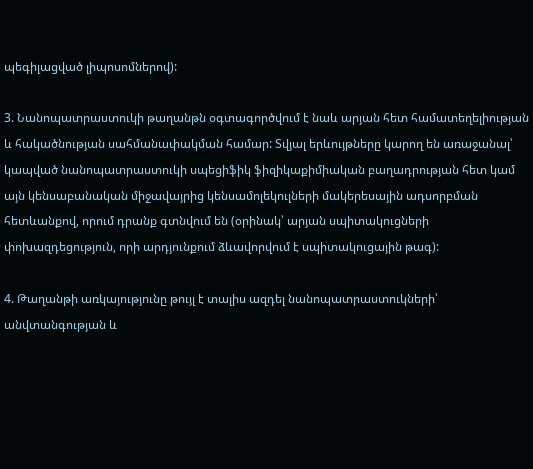պեգիլացված լիպոսոմներով):

3. Նանոպատրաստուկի թաղանթն օգտագործվում է նաև արյան հետ համատեղելիության և հակածնության սահմանափակման համար: Տվյալ երևույթները կարող են առաջանալ՝ կապված նանոպատրաստուկի սպեցիֆիկ ֆիզիկաքիմիական բաղադրության հետ կամ այն կենսաբանական միջավայրից կենսամոլեկուլների մակերեսային ադսորբման հետևանքով, որում դրանք գտնվում են (օրինակ՝ արյան սպիտակուցների փոխազդեցություն, որի արդյունքում ձևավորվում է սպիտակուցային թագ):

4. Թաղանթի առկայությունը թույլ է տալիս ազդել նանոպատրաստուկների՝ անվտանգության և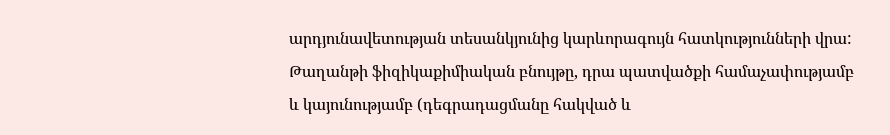արդյունավետության տեսանկյունից կարևորագույն հատկությունների վրա: Թաղանթի ֆիզիկաքիմիական բնույթը, դրա պատվածքի համաչափությամբ և կայունությամբ (դեգրադացմանը հակված և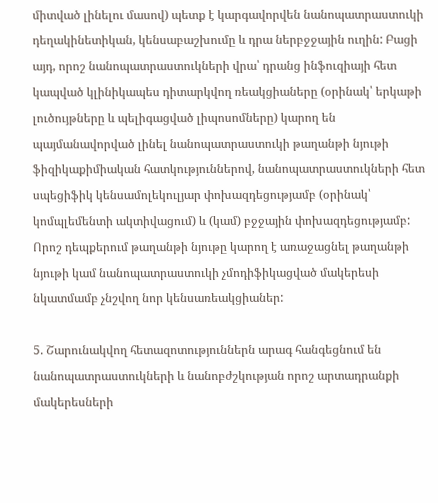միտված լինելու մասով) պետք է կարգավորվեն նանոպատրաստուկի դեղակինետիկան, կենսաբաշխումը և դրա ներբջջային ուղին: Բացի այդ, որոշ նանոպատրաստուկների վրա՝ դրանց ինֆուզիայի հետ կապված կլինիկապես դիտարկվող ռեակցիաները (օրինակ՝ երկաթի լուծույթները և պելիգացված լիպոսոմները) կարող են պայմանավորված լինել նանոպատրաստուկի թաղանթի նյութի ֆիզիկաքիմիական հատկություններով, նանոպատրաստուկների հետ սպեցիֆիկ կենսամոլեկուլյար փոխազդեցությամբ (օրինակ՝ կոմպլեմենտի ակտիվացում) և (կամ) բջջային փոխազդեցությամբ: Որոշ դեպքերում թաղանթի նյութը կարող է առաջացնել թաղանթի նյութի կամ նանոպատրաստուկի չմոդիֆիկացված մակերեսի նկատմամբ չնշվող նոր կենսառեակցիաներ:

5. Շարունակվող հետազոտություններն արագ հանգեցնում են նանոպատրաստուկների և նանոբժշկության որոշ արտադրանքի մակերեսների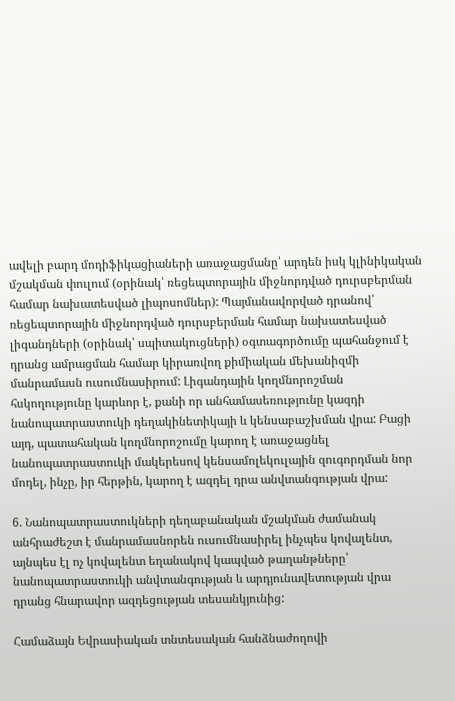ավելի բարդ մոդիֆիկացիաների առաջացմանը՝ արդեն իսկ կլինիկական մշակման փուլում (օրինակ՝ ռեցեպտորային միջնորդված դուրսբերման համար նախատեսված լիպոսոմներ): Պայմանավորված դրանով՝ ռեցեպտորային միջնորդված դուրսբերման համար նախատեսված լիգանդների (օրինակ՝ սպիտակուցների) օգտագործումը պահանջում է դրանց ամրացման համար կիրառվող քիմիական մեխանիզմի մանրամասն ուսումնասիրում: Լիգանդային կողմնորոշման հսկողությունը կարևոր է, քանի որ անհամասեռությունը կազդի նանոպատրաստուկի դեղակինետիկայի և կենսաբաշխման վրա: Բացի այդ, պատահական կողմնորոշումը կարող է առաջացնել նանոպատրաստուկի մակերեսով կենսամոլեկուլային զուգորդման նոր մոդել, ինչը, իր հերթին, կարող է ազդել դրա անվտանգության վրա:

6. Նանոպատրաստուկների դեղաբանական մշակման ժամանակ անհրաժեշտ է մանրամասնորեն ուսումնասիրել ինչպես կովալենտ, այնպես էլ ոչ կովալենտ եղանակով կապված թաղանթները՝ նանոպատրաստուկի անվտանգության և արդյունավետության վրա դրանց հնարավոր ազդեցության տեսանկյունից:

Համաձայն Եվրասիական տնտեսական հանձնաժողովի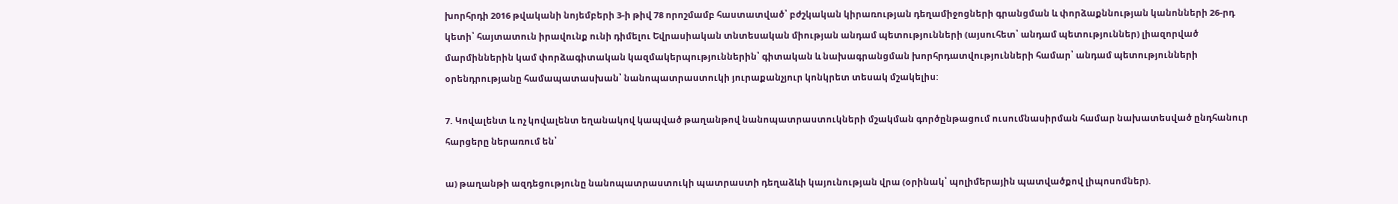խորհրդի 2016 թվականի նոյեմբերի 3-ի թիվ 78 որոշմամբ հաստատված՝ բժշկական կիրառության դեղամիջոցների գրանցման և փորձաքննության կանոնների 26-րդ կետի՝ հայտատուն իրավունք ունի դիմելու Եվրասիական տնտեսական միության անդամ պետությունների (այսուհետ՝ անդամ պետություններ) լիազորված մարմիններին կամ փորձագիտական կազմակերպություններին՝ գիտական և նախագրանցման խորհրդատվությունների համար՝ անդամ պետությունների օրենդրությանը համապատասխան՝ նանոպատրաստուկի յուրաքանչյուր կոնկրետ տեսակ մշակելիս:

7. Կովալենտ և ոչ կովալենտ եղանակով կապված թաղանթով նանոպատրաստուկների մշակման գործընթացում ուսումնասիրման համար նախատեսված ընդհանուր հարցերը ներառում են՝

ա) թաղանթի ազդեցությունը նանոպատրաստուկի պատրաստի դեղաձևի կայունության վրա (օրինակ՝ պոլիմերային պատվածքով լիպոսոմներ).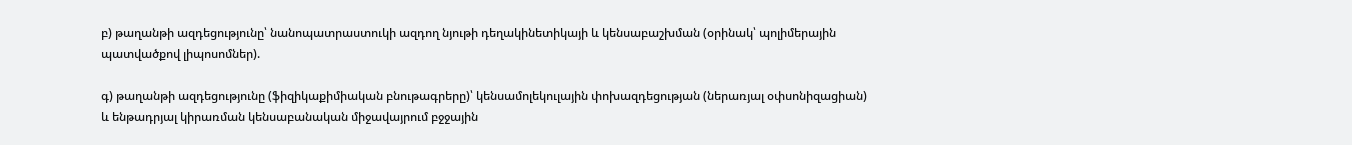բ) թաղանթի ազդեցությունը՝ նանոպատրաստուկի ազդող նյութի դեղակինետիկայի և կենսաբաշխման (օրինակ՝ պոլիմերային պատվածքով լիպոսոմներ).

գ) թաղանթի ազդեցությունը (ֆիզիկաքիմիական բնութագրերը)՝ կենսամոլեկուլային փոխազդեցության (ներառյալ օփսոնիզացիան) և ենթադրյալ կիրառման կենսաբանական միջավայրում բջջային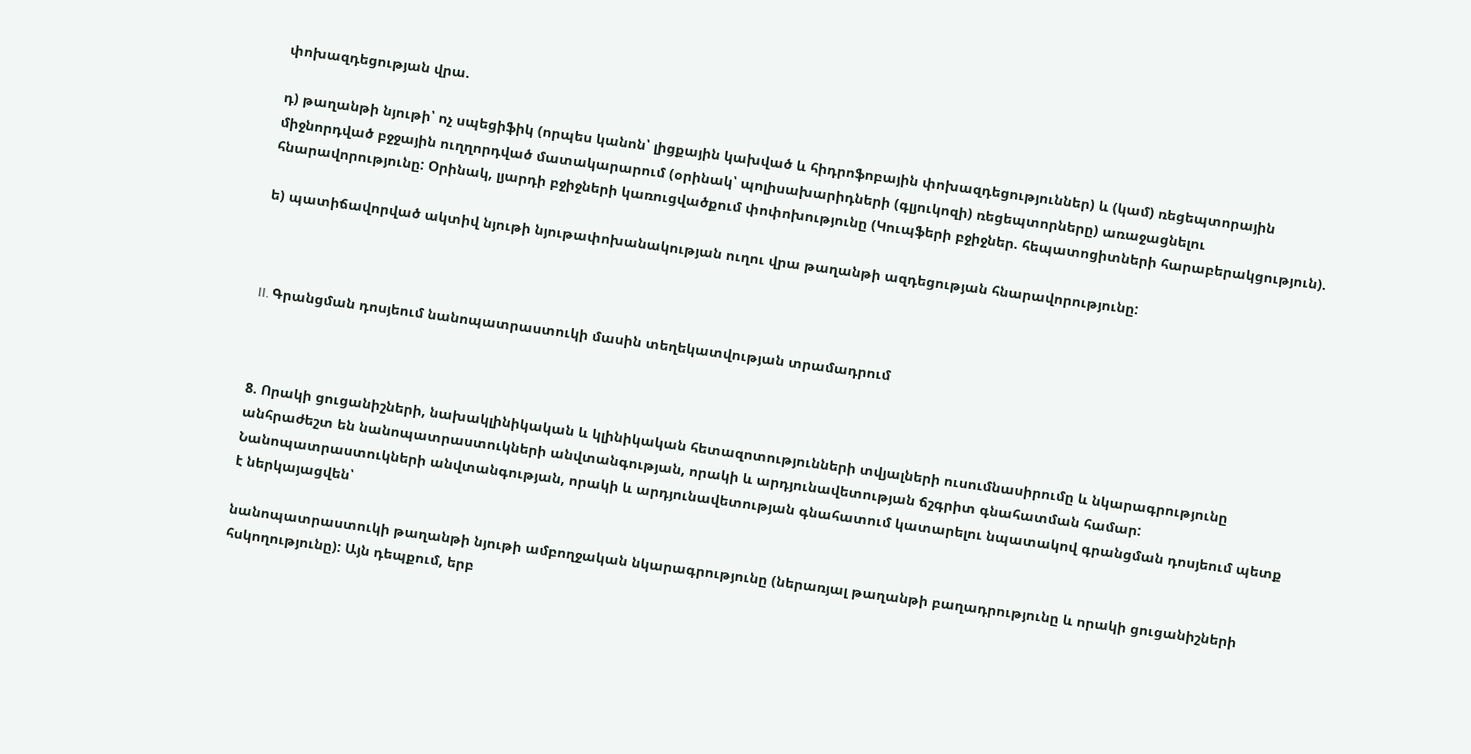փոխազդեցության վրա.

դ) թաղանթի նյութի՝ ոչ սպեցիֆիկ (որպես կանոն՝ լիցքային կախված և հիդրոֆոբային փոխազդեցություններ) և (կամ) ռեցեպտորային միջնորդված բջջային ուղղորդված մատակարարում (օրինակ՝ պոլիսախարիդների (գլյուկոզի) ռեցեպտորները) առաջացնելու հնարավորությունը: Օրինակ, լյարդի բջիջների կառուցվածքում փոփոխությունը (Կուպֆերի բջիջներ. հեպատոցիտների հարաբերակցություն).

ե) պատիճավորված ակտիվ նյութի նյութափոխանակության ուղու վրա թաղանթի ազդեցության հնարավորությունը:



II. Գրանցման դոսյեում նանոպատրաստուկի մասին տեղեկատվության տրամադրում



8. Որակի ցուցանիշների, նախակլինիկական և կլինիկական հետազոտությունների տվյալների ուսումնասիրումը և նկարագրությունը անհրաժեշտ են նանոպատրաստուկների անվտանգության, որակի և արդյունավետության ճշգրիտ գնահատման համար: Նանոպատրաստուկների անվտանգության, որակի և արդյունավետության գնահատում կատարելու նպատակով գրանցման դոսյեում պետք է ներկայացվեն՝

նանոպատրաստուկի թաղանթի նյութի ամբողջական նկարագրությունը (ներառյալ թաղանթի բաղադրությունը և որակի ցուցանիշների հսկողությունը): Այն դեպքում, երբ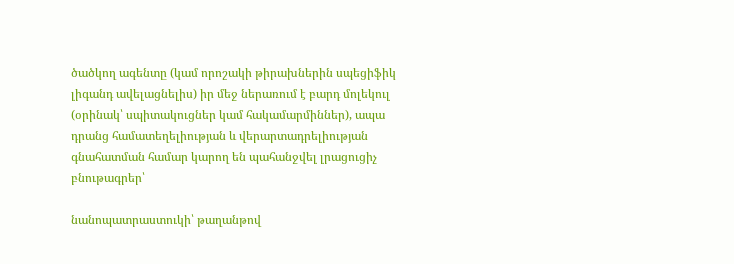ծածկող ագենտը (կամ որոշակի թիրախներին սպեցիֆիկ լիգանդ ավելացնելիս) իր մեջ ներառում է բարդ մոլեկուլ (օրինակ՝ սպիտակուցներ կամ հակամարմիններ), ապա դրանց համատեղելիության և վերարտադրելիության գնահատման համար կարող են պահանջվել լրացուցիչ բնութագրեր՝

նանոպատրաստուկի՝ թաղանթով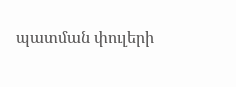պատման փուլերի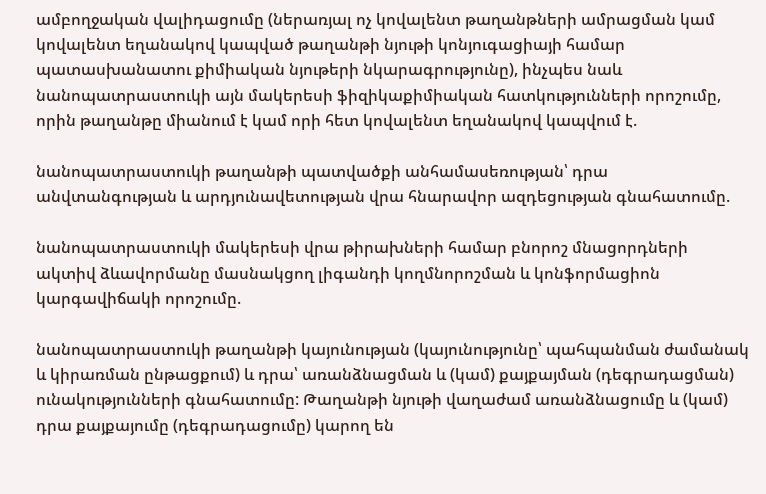ամբողջական վալիդացումը (ներառյալ ոչ կովալենտ թաղանթների ամրացման կամ կովալենտ եղանակով կապված թաղանթի նյութի կոնյուգացիայի համար պատասխանատու քիմիական նյութերի նկարագրությունը), ինչպես նաև նանոպատրաստուկի այն մակերեսի ֆիզիկաքիմիական հատկությունների որոշումը, որին թաղանթը միանում է կամ որի հետ կովալենտ եղանակով կապվում է.

նանոպատրաստուկի թաղանթի պատվածքի անհամասեռության՝ դրա անվտանգության և արդյունավետության վրա հնարավոր ազդեցության գնահատումը.

նանոպատրաստուկի մակերեսի վրա թիրախների համար բնորոշ մնացորդների ակտիվ ձևավորմանը մասնակցող լիգանդի կողմնորոշման և կոնֆորմացիոն կարգավիճակի որոշումը.

նանոպատրաստուկի թաղանթի կայունության (կայունությունը՝ պահպանման ժամանակ և կիրառման ընթացքում) և դրա՝ առանձնացման և (կամ) քայքայման (դեգրադացման) ունակությունների գնահատումը: Թաղանթի նյութի վաղաժամ առանձնացումը և (կամ) դրա քայքայումը (դեգրադացումը) կարող են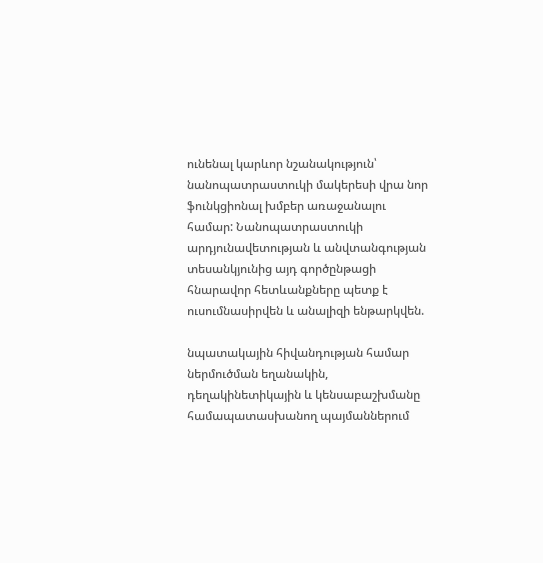ունենալ կարևոր նշանակություն՝ նանոպատրաստուկի մակերեսի վրա նոր ֆունկցիոնալ խմբեր առաջանալու համար: Նանոպատրաստուկի արդյունավետության և անվտանգության տեսանկյունից այդ գործընթացի հնարավոր հետևանքները պետք է ուսումնասիրվեն և անալիզի ենթարկվեն.

նպատակային հիվանդության համար ներմուծման եղանակին, դեղակինետիկային և կենսաբաշխմանը համապատասխանող պայմաններում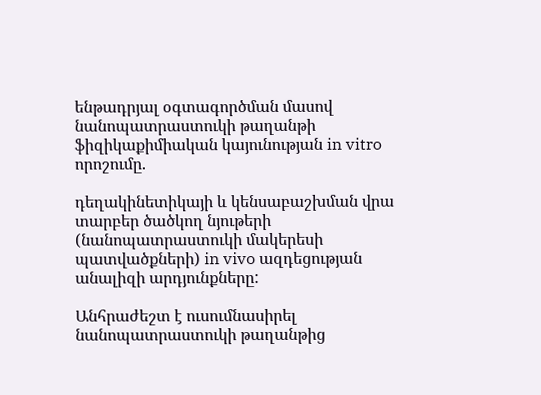ենթադրյալ օգտագործման մասով նանոպատրաստուկի թաղանթի ֆիզիկաքիմիական կայունության in vitro որոշումը.

դեղակինետիկայի և կենսաբաշխման վրա տարբեր ծածկող նյութերի (նանոպատրաստուկի մակերեսի պատվածքների) in vivo ազդեցության անալիզի արդյունքները:

Անհրաժեշտ է ուսումնասիրել նանոպատրաստուկի թաղանթից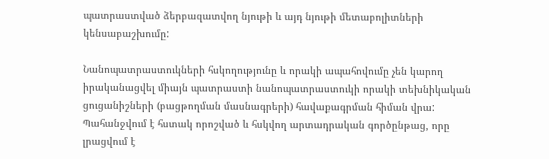պատրաստված ձերբազատվող նյութի և այդ նյութի մետաբոլիտների կենսաբաշխումը:

Նանոպատրաստուկների հսկողությունը և որակի ապահովումը չեն կարող իրականացվել միայն պատրաստի նանոպատրաստուկի որակի տեխնիկական ցուցանիշների (բացթողման մասնագրերի) հավաքագրման հիման վրա: Պահանջվում է հստակ որոշված և հսկվող արտադրական գործընթաց, որը լրացվում է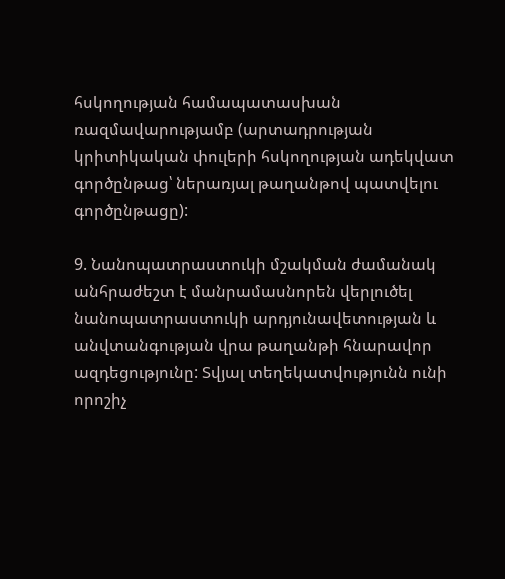հսկողության համապատասխան ռազմավարությամբ (արտադրության կրիտիկական փուլերի հսկողության ադեկվատ գործընթաց՝ ներառյալ թաղանթով պատվելու գործընթացը):

9. Նանոպատրաստուկի մշակման ժամանակ անհրաժեշտ է մանրամասնորեն վերլուծել նանոպատրաստուկի արդյունավետության և անվտանգության վրա թաղանթի հնարավոր ազդեցությունը: Տվյալ տեղեկատվությունն ունի որոշիչ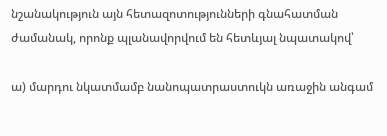նշանակություն այն հետազոտությունների գնահատման ժամանակ, որոնք պլանավորվում են հետևյալ նպատակով՝

ա) մարդու նկատմամբ նանոպատրաստուկն առաջին անգամ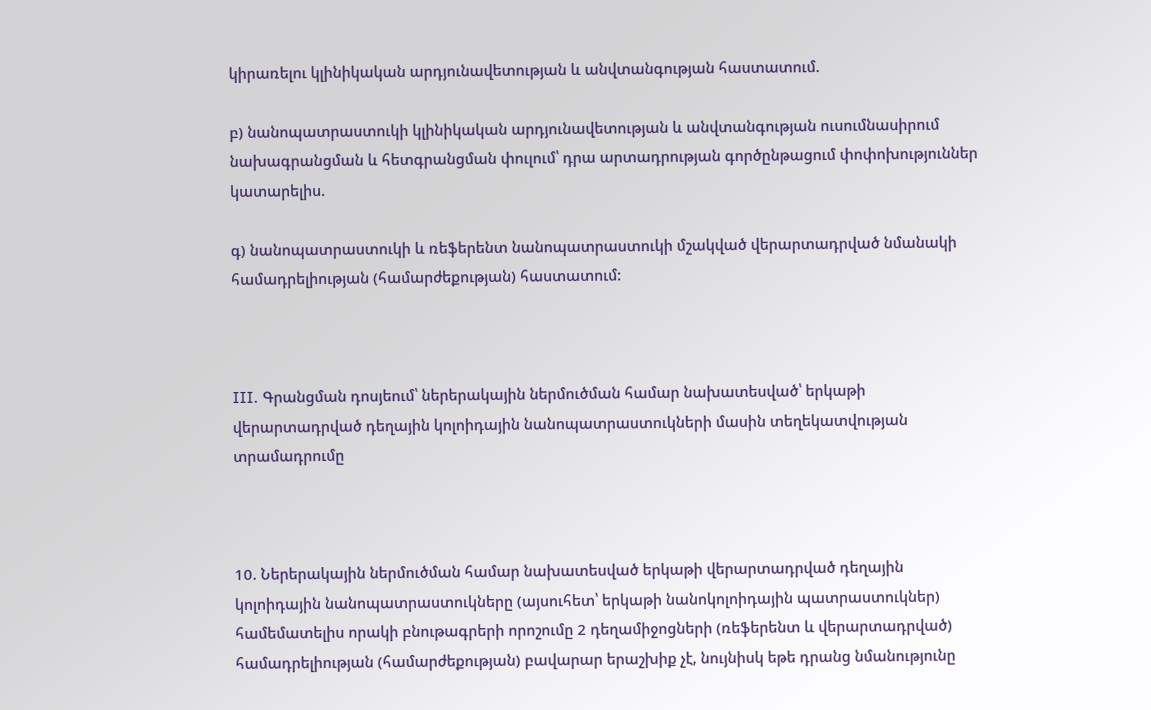կիրառելու կլինիկական արդյունավետության և անվտանգության հաստատում.

բ) նանոպատրաստուկի կլինիկական արդյունավետության և անվտանգության ուսումնասիրում նախագրանցման և հետգրանցման փուլում՝ դրա արտադրության գործընթացում փոփոխություններ կատարելիս.

գ) նանոպատրաստուկի և ռեֆերենտ նանոպատրաստուկի մշակված վերարտադրված նմանակի համադրելիության (համարժեքության) հաստատում:



III. Գրանցման դոսյեում՝ ներերակային ներմուծման համար նախատեսված՝ երկաթի վերարտադրված դեղային կոլոիդային նանոպատրաստուկների մասին տեղեկատվության տրամադրումը



10. Ներերակային ներմուծման համար նախատեսված երկաթի վերարտադրված դեղային կոլոիդային նանոպատրաստուկները (այսուհետ՝ երկաթի նանոկոլոիդային պատրաստուկներ) համեմատելիս որակի բնութագրերի որոշումը 2 դեղամիջոցների (ռեֆերենտ և վերարտադրված) համադրելիության (համարժեքության) բավարար երաշխիք չէ, նույնիսկ եթե դրանց նմանությունը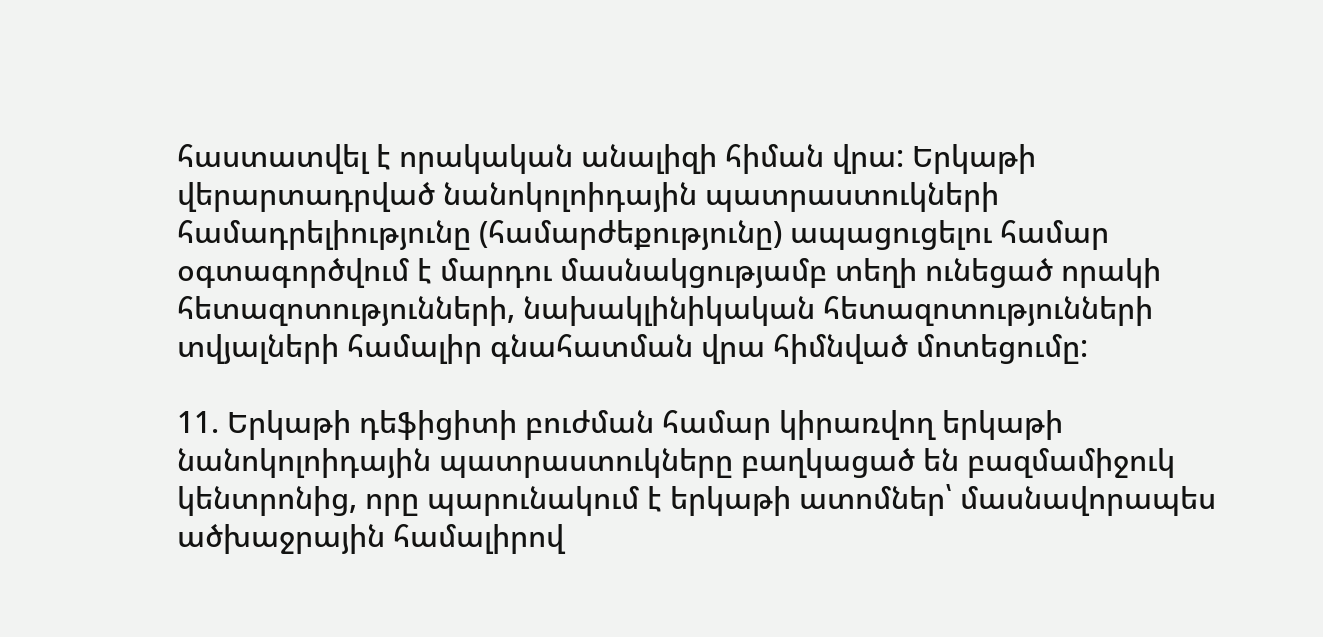հաստատվել է որակական անալիզի հիման վրա: Երկաթի վերարտադրված նանոկոլոիդային պատրաստուկների համադրելիությունը (համարժեքությունը) ապացուցելու համար օգտագործվում է մարդու մասնակցությամբ տեղի ունեցած որակի հետազոտությունների, նախակլինիկական հետազոտությունների տվյալների համալիր գնահատման վրա հիմնված մոտեցումը:

11. Երկաթի դեֆիցիտի բուժման համար կիրառվող երկաթի նանոկոլոիդային պատրաստուկները բաղկացած են բազմամիջուկ կենտրոնից, որը պարունակում է երկաթի ատոմներ՝ մասնավորապես ածխաջրային համալիրով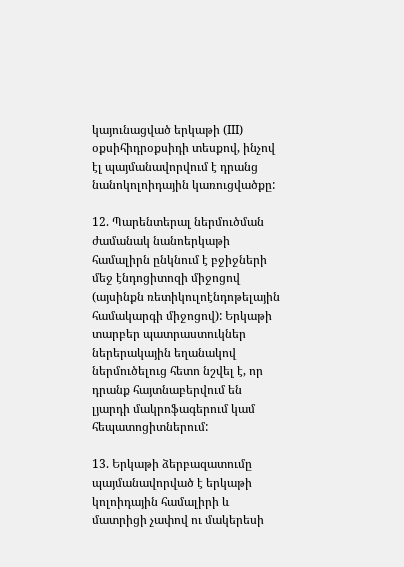կայունացված երկաթի (III) օքսիհիդրօքսիդի տեսքով, ինչով էլ պայմանավորվում է դրանց նանոկոլոիդային կառուցվածքը:

12. Պարենտերալ ներմուծման ժամանակ նանոերկաթի համալիրն ընկնում է բջիջների մեջ էնդոցիտոզի միջոցով (այսինքն ռետիկուլոէնդոթելային համակարգի միջոցով): Երկաթի տարբեր պատրաստուկներ ներերակային եղանակով ներմուծելուց հետո նշվել է, որ դրանք հայտնաբերվում են լյարդի մակրոֆագերում կամ հեպատոցիտներում:

13. Երկաթի ձերբազատումը պայմանավորված է երկաթի կոլոիդային համալիրի և մատրիցի չափով ու մակերեսի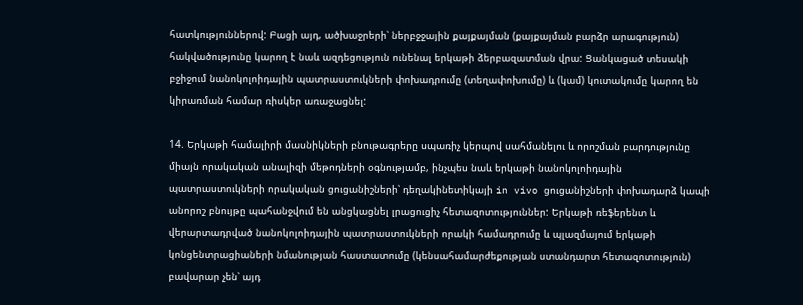հատկություններով: Բացի այդ, ածխաջրերի՝ ներբջջային քայքայման (քայքայման բարձր արագություն) հակվածությունը կարող է նաև ազդեցություն ունենալ երկաթի ձերբազատման վրա: Ցանկացած տեսակի բջիջում նանոկոլոիդային պատրաստուկների փոխադրումը (տեղափոխումը) և (կամ) կուտակումը կարող են կիրառման համար ռիսկեր առաջացնել:

14. Երկաթի համալիրի մասնիկների բնութագրերը սպառիչ կերպով սահմանելու և որոշման բարդությունը միայն որակական անալիզի մեթոդների օգնությամբ, ինչպես նաև երկաթի նանոկոլոիդային պատրաստուկների որակական ցուցանիշների՝ դեղակինետիկայի in vivo ցուցանիշների փոխադարձ կապի անորոշ բնույթը պահանջվում են անցկացնել լրացուցիչ հետազոտություններ: Երկաթի ռեֆերենտ և վերարտադրված նանոկոլոիդային պատրաստուկների որակի համադրումը և պլազմայում երկաթի կոնցենտրացիաների նմանության հաստատումը (կենսահամարժեքության ստանդարտ հետազոտություն) բավարար չեն՝ այդ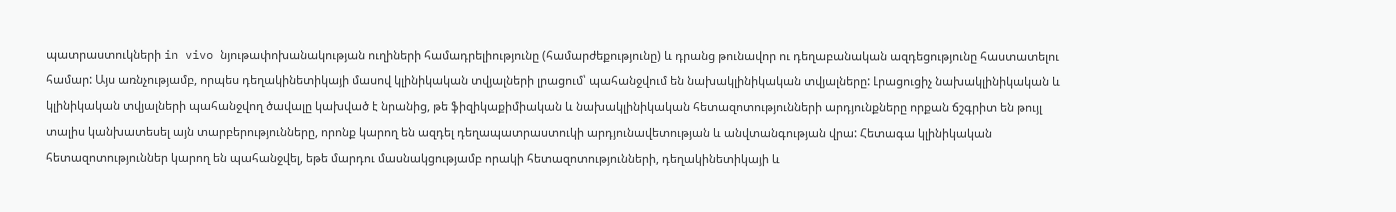պատրաստուկների in vivo նյութափոխանակության ուղիների համադրելիությունը (համարժեքությունը) և դրանց թունավոր ու դեղաբանական ազդեցությունը հաստատելու համար: Այս առնչությամբ, որպես դեղակինետիկայի մասով կլինիկական տվյալների լրացում՝ պահանջվում են նախակլինիկական տվյալները: Լրացուցիչ նախակլինիկական և կլինիկական տվյալների պահանջվող ծավալը կախված է նրանից, թե ֆիզիկաքիմիական և նախակլինիկական հետազոտությունների արդյունքները որքան ճշգրիտ են թույլ տալիս կանխատեսել այն տարբերությունները, որոնք կարող են ազդել դեղապատրաստուկի արդյունավետության և անվտանգության վրա: Հետագա կլինիկական հետազոտություններ կարող են պահանջվել, եթե մարդու մասնակցությամբ որակի հետազոտությունների, դեղակինետիկայի և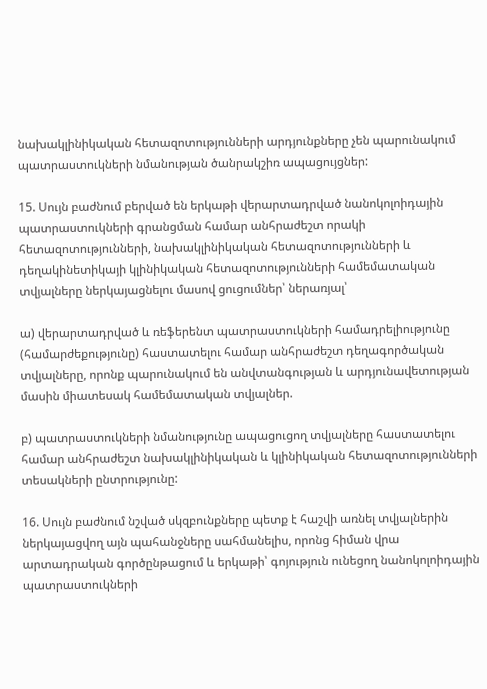նախակլինիկական հետազոտությունների արդյունքները չեն պարունակում պատրաստուկների նմանության ծանրակշիռ ապացույցներ:

15. Սույն բաժնում բերված են երկաթի վերարտադրված նանոկոլոիդային պատրաստուկների գրանցման համար անհրաժեշտ որակի հետազոտությունների, նախակլինիկական հետազոտությունների և դեղակինետիկայի կլինիկական հետազոտությունների համեմատական տվյալները ներկայացնելու մասով ցուցումներ՝ ներառյալ՝

ա) վերարտադրված և ռեֆերենտ պատրաստուկների համադրելիությունը (համարժեքությունը) հաստատելու համար անհրաժեշտ դեղագործական տվյալները, որոնք պարունակում են անվտանգության և արդյունավետության մասին միատեսակ համեմատական տվյալներ.

բ) պատրաստուկների նմանությունը ապացուցող տվյալները հաստատելու համար անհրաժեշտ նախակլինիկական և կլինիկական հետազոտությունների տեսակների ընտրությունը:

16. Սույն բաժնում նշված սկզբունքները պետք է հաշվի առնել տվյալներին ներկայացվող այն պահանջները սահմանելիս, որոնց հիման վրա արտադրական գործընթացում և երկաթի՝ գոյություն ունեցող նանոկոլոիդային պատրաստուկների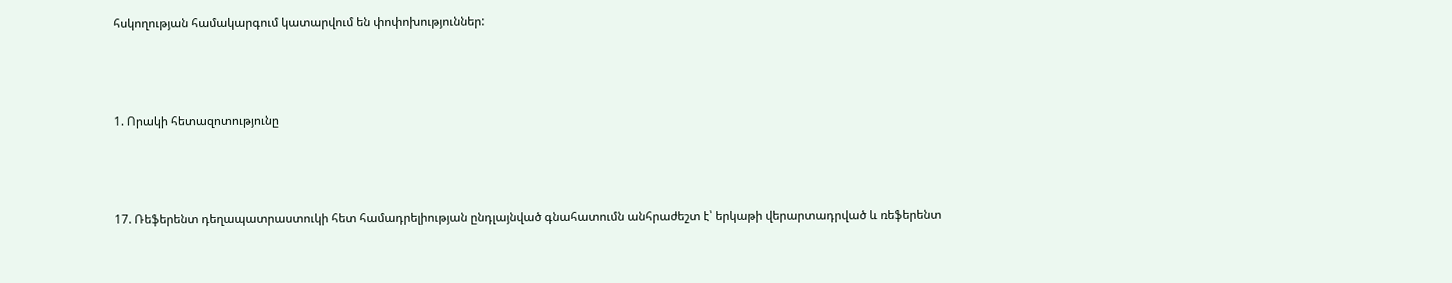հսկողության համակարգում կատարվում են փոփոխություններ:



1. Որակի հետազոտությունը



17. Ռեֆերենտ դեղապատրաստուկի հետ համադրելիության ընդլայնված գնահատումն անհրաժեշտ է՝ երկաթի վերարտադրված և ռեֆերենտ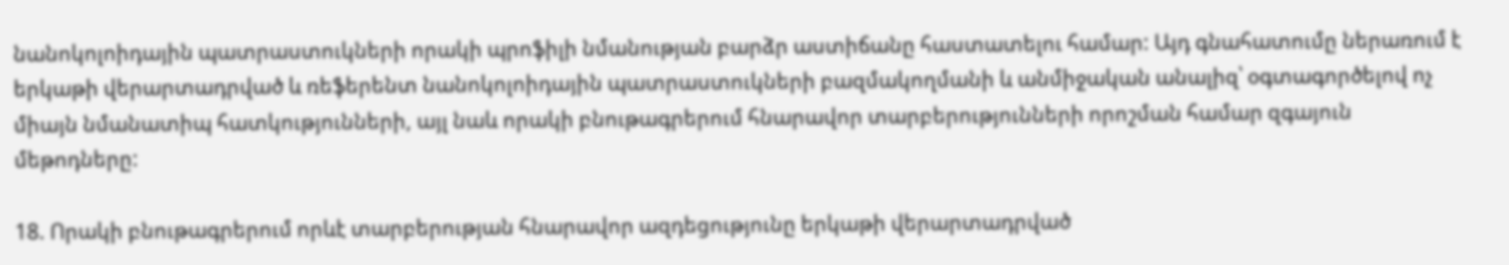նանոկոլոիդային պատրաստուկների որակի պրոֆիլի նմանության բարձր աստիճանը հաստատելու համար: Այդ գնահատումը ներառում է երկաթի վերարտադրված և ռեֆերենտ նանոկոլոիդային պատրաստուկների բազմակողմանի և անմիջական անալիզ՝ օգտագործելով ոչ միայն նմանատիպ հատկությունների, այլ նաև որակի բնութագրերում հնարավոր տարբերությունների որոշման համար զգայուն մեթոդները:

18. Որակի բնութագրերում որևէ տարբերության հնարավոր ազդեցությունը երկաթի վերարտադրված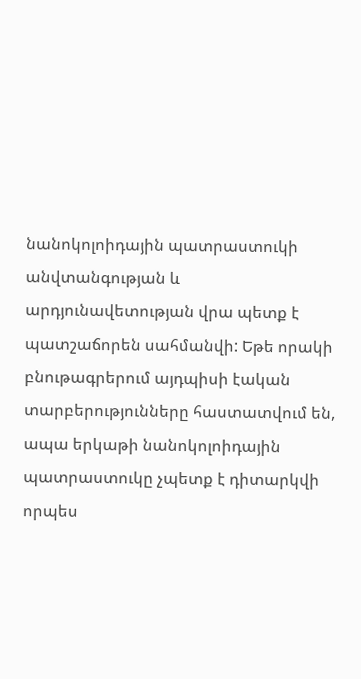նանոկոլոիդային պատրաստուկի անվտանգության և արդյունավետության վրա պետք է պատշաճորեն սահմանվի: Եթե որակի բնութագրերում այդպիսի էական տարբերությունները հաստատվում են, ապա երկաթի նանոկոլոիդային պատրաստուկը չպետք է դիտարկվի որպես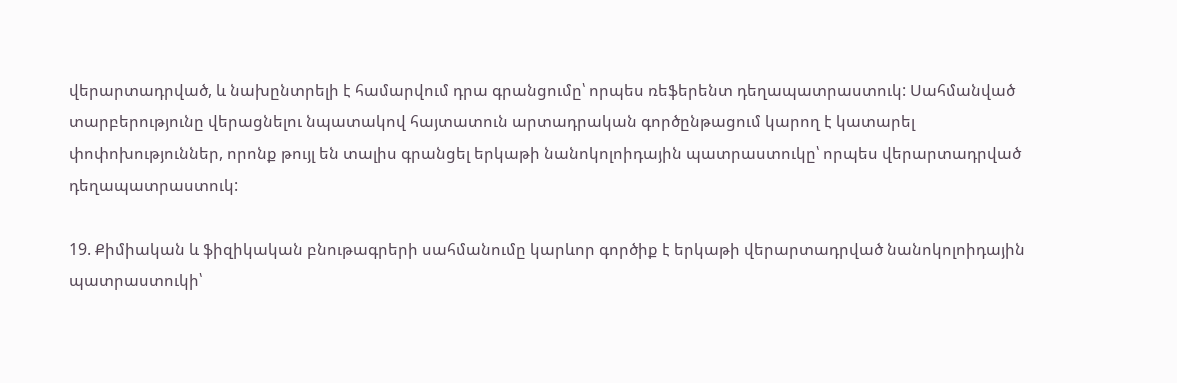վերարտադրված, և նախընտրելի է համարվում դրա գրանցումը՝ որպես ռեֆերենտ դեղապատրաստուկ: Սահմանված տարբերությունը վերացնելու նպատակով հայտատուն արտադրական գործընթացում կարող է կատարել փոփոխություններ, որոնք թույլ են տալիս գրանցել երկաթի նանոկոլոիդային պատրաստուկը՝ որպես վերարտադրված դեղապատրաստուկ:

19. Քիմիական և ֆիզիկական բնութագրերի սահմանումը կարևոր գործիք է երկաթի վերարտադրված նանոկոլոիդային պատրաստուկի՝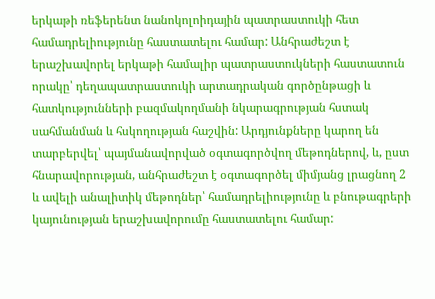երկաթի ռեֆերենտ նանոկոլոիդային պատրաստուկի հետ համադրելիությունը հաստատելու համար: Անհրաժեշտ է երաշխավորել երկաթի համալիր պատրաստուկների հաստատուն որակը՝ դեղապատրաստուկի արտադրական գործընթացի և հատկությունների բազմակողմանի նկարագրության հստակ սահմանման և հսկողության հաշվին: Արդյունքները կարող են տարբերվել՝ պայմանավորված օգտագործվող մեթոդներով, և, ըստ հնարավորության, անհրաժեշտ է օգտագործել միմյանց լրացնող 2 և ավելի անալիտիկ մեթոդներ՝ համադրելիությունը և բնութագրերի կայունության երաշխավորումը հաստատելու համար: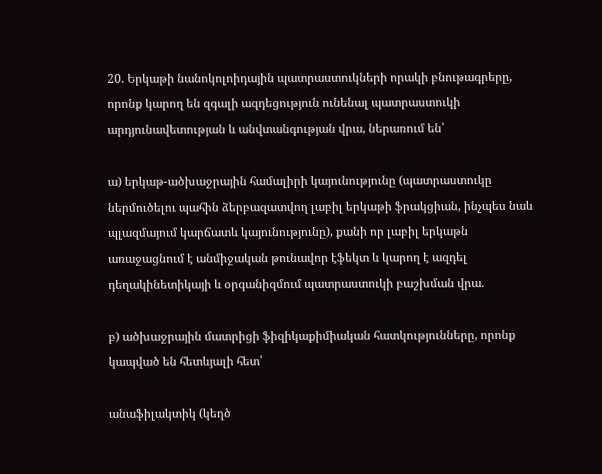20. Երկաթի նանոկոլոիդային պատրաստուկների որակի բնութագրերը, որոնք կարող են զգալի ազդեցություն ունենալ պատրաստուկի արդյունավետության և անվտանգության վրա, ներառում են՝

ա) երկաթ-ածխաջրային համալիրի կայունությունը (պատրաստուկը ներմուծելու պահին ձերբազատվող լաբիլ երկաթի ֆրակցիան, ինչպես նաև պլազմայում կարճատև կայունությունը), քանի որ լաբիլ երկաթն առաջացնում է անմիջական թունավոր էֆեկտ և կարող է ազդել դեղակինետիկայի և օրգանիզմում պատրաստուկի բաշխման վրա.

բ) ածխաջրային մատրիցի ֆիզիկաքիմիական հատկությունները, որոնք կապված են հետևյալի հետ՝

անաֆիլակտիկ (կեղծ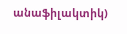անաֆիլակտիկ)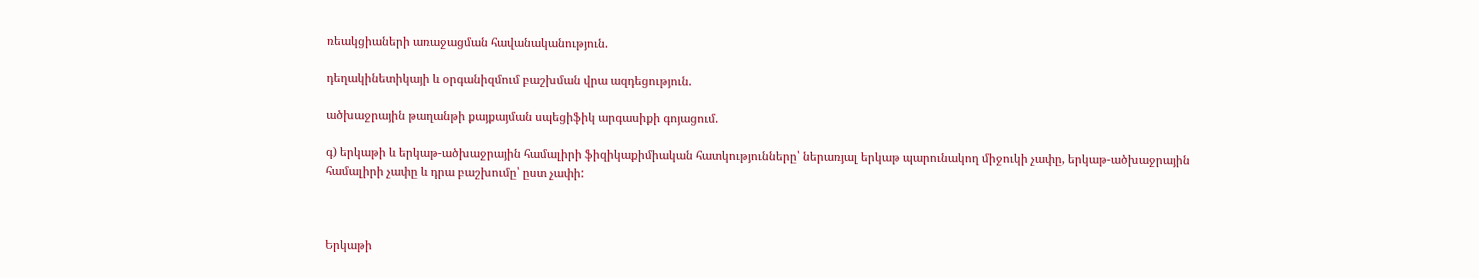ռեակցիաների առաջացման հավանականություն.

դեղակինետիկայի և օրգանիզմում բաշխման վրա ազդեցություն.

ածխաջրային թաղանթի քայքայման սպեցիֆիկ արգասիքի գոյացում.

գ) երկաթի և երկաթ-ածխաջրային համալիրի ֆիզիկաքիմիական հատկությունները՝ ներառյալ երկաթ պարունակող միջուկի չափը, երկաթ-ածխաջրային համալիրի չափը և դրա բաշխումը՝ ըստ չափի:



Երկաթի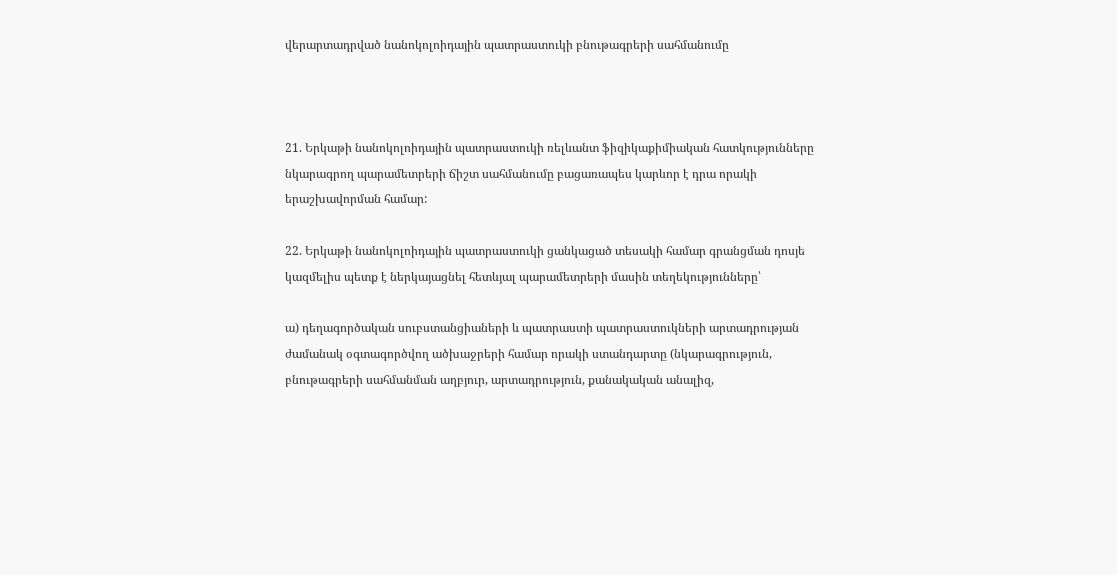վերարտադրված նանոկոլոիդային պատրաստուկի բնութագրերի սահմանումը



21. Երկաթի նանոկոլոիդային պատրաստուկի ռելևանտ ֆիզիկաքիմիական հատկությունները նկարագրող պարամետրերի ճիշտ սահմանումը բացառապես կարևոր է դրա որակի երաշխավորման համար:

22. Երկաթի նանոկոլոիդային պատրաստուկի ցանկացած տեսակի համար գրանցման դոսյե կազմելիս պետք է ներկայացնել հետևյալ պարամետրերի մասին տեղեկությունները՝

ա) դեղագործական սուբստանցիաների և պատրաստի պատրաստուկների արտադրության ժամանակ օգտագործվող ածխաջրերի համար որակի ստանդարտը (նկարագրություն, բնութագրերի սահմանման աղբյուր, արտադրություն, քանակական անալիզ,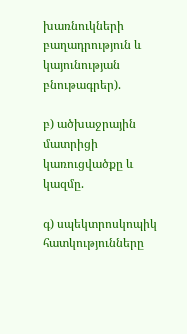խառնուկների բաղադրություն և կայունության բնութագրեր).

բ) ածխաջրային մատրիցի կառուցվածքը և կազմը.

գ) սպեկտրոսկոպիկ հատկությունները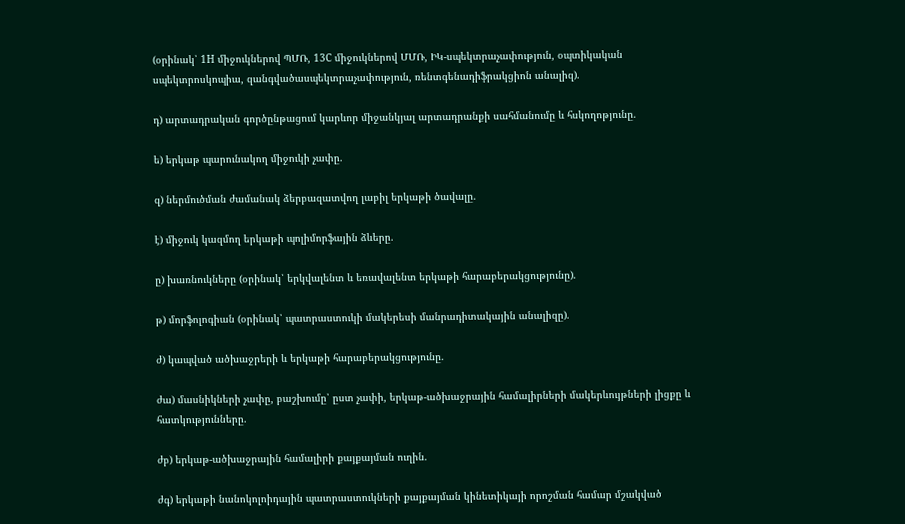(օրինակ՝ 1Н միջուկներով ՊՄՌ, 13С միջուկներով ՄՄՌ, ԻԿ-սպեկտրաչափություն, օպտիկական սպեկտրոսկոպիա, զանգվածասպեկտրաչափություն, ռենտգենադիֆրակցիոն անալիզ).

դ) արտադրական գործընթացում կարևոր միջանկյալ արտադրանքի սահմանումը և հսկողոթյունը.

ե) երկաթ պարունակող միջուկի չափը.

զ) ներմուծման ժամանակ ձերբազատվող լաբիլ երկաթի ծավալը.

է) միջուկ կազմող երկաթի պոլիմորֆային ձևերը.

ը) խառնուկները (օրինակ՝ երկվալենտ և եռավալենտ երկաթի հարաբերակցությունը).

թ) մորֆոլոգիան (օրինակ՝ պատրաստուկի մակերեսի մանրադիտակային անալիզը).

ժ) կապված ածխաջրերի և երկաթի հարաբերակցությունը.

ժա) մասնիկների չափը, բաշխումը՝ ըստ չափի, երկաթ-ածխաջրային համալիրների մակերևույթների լիցքը և հատկությունները.

ժբ) երկաթ-ածխաջրային համալիրի քայքայման ուղին.

ժգ) երկաթի նանոկոլոիդային պատրաստուկների քայքայման կինետիկայի որոշման համար մշակված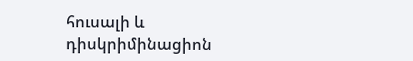հուսալի և դիսկրիմինացիոն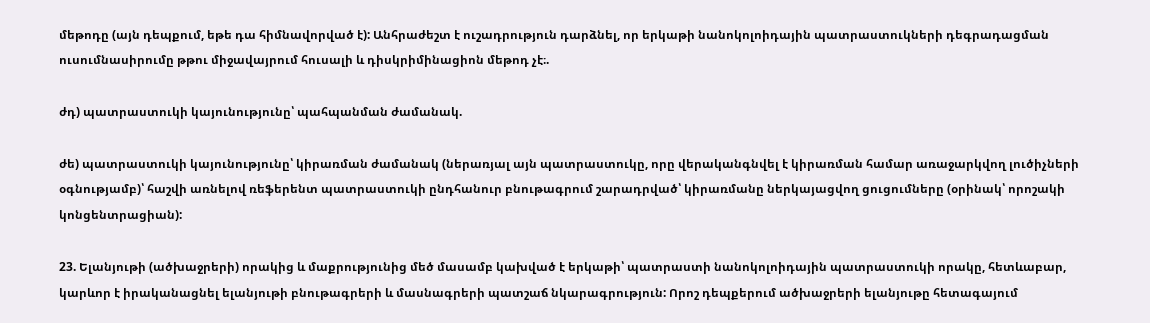մեթոդը (այն դեպքում, եթե դա հիմնավորված է): Անհրաժեշտ է ուշադրություն դարձնել, որ երկաթի նանոկոլոիդային պատրաստուկների դեգրադացման ուսումնասիրումը թթու միջավայրում հուսալի և դիսկրիմինացիոն մեթոդ չէ։.

ժդ) պատրաստուկի կայունությունը՝ պահպանման ժամանակ.

ժե) պատրաստուկի կայունությունը՝ կիրառման ժամանակ (ներառյալ այն պատրաստուկը, որը վերականգնվել է կիրառման համար առաջարկվող լուծիչների օգնությամբ)՝ հաշվի առնելով ռեֆերենտ պատրաստուկի ընդհանուր բնութագրում շարադրված՝ կիրառմանը ներկայացվող ցուցումները (օրինակ՝ որոշակի կոնցենտրացիան):

23. Ելանյութի (ածխաջրերի) որակից և մաքրությունից մեծ մասամբ կախված է երկաթի՝ պատրաստի նանոկոլոիդային պատրաստուկի որակը, հետևաբար, կարևոր է իրականացնել ելանյութի բնութագրերի և մասնագրերի պատշաճ նկարագրություն: Որոշ դեպքերում ածխաջրերի ելանյութը հետագայում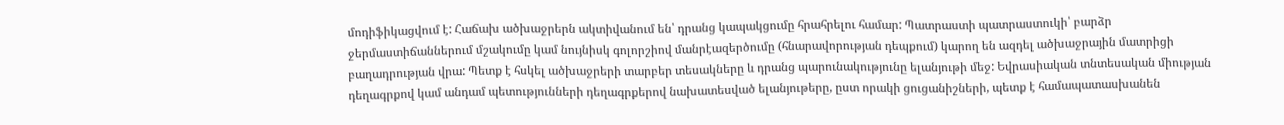մոդիֆիկացվում է: Հաճախ ածխաջրերն ակտիվանում են՝ դրանց կապակցումը հրահրելու համար: Պատրաստի պատրաստուկի՝ բարձր ջերմաստիճաններում մշակումը կամ նույնիսկ գոլորշիով մանրէազերծումը (հնարավորության դեպքում) կարող են ազդել ածխաջրային մատրիցի բաղադրության վրա: Պետք է հսկել ածխաջրերի տարբեր տեսակները և դրանց պարունակությունը ելանյութի մեջ: Եվրասիական տնտեսական միության դեղագրքով կամ անդամ պետությունների դեղագրքերով նախատեսված ելանյութերը, ըստ որակի ցուցանիշների, պետք է համապատասխանեն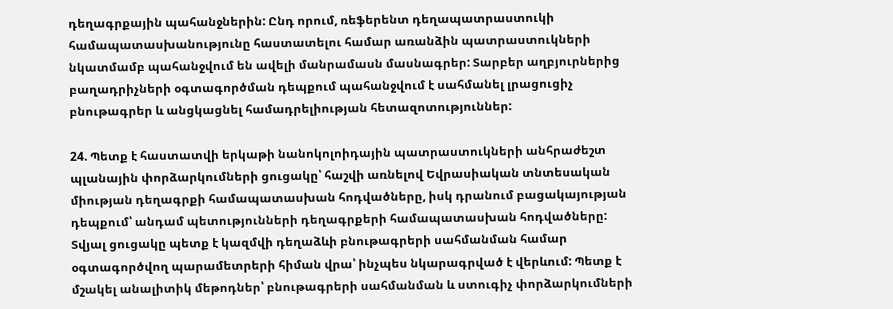դեղագրքային պահանջներին: Ընդ որում, ռեֆերենտ դեղապատրաստուկի համապատասխանությունը հաստատելու համար առանձին պատրաստուկների նկատմամբ պահանջվում են ավելի մանրամասն մասնագրեր: Տարբեր աղբյուրներից բաղադրիչների օգտագործման դեպքում պահանջվում է սահմանել լրացուցիչ բնութագրեր և անցկացնել համադրելիության հետազոտություններ:

24. Պետք է հաստատվի երկաթի նանոկոլոիդային պատրաստուկների անհրաժեշտ պլանային փորձարկումների ցուցակը՝ հաշվի առնելով Եվրասիական տնտեսական միության դեղագրքի համապատասխան հոդվածները, իսկ դրանում բացակայության դեպքում՝ անդամ պետությունների դեղագրքերի համապատասխան հոդվածները: Տվյալ ցուցակը պետք է կազմվի դեղաձևի բնութագրերի սահմանման համար օգտագործվող պարամետրերի հիման վրա՝ ինչպես նկարագրված է վերևում: Պետք է մշակել անալիտիկ մեթոդներ՝ բնութագրերի սահմանման և ստուգիչ փորձարկումների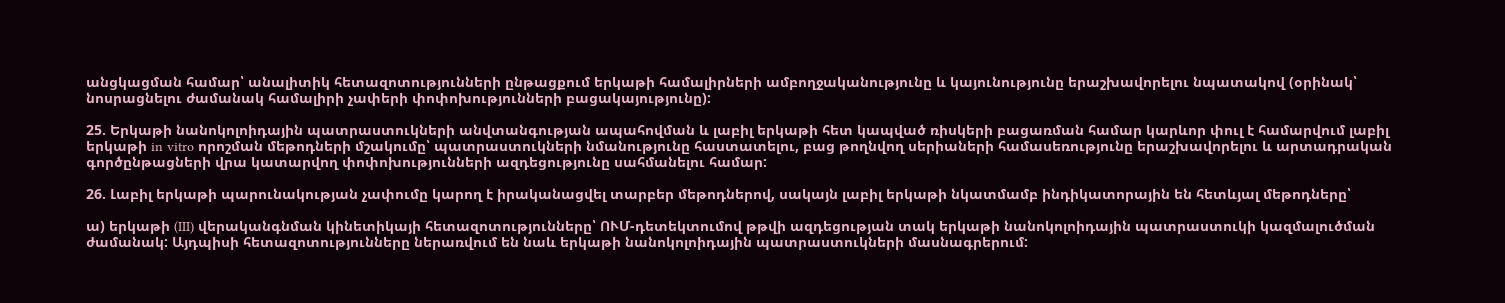անցկացման համար՝ անալիտիկ հետազոտությունների ընթացքում երկաթի համալիրների ամբողջականությունը և կայունությունը երաշխավորելու նպատակով (օրինակ՝ նոսրացնելու ժամանակ համալիրի չափերի փոփոխությունների բացակայությունը):

25. Երկաթի նանոկոլոիդային պատրաստուկների անվտանգության ապահովման և լաբիլ երկաթի հետ կապված ռիսկերի բացառման համար կարևոր փուլ է համարվում լաբիլ երկաթի in vitro որոշման մեթոդների մշակումը՝ պատրաստուկների նմանությունը հաստատելու, բաց թողնվող սերիաների համասեռությունը երաշխավորելու և արտադրական գործընթացների վրա կատարվող փոփոխությունների ազդեցությունը սահմանելու համար:

26. Լաբիլ երկաթի պարունակության չափումը կարող է իրականացվել տարբեր մեթոդներով, սակայն լաբիլ երկաթի նկատմամբ ինդիկատորային են հետևյալ մեթոդները՝

ա) երկաթի (III) վերականգնման կինետիկայի հետազոտությունները՝ ՈՒՄ-դետեկտումով թթվի ազդեցության տակ երկաթի նանոկոլոիդային պատրաստուկի կազմալուծման ժամանակ: Այդպիսի հետազոտությունները ներառվում են նաև երկաթի նանոկոլոիդային պատրաստուկների մասնագրերում: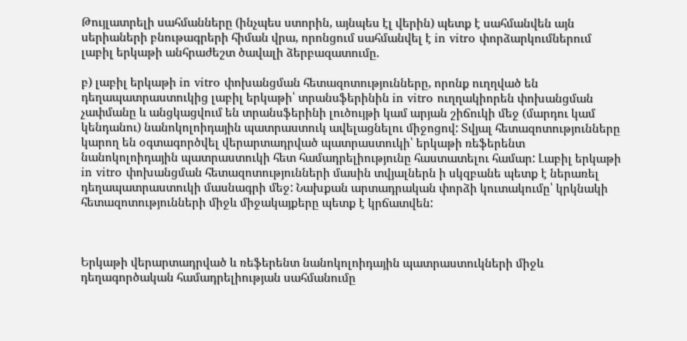Թույլատրելի սահմանները (ինչպես ստորին, այնպես էլ վերին) պետք է սահմանվեն այն սերիաների բնութագրերի հիման վրա, որոնցում սահմանվել է in vitro փորձարկումներում լաբիլ երկաթի անհրաժեշտ ծավալի ձերբազատումը.

բ) լաբիլ երկաթի in vitro փոխանցման հետազոտությունները, որոնք ուղղված են դեղապատրաստուկից լաբիլ երկաթի՝ տրանսֆերինին in vitro ուղղակիորեն փոխանցման չափմանը և անցկացվում են տրանսֆերինի լուծույթի կամ արյան շիճուկի մեջ (մարդու կամ կենդանու) նանոկոլոիդային պատրաստուկ ավելացնելու միջոցով: Տվյալ հետազոտությունները կարող են օգտագործվել վերարտադրված պատրաստուկի՝ երկաթի ռեֆերենտ նանոկոլոիդային պատրաստուկի հետ համադրելիությունը հաստատելու համար: Լաբիլ երկաթի in vitro փոխանցման հետազոտությունների մասին տվյալներն ի սկզբանե պետք է ներառել դեղապատրաստուկի մասնագրի մեջ: Նախքան արտադրական փորձի կուտակումը՝ կրկնակի հետազոտությունների միջև միջակայքերը պետք է կրճատվեն:



Երկաթի վերարտադրված և ռեֆերենտ նանոկոլոիդային պատրաստուկների միջև դեղագործական համադրելիության սահմանումը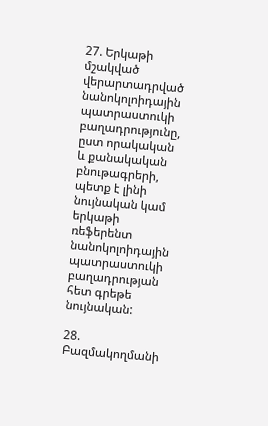27. Երկաթի մշակված վերարտադրված նանոկոլոիդային պատրաստուկի բաղադրությունը, ըստ որակական և քանակական բնութագրերի, պետք է լինի նույնական կամ երկաթի ռեֆերենտ նանոկոլոիդային պատրաստուկի բաղադրության հետ գրեթե նույնական:

28. Բազմակողմանի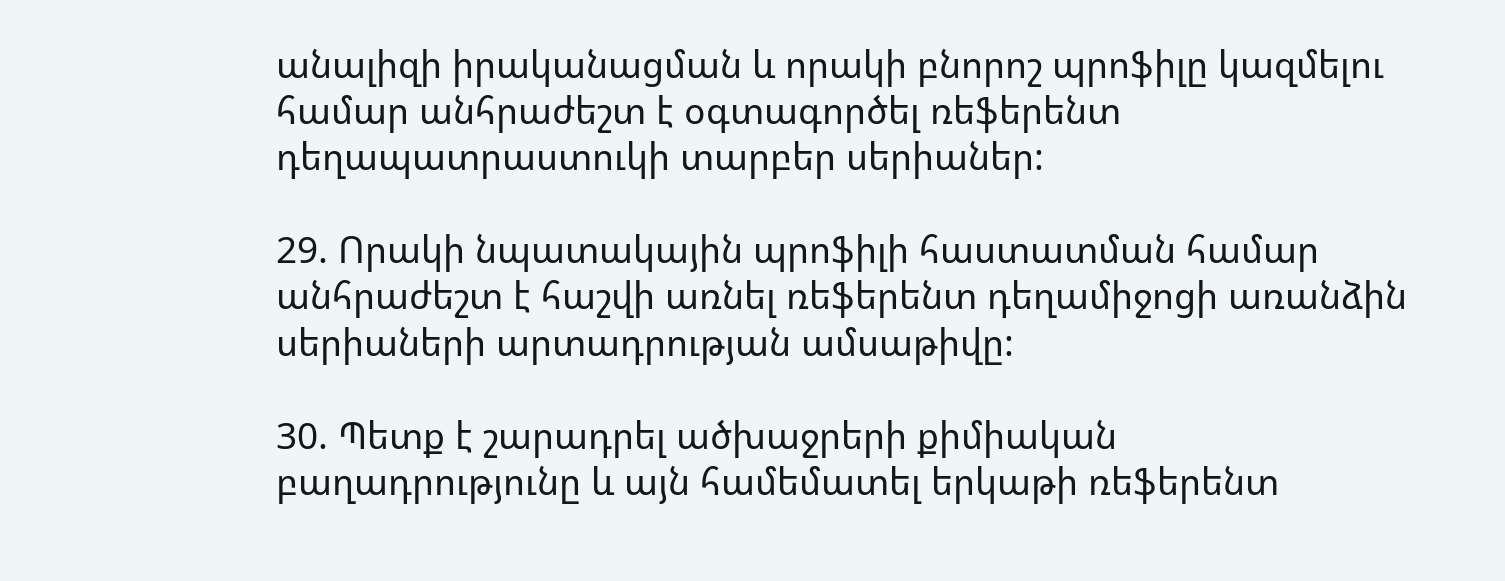անալիզի իրականացման և որակի բնորոշ պրոֆիլը կազմելու համար անհրաժեշտ է օգտագործել ռեֆերենտ դեղապատրաստուկի տարբեր սերիաներ:

29. Որակի նպատակային պրոֆիլի հաստատման համար անհրաժեշտ է հաշվի առնել ռեֆերենտ դեղամիջոցի առանձին սերիաների արտադրության ամսաթիվը:

30. Պետք է շարադրել ածխաջրերի քիմիական բաղադրությունը և այն համեմատել երկաթի ռեֆերենտ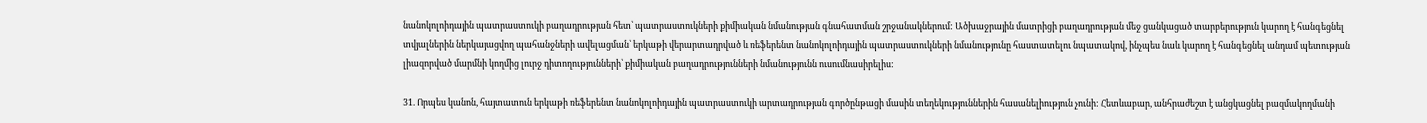նանոկոլոիդային պատրաստուկի բաղադրության հետ՝ պատրաստուկների քիմիական նմանության գնահատման շրջանակներում: Ածխաջրային մատրիցի բաղադրության մեջ ցանկացած տարբերություն կարող է հանգեցնել տվյալներին ներկայացվող պահանջների ավելացման՝ երկաթի վերարտադրված և ռեֆերենտ նանոկոլոիդային պատրաստուկների նմանությունը հաստատելու նպատակով, ինչպես նաև կարող է հանգեցնել անդամ պետության լիազորված մարմնի կողմից լուրջ դիտողությունների՝ քիմիական բաղադրությունների նմանությունն ուսումնասիրելիս:

31. Որպես կանոն, հայտատուն երկաթի ռեֆերենտ նանոկոլոիդային պատրաստուկի արտադրության գործընթացի մասին տեղեկություններին հասանելիություն չունի: Հետևաբար, անհրաժեշտ է անցկացնել բազմակողմանի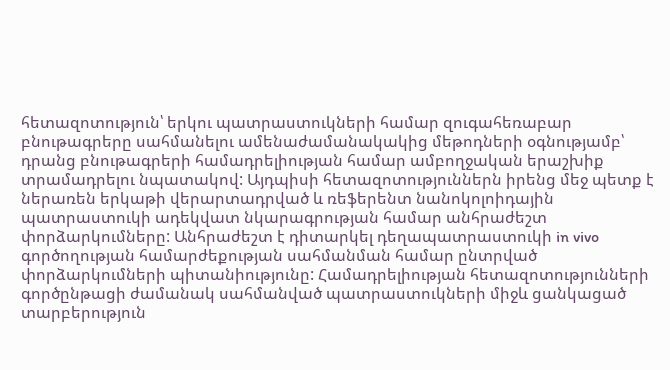հետազոտություն՝ երկու պատրաստուկների համար զուգահեռաբար բնութագրերը սահմանելու ամենաժամանակակից մեթոդների օգնությամբ՝ դրանց բնութագրերի համադրելիության համար ամբողջական երաշխիք տրամադրելու նպատակով: Այդպիսի հետազոտություններն իրենց մեջ պետք է ներառեն երկաթի վերարտադրված և ռեֆերենտ նանոկոլոիդային պատրաստուկի ադեկվատ նկարագրության համար անհրաժեշտ փորձարկումները: Անհրաժեշտ է դիտարկել դեղապատրաստուկի in vivo գործողության համարժեքության սահմանման համար ընտրված փորձարկումների պիտանիությունը: Համադրելիության հետազոտությունների գործընթացի ժամանակ սահմանված պատրաստուկների միջև ցանկացած տարբերություն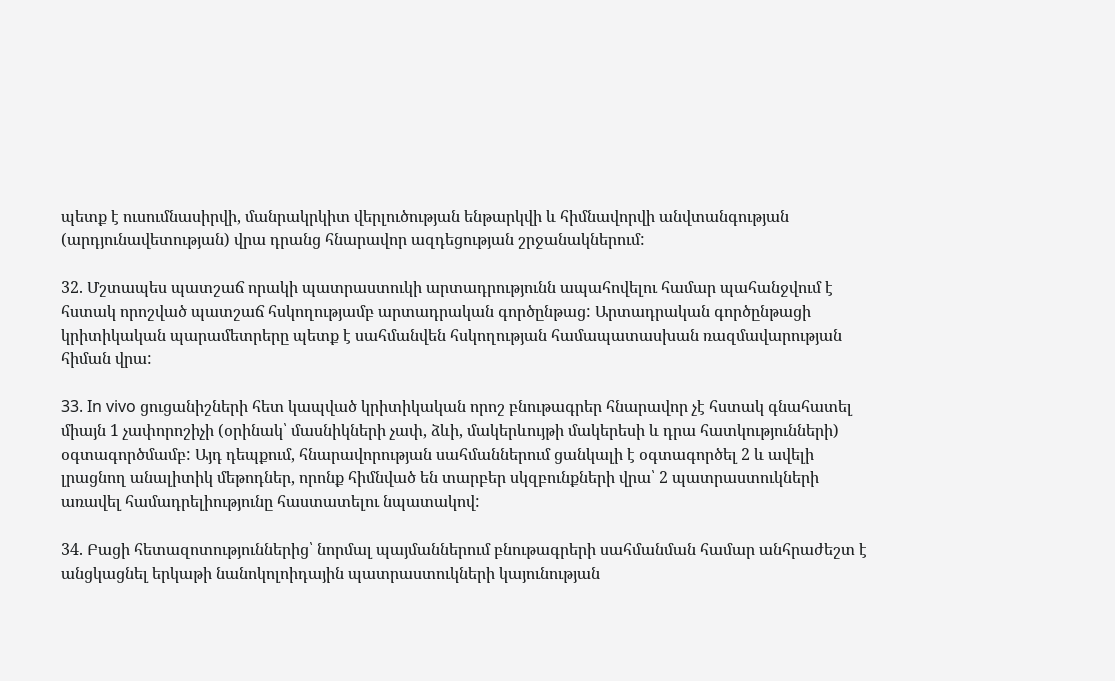պետք է ուսումնասիրվի, մանրակրկիտ վերլուծության ենթարկվի և հիմնավորվի անվտանգության (արդյունավետության) վրա դրանց հնարավոր ազդեցության շրջանակներում:

32. Մշտապես պատշաճ որակի պատրաստուկի արտադրությունն ապահովելու համար պահանջվում է հստակ որոշված պատշաճ հսկողությամբ արտադրական գործընթաց: Արտադրական գործընթացի կրիտիկական պարամետրերը պետք է սահմանվեն հսկողության համապատասխան ռազմավարության հիման վրա:

33. In vivo ցուցանիշների հետ կապված կրիտիկական որոշ բնութագրեր հնարավոր չէ հստակ գնահատել միայն 1 չափորոշիչի (օրինակ՝ մասնիկների չափ, ձևի, մակերևույթի մակերեսի և դրա հատկությունների) օգտագործմամբ: Այդ դեպքում, հնարավորության սահմաններում ցանկալի է օգտագործել 2 և ավելի լրացնող անալիտիկ մեթոդներ, որոնք հիմնված են տարբեր սկզբունքների վրա՝ 2 պատրաստուկների առավել համադրելիությունը հաստատելու նպատակով:

34. Բացի հետազոտություններից՝ նորմալ պայմաններում բնութագրերի սահմանման համար անհրաժեշտ է անցկացնել երկաթի նանոկոլոիդային պատրաստուկների կայունության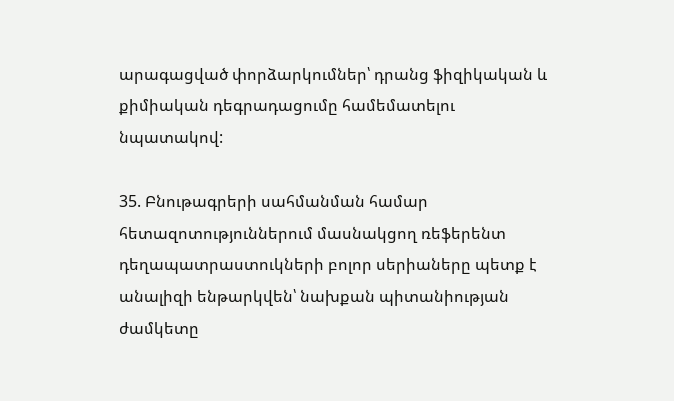արագացված փորձարկումներ՝ դրանց ֆիզիկական և քիմիական դեգրադացումը համեմատելու նպատակով:

35. Բնութագրերի սահմանման համար հետազոտություններում մասնակցող ռեֆերենտ դեղապատրաստուկների բոլոր սերիաները պետք է անալիզի ենթարկվեն՝ նախքան պիտանիության ժամկետը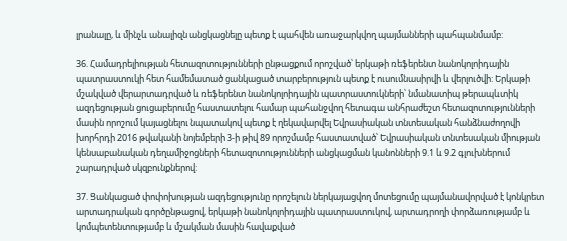լրանալը, և մինչև անալիզն անցկացնելը պետք է պահվեն առաջարկվող պայմանների պահպանմամբ:

36. Համադրելիության հետազոտությունների ընթացքում որոշված՝ երկաթի ռեֆերենտ նանոկոլոիդային պատրաստուկի հետ համեմատած ցանկացած տարբերություն պետք է ուսումնասիրվի և վերլուծվի: Երկաթի մշակված վերարտադրված և ռեֆերենտ նանոկոլոիդային պատրաստուկների՝ նմանատիպ թերապևտիկ ազդեցության ցուցաբերումը հաստատելու համար պահանջվող հետագա անհրաժեշտ հետազոտությունների մասին որոշում կայացնելու նպատակով պետք է ղեկավարվել Եվրասիական տնտեսական հանձնաժողովի խորհրդի 2016 թվականի նոյեմբերի 3-ի թիվ 89 որոշմամբ հաստատված՝ Եվրասիական տնտեսական միության կենսաբանական դեղամիջոցների հետազոտությունների անցկացման կանոնների 9.1 և 9.2 գլուխներում շարադրված սկզբունքներով:

37. Ցանկացած փոփոխության ազդեցությունը որոշելուն ներկայացվող մոտեցումը պայմանավորված է կոնկրետ արտադրական գործընթացով, երկաթի նանոկոլոիդային պատրաստուկով, արտադրողի փորձառությամբ և կոմպետենտությամբ և մշակման մասին հավաքված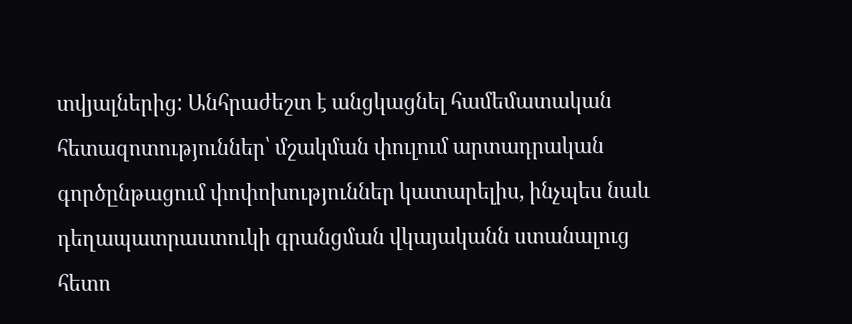տվյալներից: Անհրաժեշտ է անցկացնել համեմատական հետազոտություններ՝ մշակման փուլում արտադրական գործընթացում փոփոխություններ կատարելիս, ինչպես նաև դեղապատրաստուկի գրանցման վկայականն ստանալուց հետո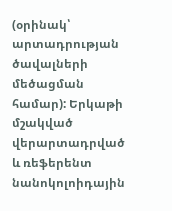(օրինակ՝ արտադրության ծավալների մեծացման համար): Երկաթի մշակված վերարտադրված և ռեֆերենտ նանոկոլոիդային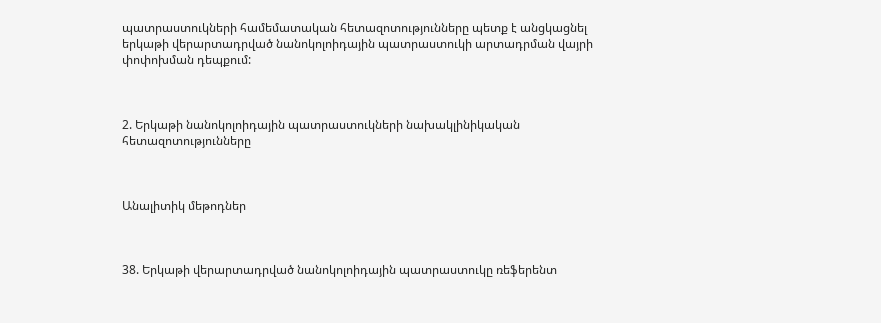պատրաստուկների համեմատական հետազոտությունները պետք է անցկացնել երկաթի վերարտադրված նանոկոլոիդային պատրաստուկի արտադրման վայրի փոփոխման դեպքում:



2. Երկաթի նանոկոլոիդային պատրաստուկների նախակլինիկական հետազոտությունները



Անալիտիկ մեթոդներ



38. Երկաթի վերարտադրված նանոկոլոիդային պատրաստուկը ռեֆերենտ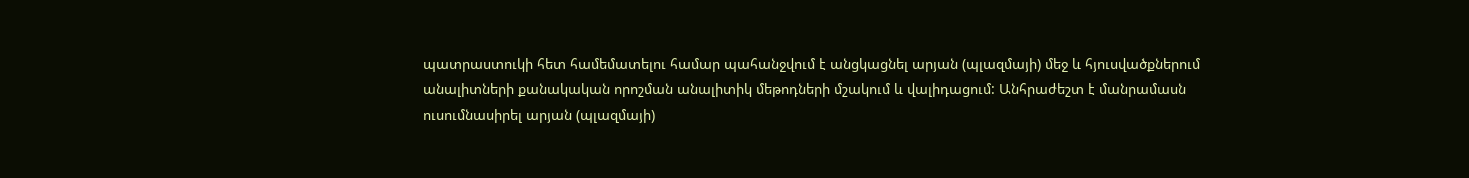պատրաստուկի հետ համեմատելու համար պահանջվում է անցկացնել արյան (պլազմայի) մեջ և հյուսվածքներում անալիտների քանակական որոշման անալիտիկ մեթոդների մշակում և վալիդացում: Անհրաժեշտ է մանրամասն ուսումնասիրել արյան (պլազմայի)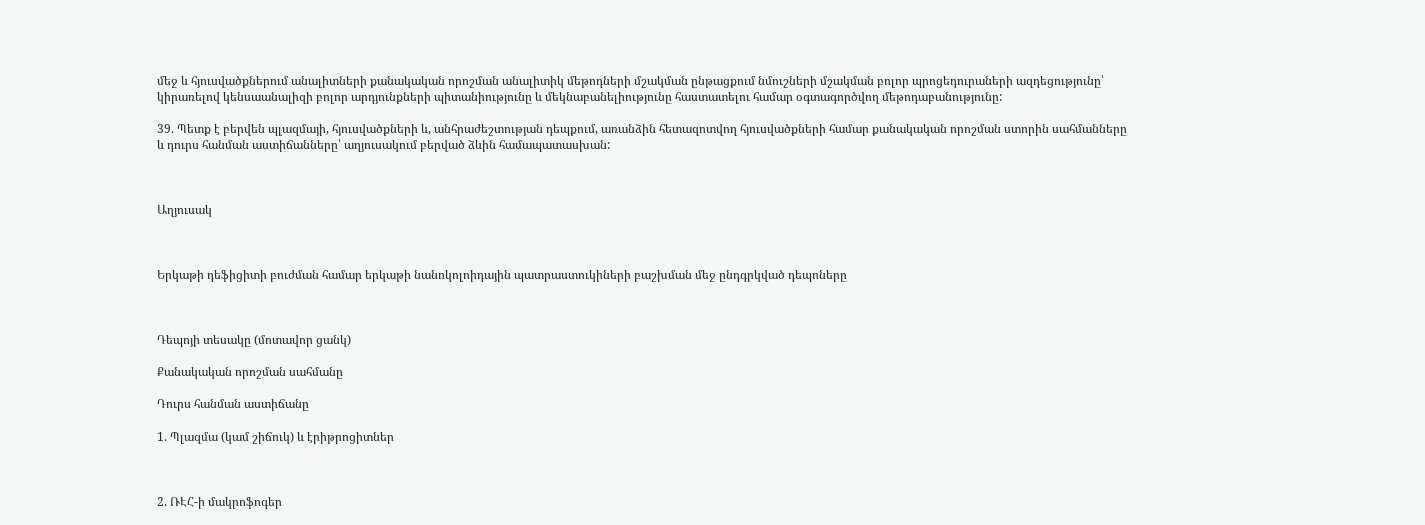մեջ և հյուսվածքներում անալիտների քանակական որոշման անալիտիկ մեթոդների մշակման ընթացքում նմուշների մշակման բոլոր պրոցեդուրաների ազդեցությունը՝ կիրառելով կենսաանալիզի բոլոր արդյունքների պիտանիությունը և մեկնաբանելիությունը հաստատելու համար օգտագործվող մեթոդաբանությունը:

39. Պետք է բերվեն պլազմայի, հյուսվածքների և, անհրաժեշտության դեպքում, առանձին հետազոտվող հյուսվածքների համար քանակական որոշման ստորին սահմանները և դուրս հանման աստիճանները՝ աղյուսակում բերված ձևին համապատասխան:



Աղյուսակ



Երկաթի դեֆիցիտի բուժման համար երկաթի նանոկոլոիդային պատրաստուկիների բաշխման մեջ ընդգրկված դեպոները



Դեպոյի տեսակը (մոտավոր ցանկ)

Քանակական որոշման սահմանը

Դուրս հանման աստիճանը

1. Պլազմա (կամ շիճուկ) և էրիթրոցիտներ



2. ՌԷՀ-ի մակրոֆոգեր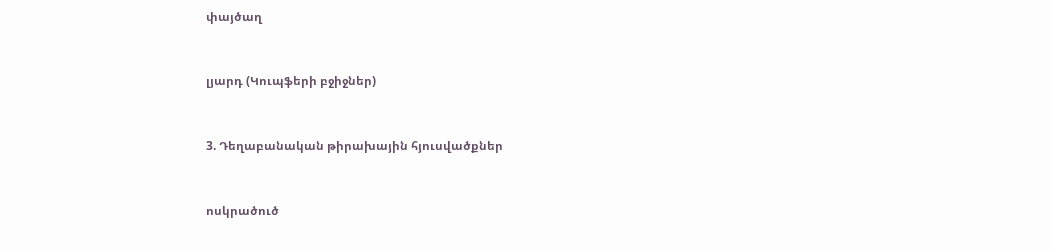փայծաղ



լյարդ (Կուպֆերի բջիջներ)



3. Դեղաբանական թիրախային հյուսվածքներ



ոսկրածուծ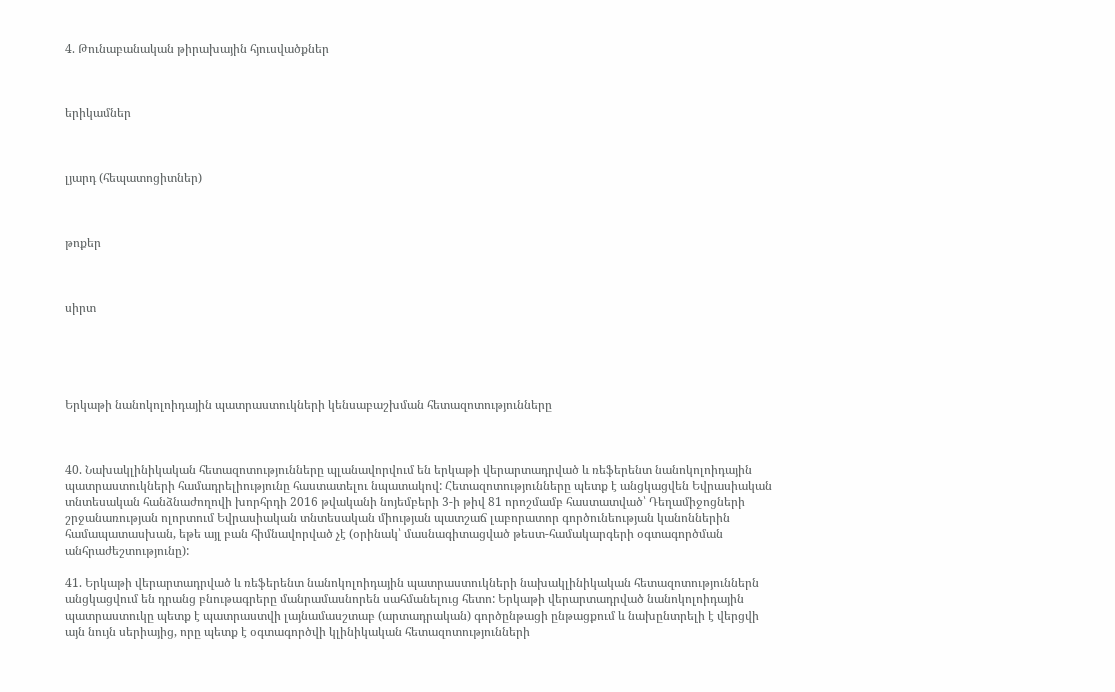4. Թունաբանական թիրախային հյուսվածքներ



երիկամներ



լյարդ (հեպատոցիտներ)



թոքեր



սիրտ





Երկաթի նանոկոլոիդային պատրաստուկների կենսաբաշխման հետազոտությունները



40. Նախակլինիկական հետազոտությունները պլանավորվում են երկաթի վերարտադրված և ռեֆերենտ նանոկոլոիդային պատրաստուկների համադրելիությունը հաստատելու նպատակով: Հետազոտությունները պետք է անցկացվեն Եվրասիական տնտեսական հանձնաժողովի խորհրդի 2016 թվականի նոյեմբերի 3-ի թիվ 81 որոշմամբ հաստատված՝ Դեղամիջոցների շրջանառության ոլորտում Եվրասիական տնտեսական միության պատշաճ լաբորատոր գործունեության կանոններին համապատասխան, եթե այլ բան հիմնավորված չէ (օրինակ՝ մասնագիտացված թեստ-համակարգերի օգտագործման անհրաժեշտությունը):

41. Երկաթի վերարտադրված և ռեֆերենտ նանոկոլոիդային պատրաստուկների նախակլինիկական հետազոտություններն անցկացվում են դրանց բնութագրերը մանրամասնորեն սահմանելուց հետո: Երկաթի վերարտադրված նանոկոլոիդային պատրաստուկը պետք է պատրաստվի լայնամասշտաբ (արտադրական) գործընթացի ընթացքում և նախընտրելի է վերցվի այն նույն սերիայից, որը պետք է օգտագործվի կլինիկական հետազոտությունների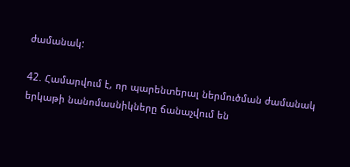ժամանակ:

42. Համարվում է, որ պարենտերալ ներմուծման ժամանակ երկաթի նանոմասնիկները ճանաչվում են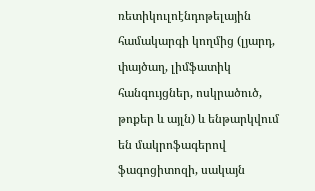ռետիկուլոէնդոթելային համակարգի կողմից (լյարդ, փայծաղ, լիմֆատիկ հանգույցներ, ոսկրածուծ, թոքեր և այլն) և ենթարկվում են մակրոֆագերով ֆագոցիտոզի, սակայն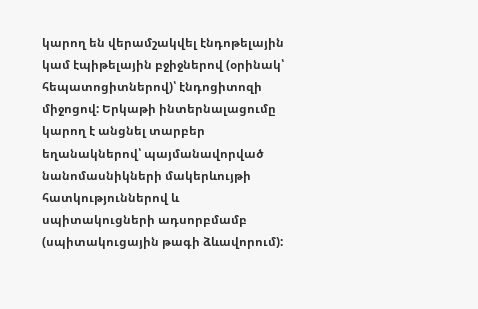կարող են վերամշակվել էնդոթելային կամ էպիթելային բջիջներով (օրինակ՝ հեպատոցիտներով)՝ էնդոցիտոզի միջոցով: Երկաթի ինտերնալացումը կարող է անցնել տարբեր եղանակներով՝ պայմանավորված նանոմասնիկների մակերևույթի հատկություններով և սպիտակուցների ադսորբմամբ (սպիտակուցային թագի ձևավորում):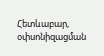Հետևաբար, օփսոնիզացման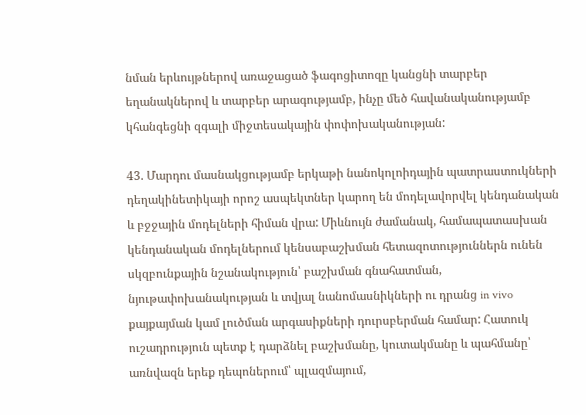նման երևույթներով առաջացած ֆագոցիտոզը կանցնի տարբեր եղանակներով և տարբեր արագությամբ, ինչը մեծ հավանականությամբ կհանգեցնի զգալի միջտեսակային փոփոխականության:

43. Մարդու մասնակցությամբ երկաթի նանոկոլոիդային պատրաստուկների դեղակինետիկայի որոշ ասպեկտներ կարող են մոդելավորվել կենդանական և բջջային մոդելների հիման վրա: Միևնույն ժամանակ, համապատասխան կենդանական մոդելներում կենսաբաշխման հետազոտություններն ունեն սկզբունքային նշանակություն՝ բաշխման գնահատման, նյութափոխանակության և տվյալ նանոմասնիկների ու դրանց in vivo քայքայման կամ լուծման արգասիքների դուրսբերման համար: Հատուկ ուշադրություն պետք է դարձնել բաշխմանը, կուտակմանը և պահմանը՝ առնվազն երեք դեպոներում՝ պլազմայում,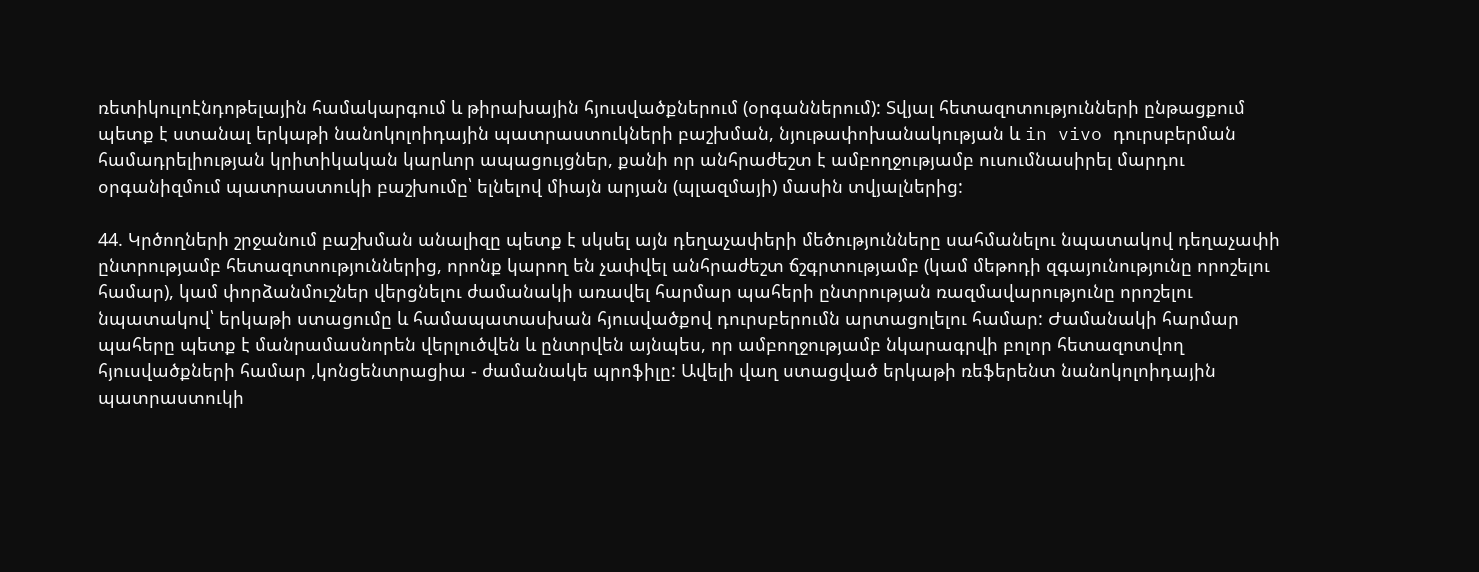ռետիկուլոէնդոթելային համակարգում և թիրախային հյուսվածքներում (օրգաններում): Տվյալ հետազոտությունների ընթացքում պետք է ստանալ երկաթի նանոկոլոիդային պատրաստուկների բաշխման, նյութափոխանակության և in vivo դուրսբերման համադրելիության կրիտիկական կարևոր ապացույցներ, քանի որ անհրաժեշտ է ամբողջությամբ ուսումնասիրել մարդու օրգանիզմում պատրաստուկի բաշխումը՝ ելնելով միայն արյան (պլազմայի) մասին տվյալներից:

44. Կրծողների շրջանում բաշխման անալիզը պետք է սկսել այն դեղաչափերի մեծությունները սահմանելու նպատակով դեղաչափի ընտրությամբ հետազոտություններից, որոնք կարող են չափվել անհրաժեշտ ճշգրտությամբ (կամ մեթոդի զգայունությունը որոշելու համար), կամ փորձանմուշներ վերցնելու ժամանակի առավել հարմար պահերի ընտրության ռազմավարությունը որոշելու նպատակով՝ երկաթի ստացումը և համապատասխան հյուսվածքով դուրսբերումն արտացոլելու համար: Ժամանակի հարմար պահերը պետք է մանրամասնորեն վերլուծվեն և ընտրվեն այնպես, որ ամբողջությամբ նկարագրվի բոլոր հետազոտվող հյուսվածքների համար ,կոնցենտրացիա - ժամանակե պրոֆիլը: Ավելի վաղ ստացված երկաթի ռեֆերենտ նանոկոլոիդային պատրաստուկի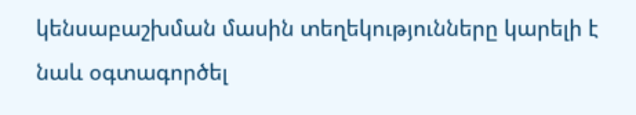կենսաբաշխման մասին տեղեկությունները կարելի է նաև օգտագործել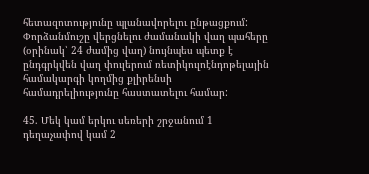հետազոտությունը պլանավորելու ընթացքում: Փորձանմուշը վերցնելու ժամանակի վաղ պահերը (օրինակ՝ 24 ժամից վաղ) նույնպես պետք է ընդգրկվեն վաղ փուլերում ռետիկուլոէնդոթելային համակարգի կողմից քլիրենսի համադրելիությունը հաստատելու համար:

45. Մեկ կամ երկու սեռերի շրջանում 1 դեղաչափով կամ 2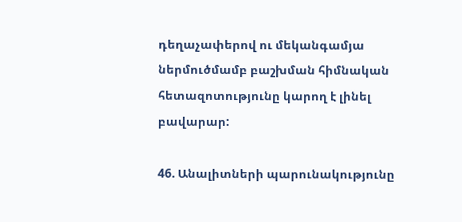դեղաչափերով ու մեկանգամյա ներմուծմամբ բաշխման հիմնական հետազոտությունը կարող է լինել բավարար:

46. Անալիտների պարունակությունը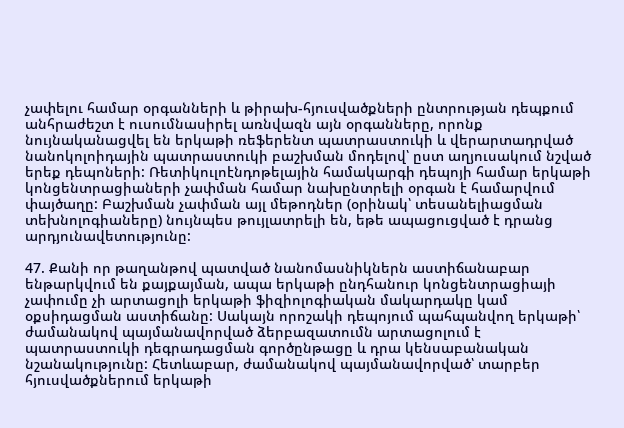չափելու համար օրգանների և թիրախ-հյուսվածքների ընտրության դեպքում անհրաժեշտ է ուսումնասիրել առնվազն այն օրգանները, որոնք նույնականացվել են երկաթի ռեֆերենտ պատրաստուկի և վերարտադրված նանոկոլոիդային պատրաստուկի բաշխման մոդելով՝ ըստ աղյուսակում նշված երեք դեպոների: Ռետիկուլոէնդոթելային համակարգի դեպոյի համար երկաթի կոնցենտրացիաների չափման համար նախընտրելի օրգան է համարվում փայծաղը: Բաշխման չափման այլ մեթոդներ (օրինակ՝ տեսանելիացման տեխնոլոգիաները) նույնպես թույլատրելի են, եթե ապացուցված է դրանց արդյունավետությունը:

47. Քանի որ թաղանթով պատված նանոմասնիկներն աստիճանաբար ենթարկվում են քայքայման, ապա երկաթի ընդհանուր կոնցենտրացիայի չափումը չի արտացոլի երկաթի ֆիզիոլոգիական մակարդակը կամ օքսիդացման աստիճանը: Սակայն որոշակի դեպոյում պահպանվող երկաթի՝ ժամանակով պայմանավորված ձերբազատումն արտացոլում է պատրաստուկի դեգրադացման գործընթացը և դրա կենսաբանական նշանակությունը: Հետևաբար, ժամանակով պայմանավորված՝ տարբեր հյուսվածքներում երկաթի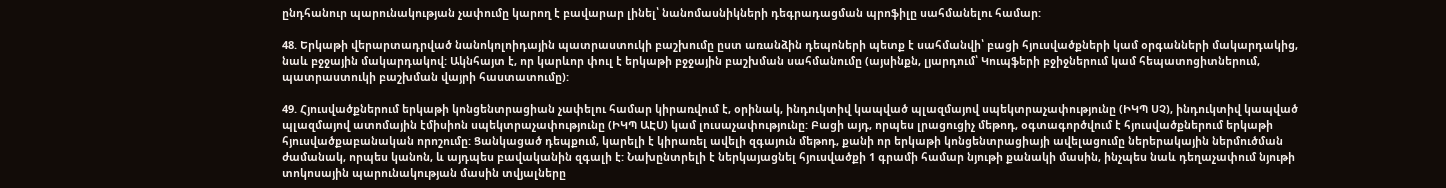ընդհանուր պարունակության չափումը կարող է բավարար լինել՝ նանոմասնիկների դեգրադացման պրոֆիլը սահմանելու համար:

48. Երկաթի վերարտադրված նանոկոլոիդային պատրաստուկի բաշխումը ըստ առանձին դեպոների պետք է սահմանվի՝ բացի հյուսվածքների կամ օրգանների մակարդակից, նաև բջջային մակարդակով: Ակնհայտ է, որ կարևոր փուլ է երկաթի բջջային բաշխման սահմանումը (այսինքն, լյարդում՝ Կուպֆերի բջիջներում կամ հեպատոցիտներում, պատրաստուկի բաշխման վայրի հաստատումը):

49. Հյուսվածքներում երկաթի կոնցենտրացիան չափելու համար կիրառվում է, օրինակ, ինդուկտիվ կապված պլազմայով սպեկտրաչափությունը (ԻԿՊ ՍՉ), ինդուկտիվ կապված պլազմայով ատոմային էմիսիոն սպեկտրաչափությունը (ԻԿՊ ԱԷՍ) կամ լուսաչափությունը: Բացի այդ, որպես լրացուցիչ մեթոդ, օգտագործվում է հյուսվածքներում երկաթի հյուսվածքաբանական որոշումը: Ցանկացած դեպքում, կարելի է կիրառել ավելի զգայուն մեթոդ, քանի որ երկաթի կոնցենտրացիայի ավելացումը ներերակային ներմուծման ժամանակ, որպես կանոն, և այդպես բավականին զգալի է: Նախընտրելի է ներկայացնել հյուսվածքի 1 գրամի համար նյութի քանակի մասին, ինչպես նաև դեղաչափում նյութի տոկոսային պարունակության մասին տվյալները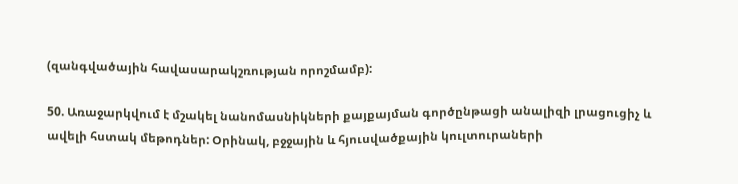(զանգվածային հավասարակշռության որոշմամբ):

50. Առաջարկվում է մշակել նանոմասնիկների քայքայման գործընթացի անալիզի լրացուցիչ և ավելի հստակ մեթոդներ: Օրինակ, բջջային և հյուսվածքային կուլտուրաների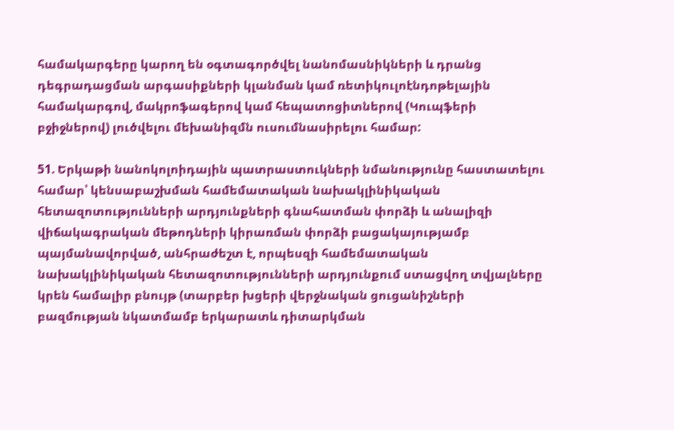համակարգերը կարող են օգտագործվել նանոմասնիկների և դրանց դեգրադացման արգասիքների կլանման կամ ռետիկուլոէնդոթելային համակարգով, մակրոֆագերով կամ հեպատոցիտներով (Կուպֆերի բջիջներով) լուծվելու մեխանիզմն ուսումնասիրելու համար:

51. Երկաթի նանոկոլոիդային պատրաստուկների նմանությունը հաստատելու համար՝ կենսաբաշխման համեմատական նախակլինիկական հետազոտությունների արդյունքների գնահատման փորձի և անալիզի վիճակագրական մեթոդների կիրառման փորձի բացակայությամբ պայմանավորված, անհրաժեշտ է, որպեսզի համեմատական նախակլինիկական հետազոտությունների արդյունքում ստացվող տվյալները կրեն համալիր բնույթ (տարբեր խցերի վերջնական ցուցանիշների բազմության նկատմամբ երկարատև դիտարկման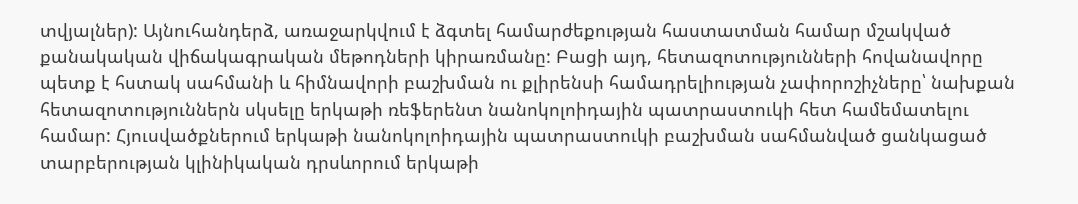տվյալներ): Այնուհանդերձ, առաջարկվում է ձգտել համարժեքության հաստատման համար մշակված քանակական վիճակագրական մեթոդների կիրառմանը: Բացի այդ, հետազոտությունների հովանավորը պետք է հստակ սահմանի և հիմնավորի բաշխման ու քլիրենսի համադրելիության չափորոշիչները՝ նախքան հետազոտություններն սկսելը երկաթի ռեֆերենտ նանոկոլոիդային պատրաստուկի հետ համեմատելու համար: Հյուսվածքներում երկաթի նանոկոլոիդային պատրաստուկի բաշխման սահմանված ցանկացած տարբերության կլինիկական դրսևորում երկաթի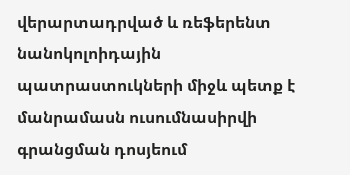վերարտադրված և ռեֆերենտ նանոկոլոիդային պատրաստուկների միջև պետք է մանրամասն ուսումնասիրվի գրանցման դոսյեում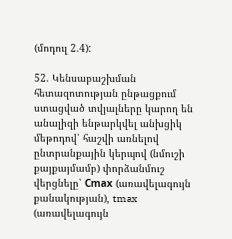(մոդուլ 2.4):

52. Կենսաբաշխման հետազոտության ընթացքում ստացված տվյալները կարող են անալիզի ենթարկվել անխցիկ մեթոդով՝ հաշվի առնելով ընտրանքային կերպով (նմուշի քայքայմամբ) փորձանմուշ վերցնելը՝ Сmах (առավելագույն քանակության), tmax (առավելագույն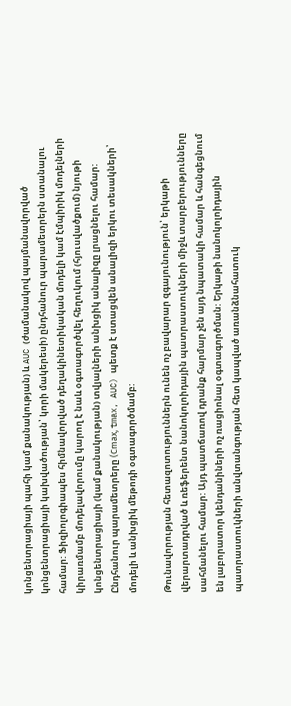կոնցենտրացիայի պահի կամ քանակության) և AUC (ժամանակով պայմանավորված կոնցենտրացիայի կախվածության՝ կորի մակերեսի) ընդհանուր պարամետրերն ստանալու համար: Ֆիզիոլոգիապես հիմնավորված դեղակինետիկական մոդելի կամ էմպիրիկ մոդելների կիրառմամբ մոդելավորումը կարող է նաև օգտագործվել հեղուկում (հյուսվածքում) նյութի կոնցենտրացիայի (կամ քանակության) տվյալների անխցիկ անալիզը լրացնելու համար: Ընդհանուր պարամետրերը (Сmах, tmax, AUC) պետք է ստացվեն անալիզի երկու տեսակների՝ մոդելի և անխցիկ մեթոդի օգտագործմամբ:

Թունավորության հետազոտություններն ունեն ոչ բավարար զգայունություն՝ երկաթի վերարտադրված և ռեֆերենտ նանոկոլոիդային պատրաստուկների միջև տարբերությունները սահմանելու համար: Այդ պատճառով դրանք հարմար չեն այդ նպատակի համար և հանգեցնում են լաբորատոր կենդանիների ոչ ռացիոնալ օգտագործման: Երկաթի նանոկոլոիդային պատրաստուկների անվտանգության հետ կապված առանձնահատուկ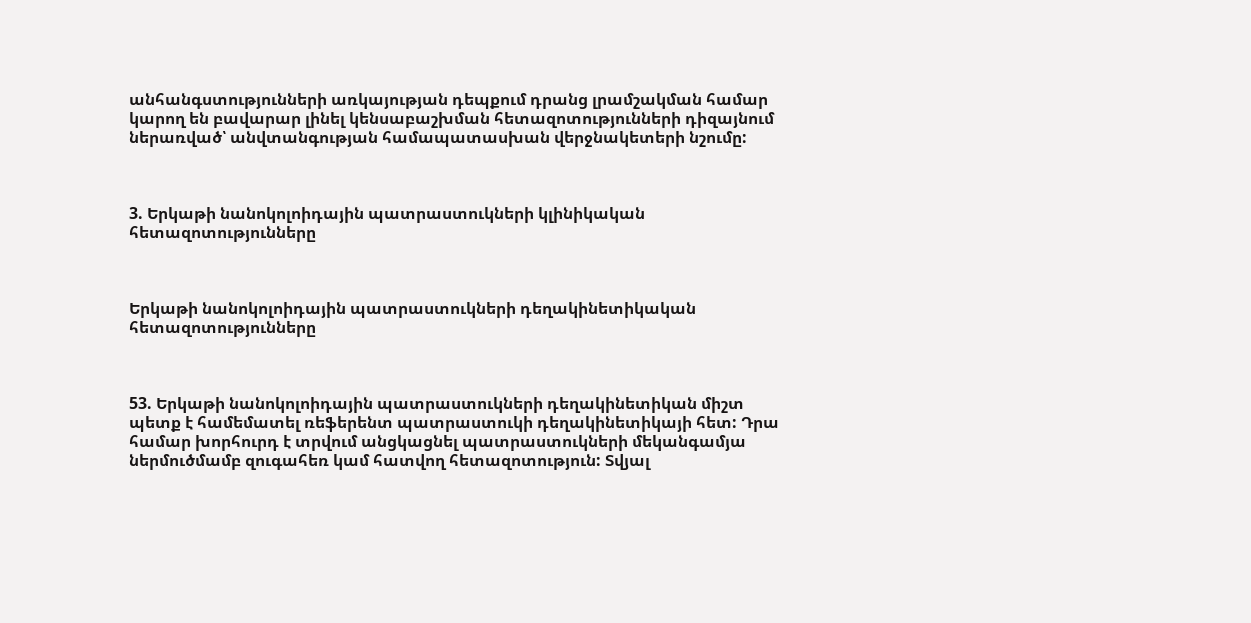անհանգստությունների առկայության դեպքում դրանց լրամշակման համար կարող են բավարար լինել կենսաբաշխման հետազոտությունների դիզայնում ներառված՝ անվտանգության համապատասխան վերջնակետերի նշումը:



3. Երկաթի նանոկոլոիդային պատրաստուկների կլինիկական հետազոտությունները



Երկաթի նանոկոլոիդային պատրաստուկների դեղակինետիկական հետազոտությունները



53. Երկաթի նանոկոլոիդային պատրաստուկների դեղակինետիկան միշտ պետք է համեմատել ռեֆերենտ պատրաստուկի դեղակինետիկայի հետ: Դրա համար խորհուրդ է տրվում անցկացնել պատրաստուկների մեկանգամյա ներմուծմամբ զուգահեռ կամ հատվող հետազոտություն: Տվյալ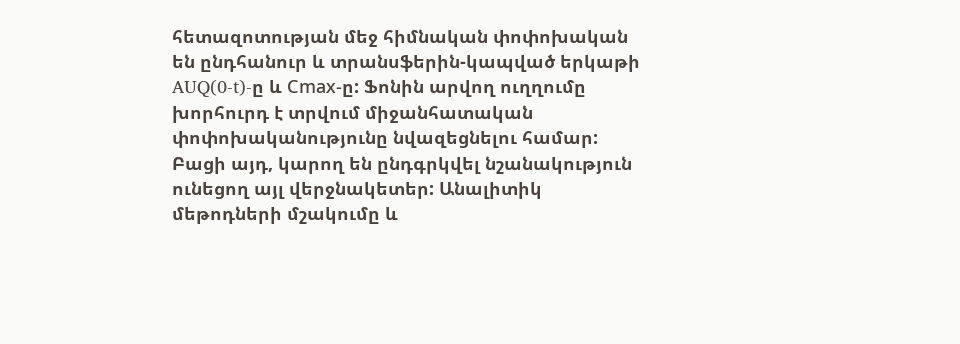հետազոտության մեջ հիմնական փոփոխական են ընդհանուր և տրանսֆերին-կապված երկաթի AUQ(0-t)-ը և Сmах-ը: Ֆոնին արվող ուղղումը խորհուրդ է տրվում միջանհատական փոփոխականությունը նվազեցնելու համար: Բացի այդ, կարող են ընդգրկվել նշանակություն ունեցող այլ վերջնակետեր: Անալիտիկ մեթոդների մշակումը և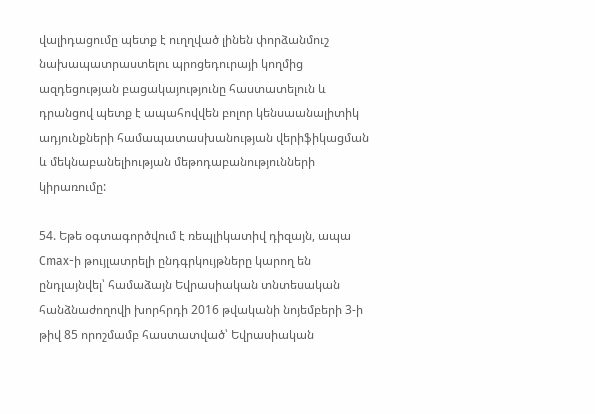վալիդացումը պետք է ուղղված լինեն փորձանմուշ նախապատրաստելու պրոցեդուրայի կողմից ազդեցության բացակայությունը հաստատելուն և դրանցով պետք է ապահովվեն բոլոր կենսաանալիտիկ ադյունքների համապատասխանության վերիֆիկացման և մեկնաբանելիության մեթոդաբանությունների կիրառումը:

54. Եթե օգտագործվում է ռեպլիկատիվ դիզայն, ապա Сmах-ի թույլատրելի ընդգրկույթները կարող են ընդլայնվել՝ համաձայն Եվրասիական տնտեսական հանձնաժողովի խորհրդի 2016 թվականի նոյեմբերի 3-ի թիվ 85 որոշմամբ հաստատված՝ Եվրասիական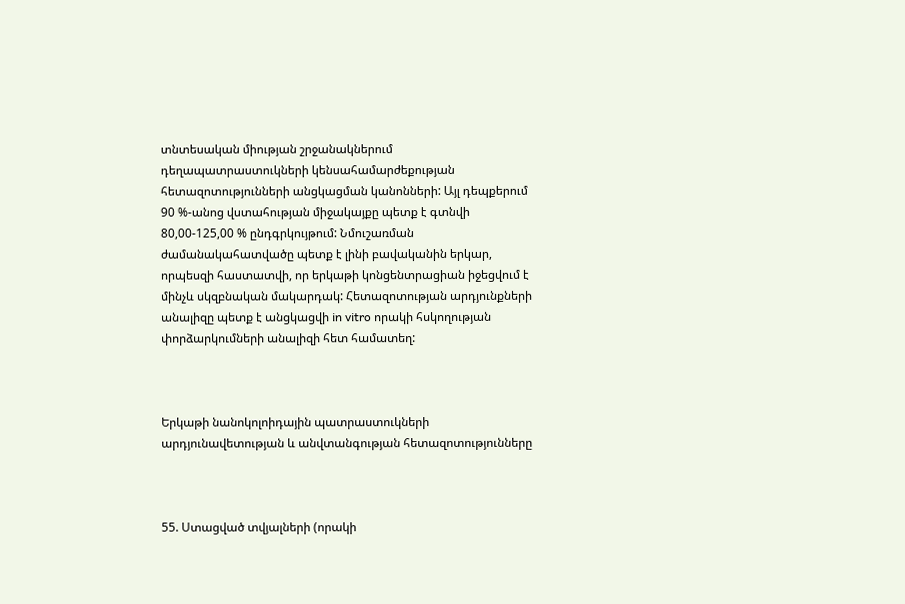տնտեսական միության շրջանակներում դեղապատրաստուկների կենսահամարժեքության հետազոտությունների անցկացման կանոնների: Այլ դեպքերում 90 %-անոց վստահության միջակայքը պետք է գտնվի 80,00-125,00 % ընդգրկույթում: Նմուշառման ժամանակահատվածը պետք է լինի բավականին երկար, որպեսզի հաստատվի, որ երկաթի կոնցենտրացիան իջեցվում է մինչև սկզբնական մակարդակ: Հետազոտության արդյունքների անալիզը պետք է անցկացվի in vitro որակի հսկողության փորձարկումների անալիզի հետ համատեղ:



Երկաթի նանոկոլոիդային պատրաստուկների արդյունավետության և անվտանգության հետազոտությունները



55. Ստացված տվյալների (որակի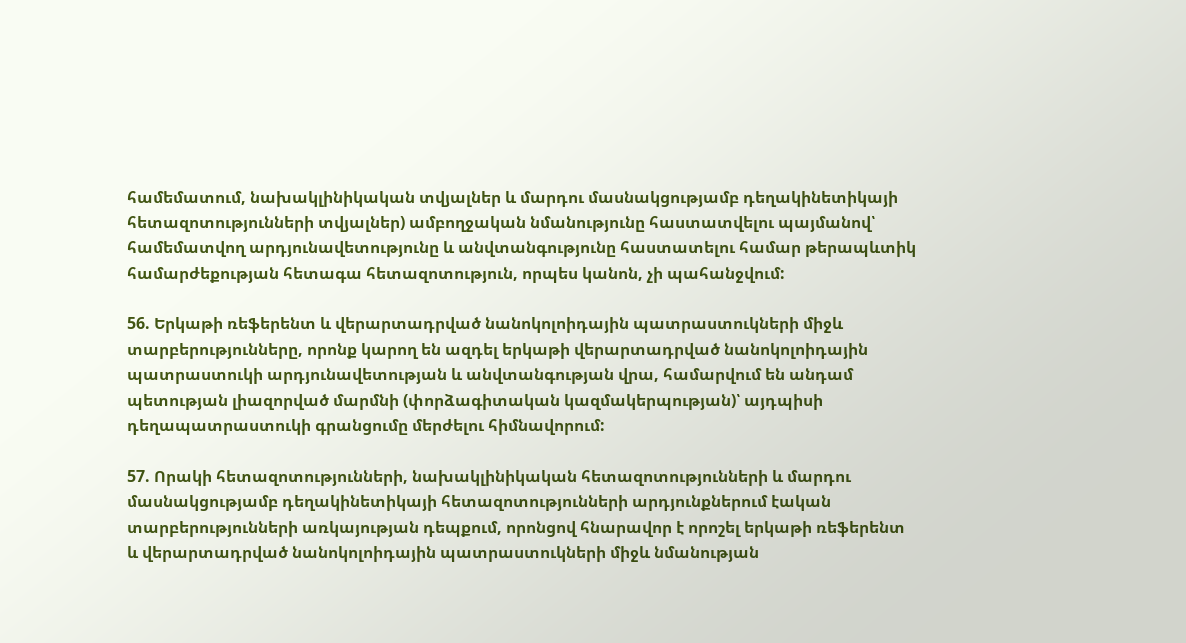համեմատում, նախակլինիկական տվյալներ և մարդու մասնակցությամբ դեղակինետիկայի հետազոտությունների տվյալներ) ամբողջական նմանությունը հաստատվելու պայմանով՝ համեմատվող արդյունավետությունը և անվտանգությունը հաստատելու համար թերապևտիկ համարժեքության հետագա հետազոտություն, որպես կանոն, չի պահանջվում:

56. Երկաթի ռեֆերենտ և վերարտադրված նանոկոլոիդային պատրաստուկների միջև տարբերությունները, որոնք կարող են ազդել երկաթի վերարտադրված նանոկոլոիդային պատրաստուկի արդյունավետության և անվտանգության վրա, համարվում են անդամ պետության լիազորված մարմնի (փորձագիտական կազմակերպության)՝ այդպիսի դեղապատրաստուկի գրանցումը մերժելու հիմնավորում:

57. Որակի հետազոտությունների, նախակլինիկական հետազոտությունների և մարդու մասնակցությամբ դեղակինետիկայի հետազոտությունների արդյունքներում էական տարբերությունների առկայության դեպքում, որոնցով հնարավոր է որոշել երկաթի ռեֆերենտ և վերարտադրված նանոկոլոիդային պատրաստուկների միջև նմանության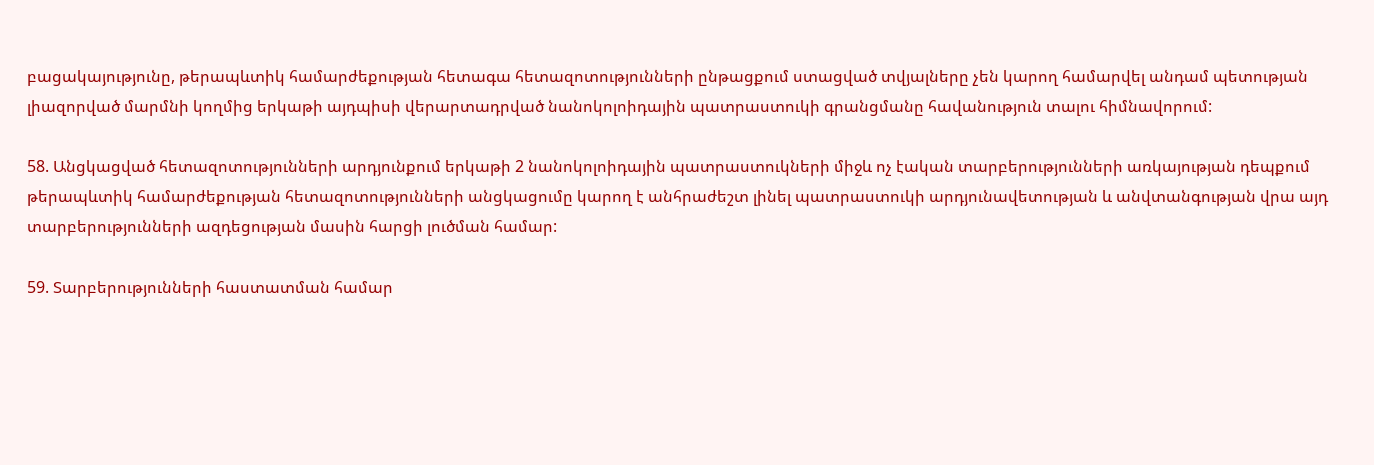բացակայությունը, թերապևտիկ համարժեքության հետագա հետազոտությունների ընթացքում ստացված տվյալները չեն կարող համարվել անդամ պետության լիազորված մարմնի կողմից երկաթի այդպիսի վերարտադրված նանոկոլոիդային պատրաստուկի գրանցմանը հավանություն տալու հիմնավորում:

58. Անցկացված հետազոտությունների արդյունքում երկաթի 2 նանոկոլոիդային պատրաստուկների միջև ոչ էական տարբերությունների առկայության դեպքում թերապևտիկ համարժեքության հետազոտությունների անցկացումը կարող է անհրաժեշտ լինել պատրաստուկի արդյունավետության և անվտանգության վրա այդ տարբերությունների ազդեցության մասին հարցի լուծման համար:

59. Տարբերությունների հաստատման համար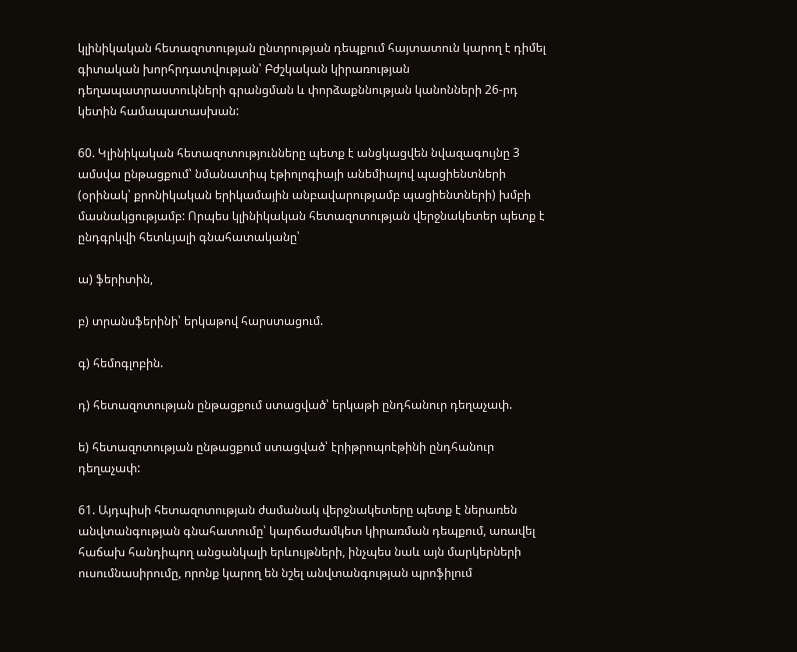կլինիկական հետազոտության ընտրության դեպքում հայտատուն կարող է դիմել գիտական խորհրդատվության՝ Բժշկական կիրառության դեղապատրաստուկների գրանցման և փորձաքննության կանոնների 26-րդ կետին համապատասխան:

60. Կլինիկական հետազոտությունները պետք է անցկացվեն նվազագույնը 3 ամսվա ընթացքում՝ նմանատիպ էթիոլոգիայի անեմիայով պացիենտների (օրինակ՝ քրոնիկական երիկամային անբավարությամբ պացիենտների) խմբի մասնակցությամբ: Որպես կլինիկական հետազոտության վերջնակետեր պետք է ընդգրկվի հետևյալի գնահատականը՝

ա) ֆերիտին,

բ) տրանսֆերինի՝ երկաթով հարստացում.

գ) հեմոգլոբին.

դ) հետազոտության ընթացքում ստացված՝ երկաթի ընդհանուր դեղաչափ.

ե) հետազոտության ընթացքում ստացված՝ էրիթրոպոէթինի ընդհանուր դեղաչափ:

61. Այդպիսի հետազոտության ժամանակ վերջնակետերը պետք է ներառեն անվտանգության գնահատումը՝ կարճաժամկետ կիրառման դեպքում, առավել հաճախ հանդիպող անցանկալի երևույթների, ինչպես նաև այն մարկերների ուսումնասիրումը, որոնք կարող են նշել անվտանգության պրոֆիլում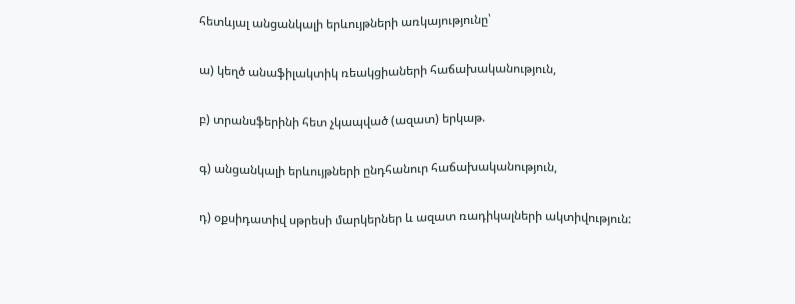հետևյալ անցանկալի երևույթների առկայությունը՝

ա) կեղծ անաֆիլակտիկ ռեակցիաների հաճախականություն,

բ) տրանսֆերինի հետ չկապված (ազատ) երկաթ.

գ) անցանկալի երևույթների ընդհանուր հաճախականություն,

դ) օքսիդատիվ սթրեսի մարկերներ և ազատ ռադիկալների ակտիվություն: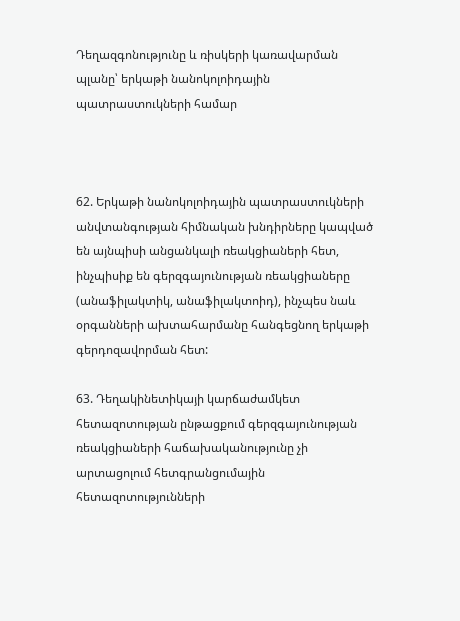Դեղազգոնությունը և ռիսկերի կառավարման պլանը՝ երկաթի նանոկոլոիդային պատրաստուկների համար



62. Երկաթի նանոկոլոիդային պատրաստուկների անվտանգության հիմնական խնդիրները կապված են այնպիսի անցանկալի ռեակցիաների հետ, ինչպիսիք են գերզգայունության ռեակցիաները (անաֆիլակտիկ, անաֆիլակտոիդ), ինչպես նաև օրգանների ախտահարմանը հանգեցնող երկաթի գերդոզավորման հետ:

63. Դեղակինետիկայի կարճաժամկետ հետազոտության ընթացքում գերզգայունության ռեակցիաների հաճախականությունը չի արտացոլում հետգրանցումային հետազոտությունների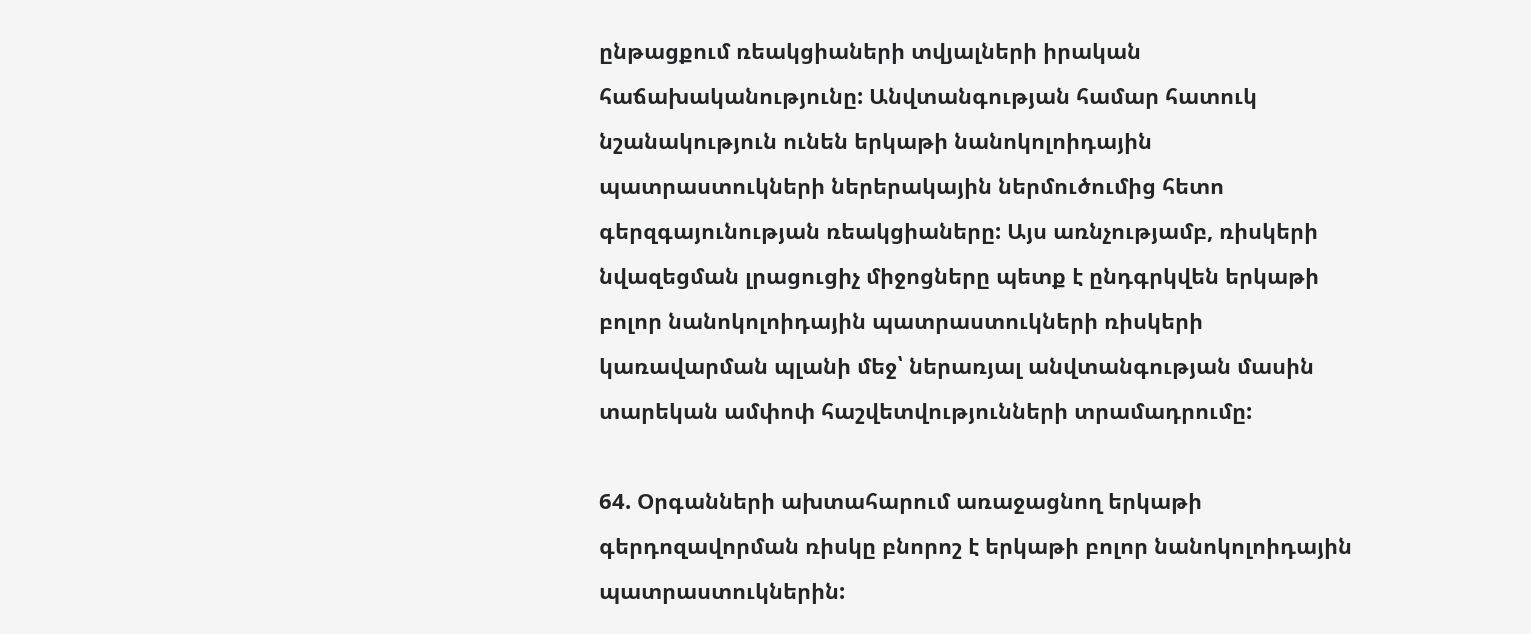ընթացքում ռեակցիաների տվյալների իրական հաճախականությունը: Անվտանգության համար հատուկ նշանակություն ունեն երկաթի նանոկոլոիդային պատրաստուկների ներերակային ներմուծումից հետո գերզգայունության ռեակցիաները: Այս առնչությամբ, ռիսկերի նվազեցման լրացուցիչ միջոցները պետք է ընդգրկվեն երկաթի բոլոր նանոկոլոիդային պատրաստուկների ռիսկերի կառավարման պլանի մեջ՝ ներառյալ անվտանգության մասին տարեկան ամփոփ հաշվետվությունների տրամադրումը:

64. Օրգանների ախտահարում առաջացնող երկաթի գերդոզավորման ռիսկը բնորոշ է երկաթի բոլոր նանոկոլոիդային պատրաստուկներին: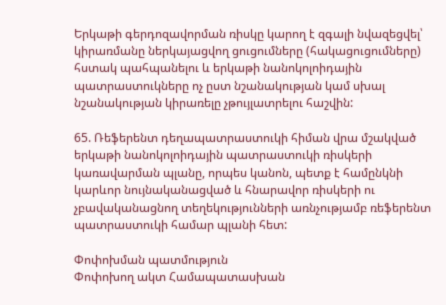Երկաթի գերդոզավորման ռիսկը կարող է զգալի նվազեցվել՝ կիրառմանը ներկայացվող ցուցումները (հակացուցումները) հստակ պահպանելու և երկաթի նանոկոլոիդային պատրաստուկները ոչ ըստ նշանակության կամ սխալ նշանակության կիրառելը չթույլատրելու հաշվին:

65. Ռեֆերենտ դեղապատրաստուկի հիման վրա մշակված երկաթի նանոկոլոիդային պատրաստուկի ռիսկերի կառավարման պլանը, որպես կանոն, պետք է համընկնի կարևոր նույնականացված և հնարավոր ռիսկերի ու չբավականացնող տեղեկությունների առնչությամբ ռեֆերենտ պատրաստուկի համար պլանի հետ:

Փոփոխման պատմություն
Փոփոխող ակտ Համապատասխան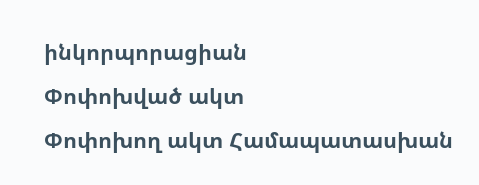ինկորպորացիան
Փոփոխված ակտ
Փոփոխող ակտ Համապատասխան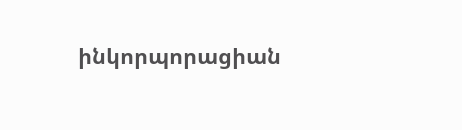ինկորպորացիան